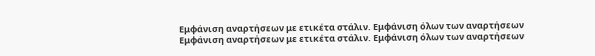Εμφάνιση αναρτήσεων με ετικέτα στάλιν. Εμφάνιση όλων των αναρτήσεων
Εμφάνιση αναρτήσεων με ετικέτα στάλιν. Εμφάνιση όλων των αναρτήσεων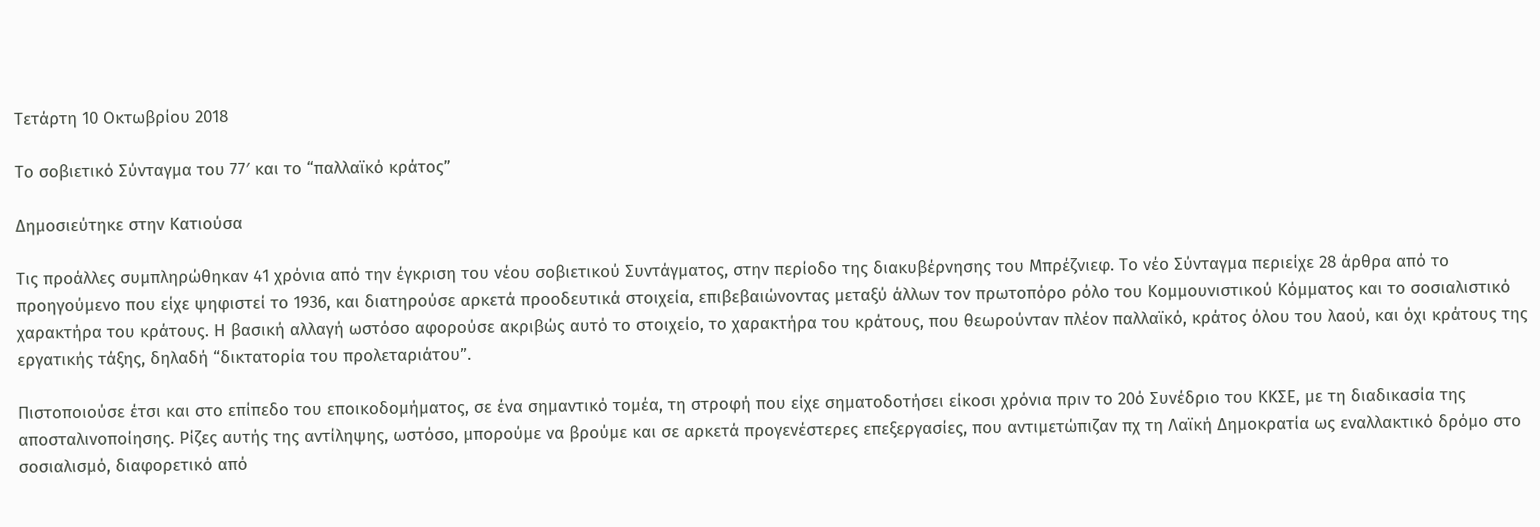Τετάρτη 10 Οκτωβρίου 2018

Το σοβιετικό Σύνταγμα του 77′ και το “παλλαϊκό κράτος”

Δημοσιεύτηκε στην Κατιούσα

Τις προάλλες συμπληρώθηκαν 41 χρόνια από την έγκριση του νέου σοβιετικού Συντάγματος, στην περίοδο της διακυβέρνησης του Μπρέζνιεφ. Το νέο Σύνταγμα περιείχε 28 άρθρα από το προηγούμενο που είχε ψηφιστεί το 1936, και διατηρούσε αρκετά προοδευτικά στοιχεία, επιβεβαιώνοντας μεταξύ άλλων τον πρωτοπόρο ρόλο του Κομμουνιστικού Κόμματος και το σοσιαλιστικό χαρακτήρα του κράτους. Η βασική αλλαγή ωστόσο αφορούσε ακριβώς αυτό το στοιχείο, το χαρακτήρα του κράτους, που θεωρούνταν πλέον παλλαϊκό, κράτος όλου του λαού, και όχι κράτους της εργατικής τάξης, δηλαδή “δικτατορία του προλεταριάτου”.

Πιστοποιούσε έτσι και στο επίπεδο του εποικοδομήματος, σε ένα σημαντικό τομέα, τη στροφή που είχε σηματοδοτήσει είκοσι χρόνια πριν το 20ό Συνέδριο του ΚΚΣΕ, με τη διαδικασία της αποσταλινοποίησης. Ρίζες αυτής της αντίληψης, ωστόσο, μπορούμε να βρούμε και σε αρκετά προγενέστερες επεξεργασίες, που αντιμετώπιζαν πχ τη Λαϊκή Δημοκρατία ως εναλλακτικό δρόμο στο σοσιαλισμό, διαφορετικό από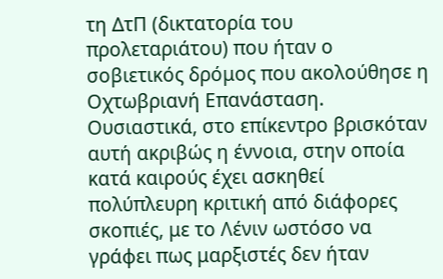τη ΔτΠ (δικτατορία του προλεταριάτου) που ήταν ο σοβιετικός δρόμος που ακολούθησε η Οχτωβριανή Επανάσταση. Ουσιαστικά, στο επίκεντρο βρισκόταν αυτή ακριβώς η έννοια, στην οποία κατά καιρούς έχει ασκηθεί πολύπλευρη κριτική από διάφορες σκοπιές, με το Λένιν ωστόσο να γράφει πως μαρξιστές δεν ήταν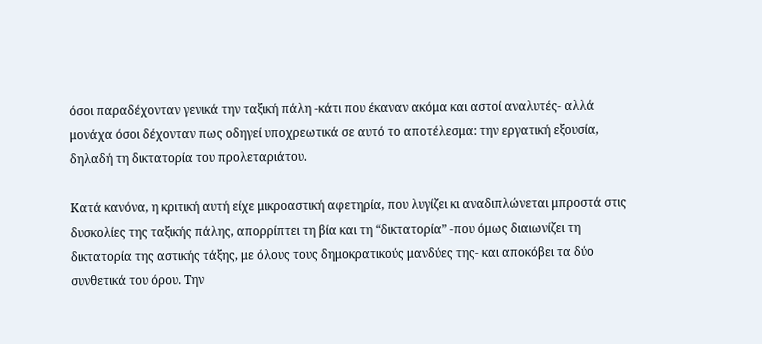όσοι παραδέχονταν γενικά την ταξική πάλη -κάτι που έκαναν ακόμα και αστοί αναλυτές- αλλά μονάχα όσοι δέχονταν πως οδηγεί υποχρεωτικά σε αυτό το αποτέλεσμα: την εργατική εξουσία, δηλαδή τη δικτατορία του προλεταριάτου.

Κατά κανόνα, η κριτική αυτή είχε μικροαστική αφετηρία, που λυγίζει κι αναδιπλώνεται μπροστά στις δυσκολίες της ταξικής πάλης, απορρίπτει τη βία και τη “δικτατορία” -που όμως διαιωνίζει τη δικτατορία της αστικής τάξης, με όλους τους δημοκρατικούς μανδύες της- και αποκόβει τα δύο συνθετικά του όρου. Την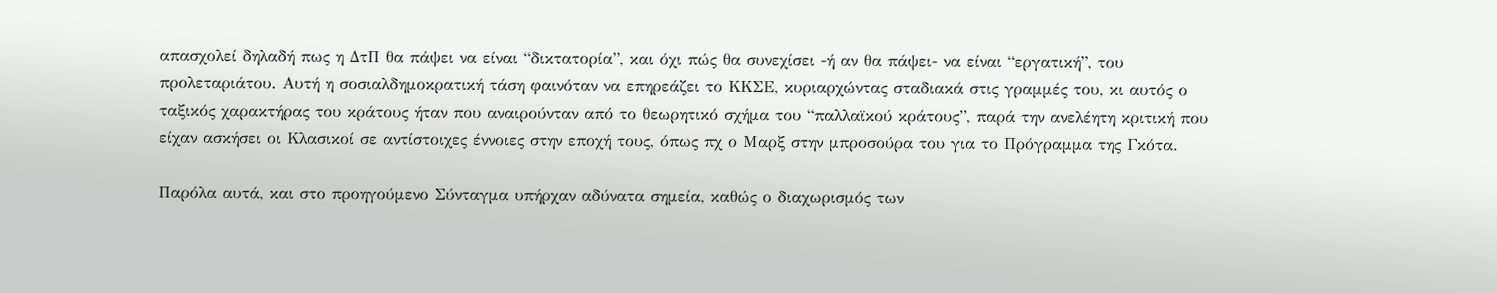απασχολεί δηλαδή πως η ΔτΠ θα πάψει να είναι “δικτατορία”, και όχι πώς θα συνεχίσει -ή αν θα πάψει- να είναι “εργατική”, του προλεταριάτου. Αυτή η σοσιαλδημοκρατική τάση φαινόταν να επηρεάζει το ΚΚΣΕ, κυριαρχώντας σταδιακά στις γραμμές του, κι αυτός ο ταξικός χαρακτήρας του κράτους ήταν που αναιρούνταν από το θεωρητικό σχήμα του “παλλαϊκού κράτους”, παρά την ανελέητη κριτική που είχαν ασκήσει οι Κλασικοί σε αντίστοιχες έννοιες στην εποχή τους, όπως πχ ο Μαρξ στην μπροσούρα του για το Πρόγραμμα της Γκότα.

Παρόλα αυτά, και στο προηγούμενο Σύνταγμα υπήρχαν αδύνατα σημεία, καθώς ο διαχωρισμός των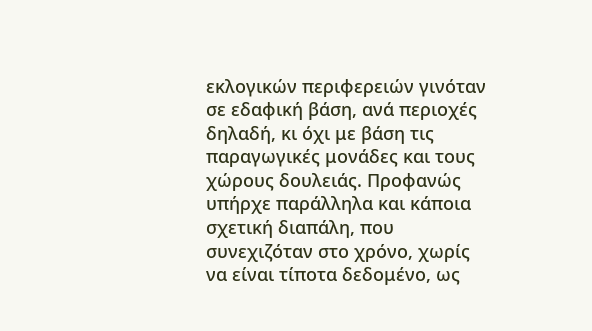εκλογικών περιφερειών γινόταν σε εδαφική βάση, ανά περιοχές δηλαδή, κι όχι με βάση τις παραγωγικές μονάδες και τους χώρους δουλειάς. Προφανώς υπήρχε παράλληλα και κάποια σχετική διαπάλη, που συνεχιζόταν στο χρόνο, χωρίς να είναι τίποτα δεδομένο, ως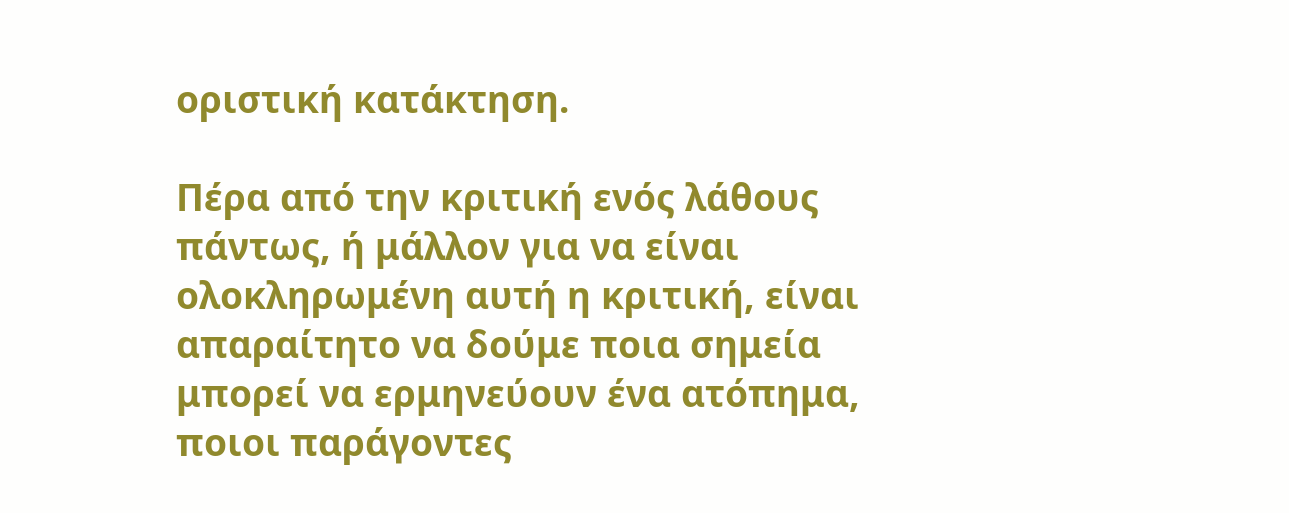οριστική κατάκτηση.

Πέρα από την κριτική ενός λάθους πάντως, ή μάλλον για να είναι ολοκληρωμένη αυτή η κριτική, είναι απαραίτητο να δούμε ποια σημεία μπορεί να ερμηνεύουν ένα ατόπημα, ποιοι παράγοντες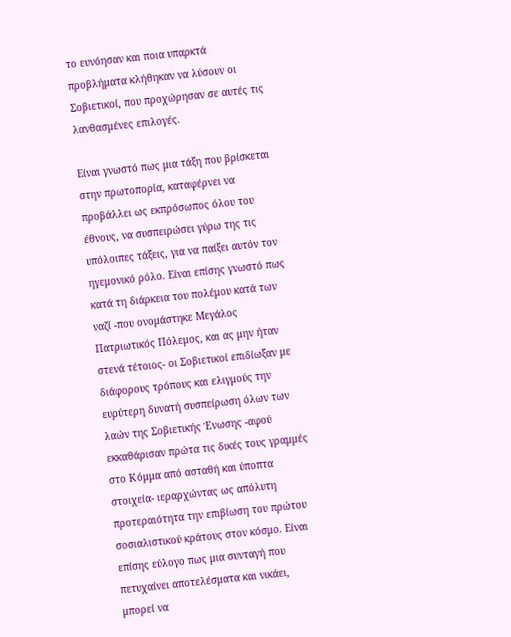το ευνόησαν και ποια υπαρκτά προβλήματα κλήθηκαν να λύσουν οι Σοβιετικοί, που προχώρησαν σε αυτές τις λανθασμένες επιλογές.

Είναι γνωστό πως μια τάξη που βρίσκεται στην πρωτοπορία, καταφέρνει να προβάλλει ως εκπρόσωπος όλου του έθνους, να συσπειρώσει γύρω της τις υπόλοιπες τάξεις, για να παίξει αυτόν τον ηγεμονικό ρόλο. Είναι επίσης γνωστό πως κατά τη διάρκεια του πολέμου κατά των ναζί -που ονομάστηκε Μεγάλος Πατριωτικός Πόλεμος, και ας μην ήταν στενά τέτοιος- οι Σοβιετικοί επιδίωξαν με διάφορους τρόπους και ελιγμούς την ευρύτερη δυνατή συσπείρωση όλων των λαών της Σοβιετικής Ένωσης -αφού εκκαθάρισαν πρώτα τις δικές τους γραμμές στο Κόμμα από ασταθή και ύποπτα στοιχεία- ιεραρχώντας ως απόλυτη προτεραιότητα την επιβίωση του πρώτου σοσιαλιστικού κράτους στον κόσμο. Είναι επίσης εύλογο πως μια συνταγή που πετυχαίνει αποτελέσματα και νικάει, μπορεί να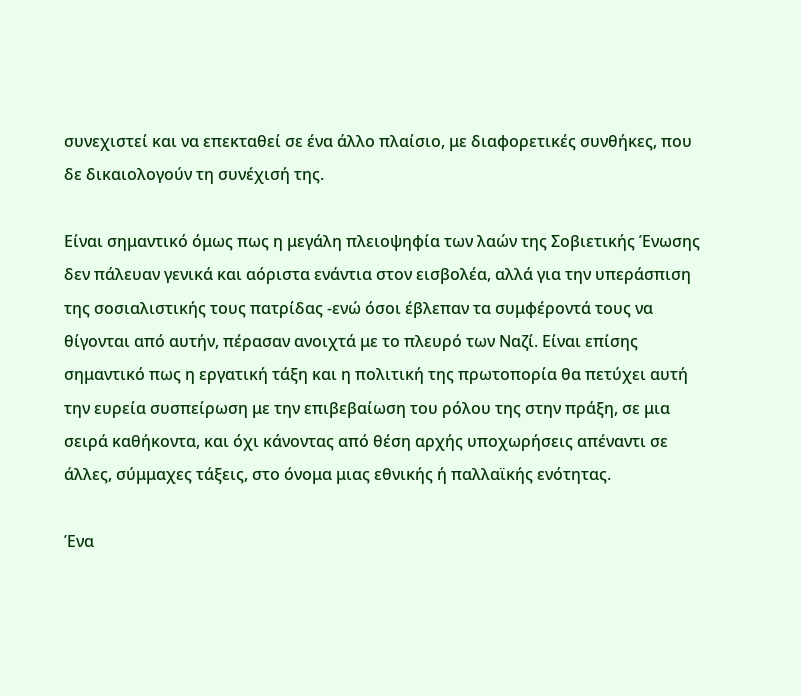συνεχιστεί και να επεκταθεί σε ένα άλλο πλαίσιο, με διαφορετικές συνθήκες, που δε δικαιολογούν τη συνέχισή της.

Είναι σημαντικό όμως πως η μεγάλη πλειοψηφία των λαών της Σοβιετικής Ένωσης δεν πάλευαν γενικά και αόριστα ενάντια στον εισβολέα, αλλά για την υπεράσπιση της σοσιαλιστικής τους πατρίδας -ενώ όσοι έβλεπαν τα συμφέροντά τους να θίγονται από αυτήν, πέρασαν ανοιχτά με το πλευρό των Ναζί. Είναι επίσης σημαντικό πως η εργατική τάξη και η πολιτική της πρωτοπορία θα πετύχει αυτή την ευρεία συσπείρωση με την επιβεβαίωση του ρόλου της στην πράξη, σε μια σειρά καθήκοντα, και όχι κάνοντας από θέση αρχής υποχωρήσεις απέναντι σε άλλες, σύμμαχες τάξεις, στο όνομα μιας εθνικής ή παλλαϊκής ενότητας.

Ένα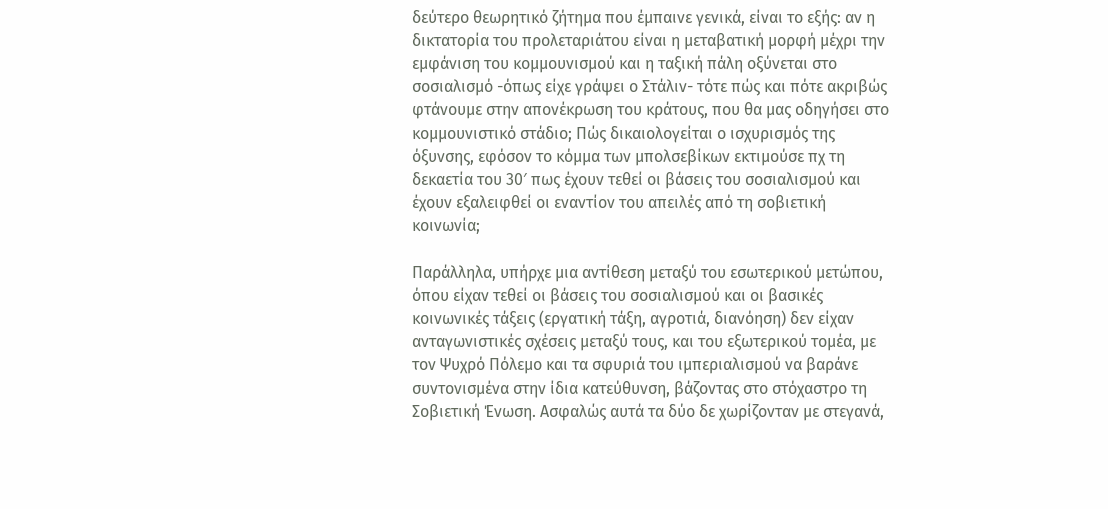δεύτερο θεωρητικό ζήτημα που έμπαινε γενικά, είναι το εξής: αν η δικτατορία του προλεταριάτου είναι η μεταβατική μορφή μέχρι την εμφάνιση του κομμουνισμού και η ταξική πάλη οξύνεται στο σοσιαλισμό -όπως είχε γράψει ο Στάλιν- τότε πώς και πότε ακριβώς φτάνουμε στην απονέκρωση του κράτους, που θα μας οδηγήσει στο κομμουνιστικό στάδιο; Πώς δικαιολογείται ο ισχυρισμός της όξυνσης, εφόσον το κόμμα των μπολσεβίκων εκτιμούσε πχ τη δεκαετία του 30′ πως έχουν τεθεί οι βάσεις του σοσιαλισμού και έχουν εξαλειφθεί οι εναντίον του απειλές από τη σοβιετική κοινωνία;

Παράλληλα, υπήρχε μια αντίθεση μεταξύ του εσωτερικού μετώπου, όπου είχαν τεθεί οι βάσεις του σοσιαλισμού και οι βασικές κοινωνικές τάξεις (εργατική τάξη, αγροτιά, διανόηση) δεν είχαν ανταγωνιστικές σχέσεις μεταξύ τους, και του εξωτερικού τομέα, με τον Ψυχρό Πόλεμο και τα σφυριά του ιμπεριαλισμού να βαράνε συντονισμένα στην ίδια κατεύθυνση, βάζοντας στο στόχαστρο τη Σοβιετική Ένωση. Ασφαλώς αυτά τα δύο δε χωρίζονταν με στεγανά,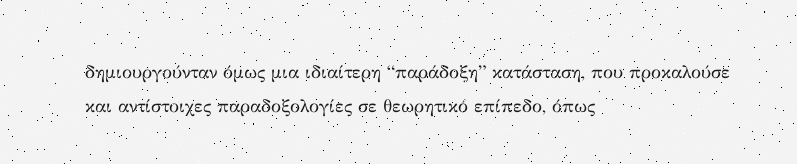δημιουργούνταν όμως μια ιδιαίτερη “παράδοξη” κατάσταση, που προκαλούσε και αντίστοιχες παραδοξολογίες σε θεωρητικό επίπεδο, όπως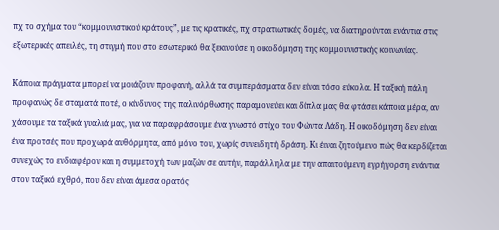πχ το σχήμα του “κομμουνιστικού κράτους”, με τις κρατικές, πχ στρατιωτικές δομές, να διατηρούνται ενάντια στις εξωτερικές απειλές, τη στιγμή που στο εσωτερικό θα ξεκινούσε η οικοδόμηση της κομμουνιστικής κοινωνίας.

Κάποια πράγματα μπορεί να μοιάζουν προφανή, αλλά τα συμπεράσματα δεν είναι τόσο εύκολα. Η ταξική πάλη προφανώς δε σταματά ποτέ, ο κίνδυνος της παλινόρθωσης παραμονεύει και δίπλα μας θα φτάσει κάποια μέρα, αν χάσουμε τα ταξικά γυαλιά μας, για να παραφράσουμε ένα γνωστό στίχο του Φώντα Λάδη. Η οικοδόμηση δεν είναι ένα προτσές που προχωρά αυθόρμητα, από μόνο του, χωρίς συνειδητή δράση. Κι έιναι ζητούμενο πώς θα κερδίζεται συνεχώς το ενδιαφέρον και η συμμετοχή των μαζών σε αυτήν, παράλληλα με την απαιτούμενη εγρήγορση ενάντια στον ταξικό εχθρό, που δεν είναι άμεσα ορατός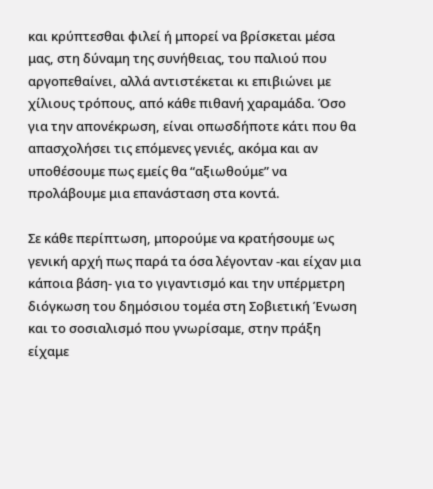και κρύπτεσθαι φιλεί ή μπορεί να βρίσκεται μέσα μας, στη δύναμη της συνήθειας, του παλιού που αργοπεθαίνει, αλλά αντιστέκεται κι επιβιώνει με χίλιους τρόπους, από κάθε πιθανή χαραμάδα. Όσο για την απονέκρωση, είναι οπωσδήποτε κάτι που θα απασχολήσει τις επόμενες γενιές, ακόμα και αν υποθέσουμε πως εμείς θα “αξιωθούμε” να προλάβουμε μια επανάσταση στα κοντά.

Σε κάθε περίπτωση, μπορούμε να κρατήσουμε ως γενική αρχή πως παρά τα όσα λέγονταν -και είχαν μια κάποια βάση- για το γιγαντισμό και την υπέρμετρη διόγκωση του δημόσιου τομέα στη Σοβιετική Ένωση και το σοσιαλισμό που γνωρίσαμε, στην πράξη είχαμε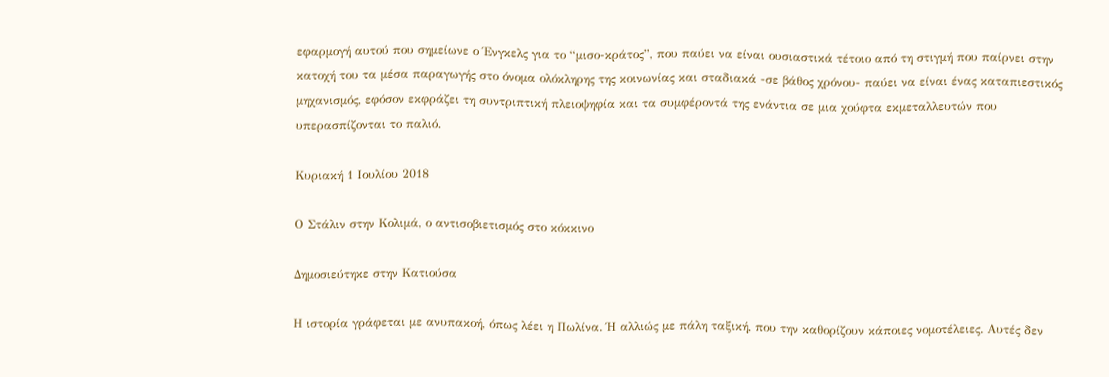εφαρμογή αυτού που σημείωνε ο Ένγκελς για το “μισο-κράτος”, που παύει να είναι ουσιαστικά τέτοιο από τη στιγμή που παίρνει στην κατοχή του τα μέσα παραγωγής στο όνομα ολόκληρης της κοινωνίας και σταδιακά -σε βάθος χρόνου- παύει να είναι ένας καταπιεστικός μηχανισμός, εφόσον εκφράζει τη συντριπτική πλειοψηφία και τα συμφέροντά της ενάντια σε μια χούφτα εκμεταλλευτών που υπερασπίζονται το παλιό.

Κυριακή 1 Ιουλίου 2018

Ο Στάλιν στην Κολιμά, ο αντισοβιετισμός στο κόκκινο

Δημοσιεύτηκε στην Κατιούσα

Η ιστορία γράφεται με ανυπακοή, όπως λέει η Πωλίνα. Ή αλλιώς με πάλη ταξική, που την καθορίζουν κάποιες νομοτέλειες. Αυτές δεν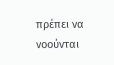πρέπει να νοούνται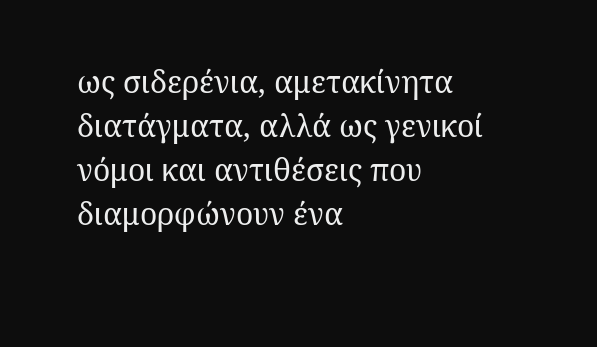ως σιδερένια, αμετακίνητα διατάγματα, αλλά ως γενικοί νόμοι και αντιθέσεις που διαμορφώνουν ένα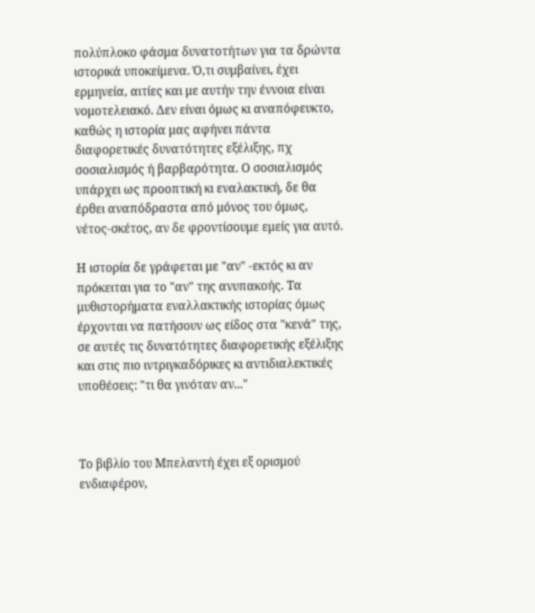πολύπλοκο φάσμα δυνατοτήτων για τα δρώντα ιστορικά υποκείμενα. Ό,τι συμβαίνει, έχει ερμηνεία, αιτίες και με αυτήν την έννοια είναι νομοτελειακό. Δεν είναι όμως κι αναπόφευκτο, καθώς η ιστορία μας αφήνει πάντα διαφορετικές δυνατότητες εξέλιξης, πχ σοσιαλισμός ή βαρβαρότητα. Ο σοσιαλισμός υπάρχει ως προοπτική κι εναλακτική, δε θα έρθει αναπόδραστα από μόνος του όμως, νέτος-σκέτος, αν δε φροντίσουμε εμείς για αυτό.

Η ιστορία δε γράφεται με "αν" -εκτός κι αν πρόκειται για το "αν" της ανυπακοής. Τα μυθιστορήματα εναλλακτικής ιστορίας όμως έρχονται να πατήσουν ως είδος στα "κενά" της, σε αυτές τις δυνατότητες διαφορετικής εξέλιξης και στις πιο ιντριγκαδόρικες κι αντιδιαλεκτικές υποθέσεις: "τι θα γινόταν αν..."



Το βιβλίο του Μπελαντή έχει εξ ορισμού ενδιαφέρον,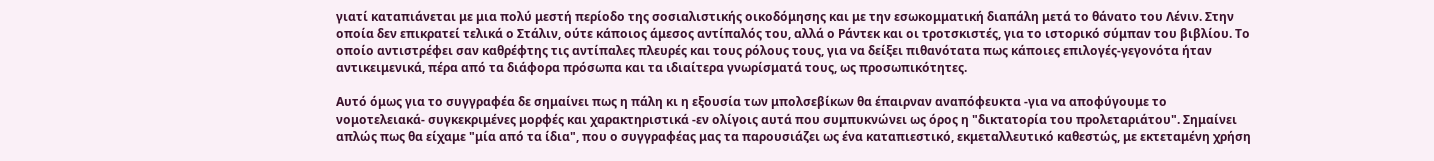γιατί καταπιάνεται με μια πολύ μεστή περίοδο της σοσιαλιστικής οικοδόμησης και με την εσωκομματική διαπάλη μετά το θάνατο του Λένιν. Στην οποία δεν επικρατεί τελικά ο Στάλιν, ούτε κάποιος άμεσος αντίπαλός του, αλλά ο Ράντεκ και οι τροτσκιστές, για το ιστορικό σύμπαν του βιβλίου. Το οποίο αντιστρέφει σαν καθρέφτης τις αντίπαλες πλευρές και τους ρόλους τους, για να δείξει πιθανότατα πως κάποιες επιλογές-γεγονότα ήταν αντικειμενικά, πέρα από τα διάφορα πρόσωπα και τα ιδιαίτερα γνωρίσματά τους, ως προσωπικότητες.

Αυτό όμως για το συγγραφέα δε σημαίνει πως η πάλη κι η εξουσία των μπολσεβίκων θα έπαιρναν αναπόφευκτα -για να αποφύγουμε το νομοτελειακά- συγκεκριμένες μορφές και χαρακτηριστικά -εν ολίγοις αυτά που συμπυκνώνει ως όρος η "δικτατορία του προλεταριάτου". Σημαίνει απλώς πως θα είχαμε "μία από τα ίδια", που ο συγγραφέας μας τα παρουσιάζει ως ένα καταπιεστικό, εκμεταλλευτικό καθεστώς, με εκτεταμένη χρήση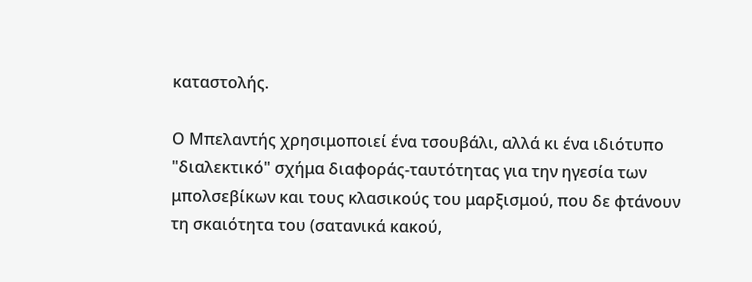καταστολής.

Ο Μπελαντής χρησιμοποιεί ένα τσουβάλι, αλλά κι ένα ιδιότυπο "διαλεκτικό" σχήμα διαφοράς-ταυτότητας για την ηγεσία των μπολσεβίκων και τους κλασικούς του μαρξισμού, που δε φτάνουν τη σκαιότητα του (σατανικά κακού,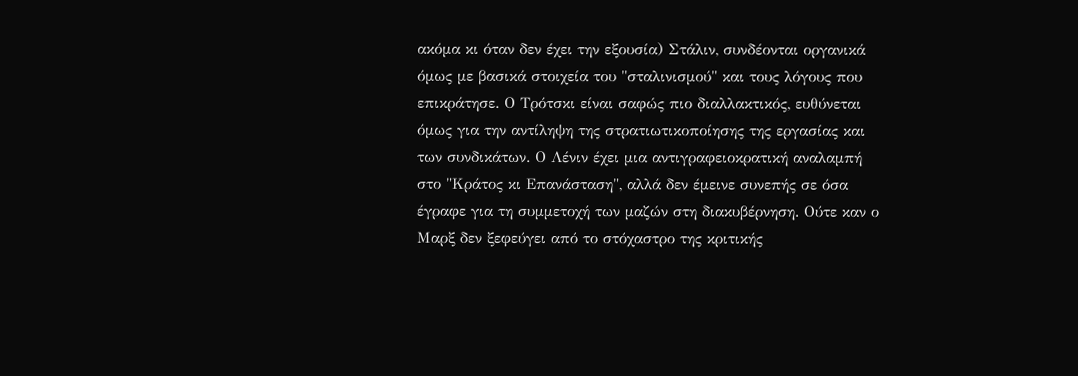ακόμα κι όταν δεν έχει την εξουσία) Στάλιν, συνδέονται οργανικά όμως με βασικά στοιχεία του "σταλινισμού" και τους λόγους που επικράτησε. Ο Τρότσκι είναι σαφώς πιο διαλλακτικός, ευθύνεται όμως για την αντίληψη της στρατιωτικοποίησης της εργασίας και των συνδικάτων. Ο Λένιν έχει μια αντιγραφειοκρατική αναλαμπή στο "Κράτος κι Επανάσταση", αλλά δεν έμεινε συνεπής σε όσα έγραφε για τη συμμετοχή των μαζών στη διακυβέρνηση. Ούτε καν ο Μαρξ δεν ξεφεύγει από το στόχαστρο της κριτικής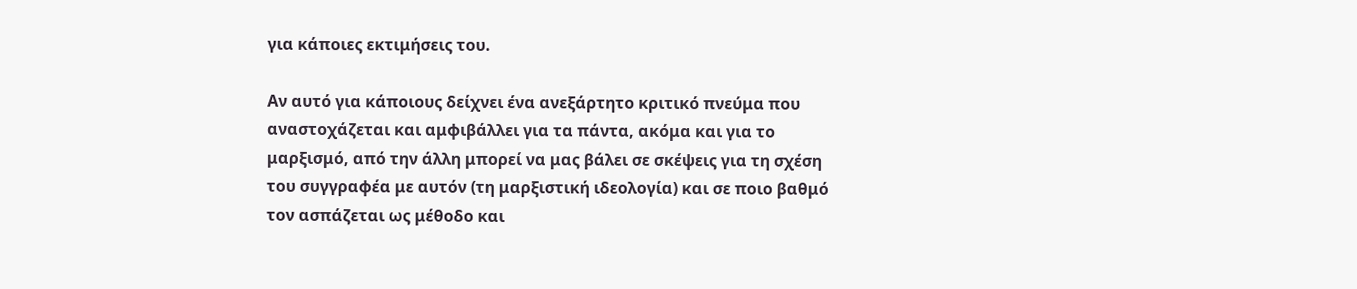για κάποιες εκτιμήσεις του.

Αν αυτό για κάποιους δείχνει ένα ανεξάρτητο κριτικό πνεύμα που αναστοχάζεται και αμφιβάλλει για τα πάντα, ακόμα και για το μαρξισμό, από την άλλη μπορεί να μας βάλει σε σκέψεις για τη σχέση του συγγραφέα με αυτόν (τη μαρξιστική ιδεολογία) και σε ποιο βαθμό τον ασπάζεται ως μέθοδο και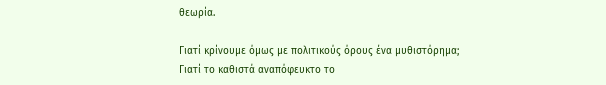θεωρία.

Γιατί κρίνουμε όμως με πολιτικούς όρους ένα μυθιστόρημα;
Γιατί το καθιστά αναπόφευκτο το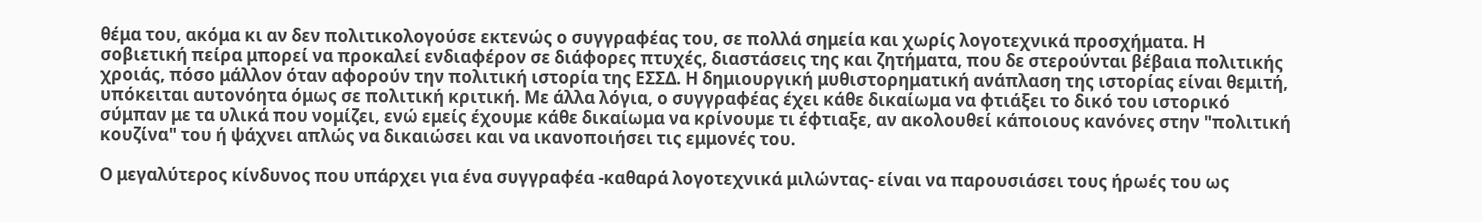θέμα του, ακόμα κι αν δεν πολιτικολογούσε εκτενώς ο συγγραφέας του, σε πολλά σημεία και χωρίς λογοτεχνικά προσχήματα. Η σοβιετική πείρα μπορεί να προκαλεί ενδιαφέρον σε διάφορες πτυχές, διαστάσεις της και ζητήματα, που δε στερούνται βέβαια πολιτικής χροιάς, πόσο μάλλον όταν αφορούν την πολιτική ιστορία της ΕΣΣΔ. Η δημιουργική μυθιστορηματική ανάπλαση της ιστορίας είναι θεμιτή, υπόκειται αυτονόητα όμως σε πολιτική κριτική. Με άλλα λόγια, ο συγγραφέας έχει κάθε δικαίωμα να φτιάξει το δικό του ιστορικό σύμπαν με τα υλικά που νομίζει, ενώ εμείς έχουμε κάθε δικαίωμα να κρίνουμε τι έφτιαξε, αν ακολουθεί κάποιους κανόνες στην "πολιτική κουζίνα" του ή ψάχνει απλώς να δικαιώσει και να ικανοποιήσει τις εμμονές του.

Ο μεγαλύτερος κίνδυνος που υπάρχει για ένα συγγραφέα -καθαρά λογοτεχνικά μιλώντας- είναι να παρουσιάσει τους ήρωές του ως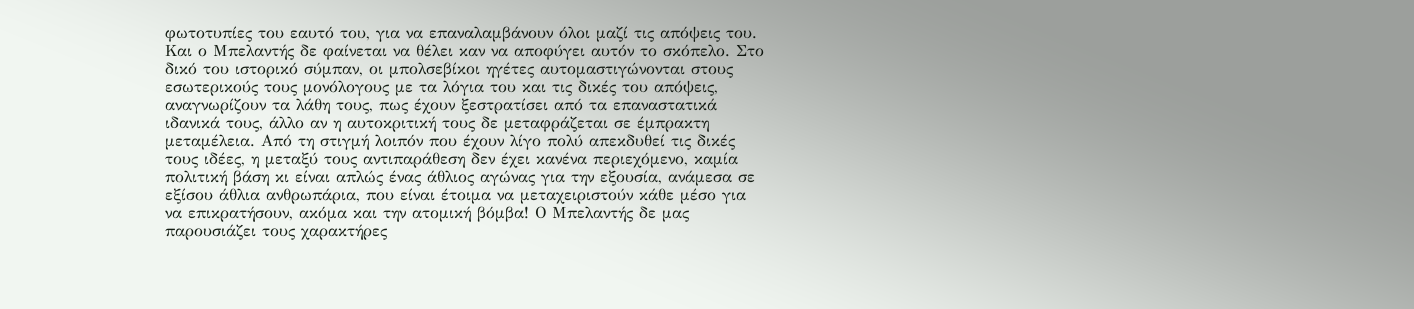φωτοτυπίες του εαυτό του, για να επαναλαμβάνουν όλοι μαζί τις απόψεις του. Και ο Μπελαντής δε φαίνεται να θέλει καν να αποφύγει αυτόν το σκόπελο. Στο δικό του ιστορικό σύμπαν, οι μπολσεβίκοι ηγέτες αυτομαστιγώνονται στους εσωτερικούς τους μονόλογους με τα λόγια του και τις δικές του απόψεις, αναγνωρίζουν τα λάθη τους, πως έχουν ξεστρατίσει από τα επαναστατικά ιδανικά τους, άλλο αν η αυτοκριτική τους δε μεταφράζεται σε έμπρακτη μεταμέλεια. Από τη στιγμή λοιπόν που έχουν λίγο πολύ απεκδυθεί τις δικές τους ιδέες, η μεταξύ τους αντιπαράθεση δεν έχει κανένα περιεχόμενο, καμία πολιτική βάση κι είναι απλώς ένας άθλιος αγώνας για την εξουσία, ανάμεσα σε εξίσου άθλια ανθρωπάρια, που είναι έτοιμα να μεταχειριστούν κάθε μέσο για να επικρατήσουν, ακόμα και την ατομική βόμβα! Ο Μπελαντής δε μας παρουσιάζει τους χαρακτήρες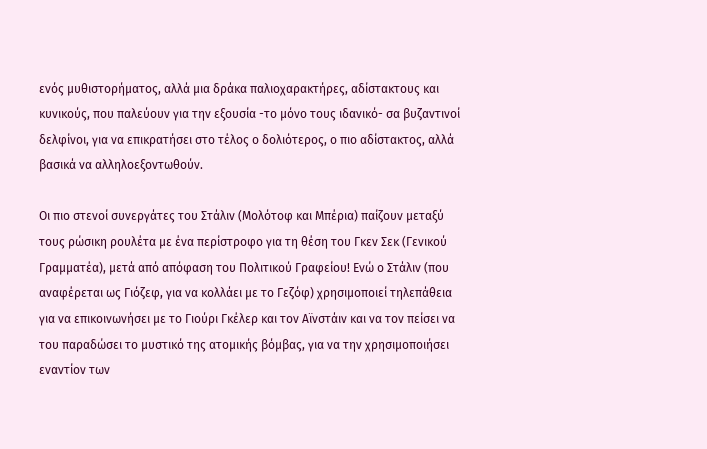ενός μυθιστορήματος, αλλά μια δράκα παλιοχαρακτήρες, αδίστακτους και κυνικούς, που παλεύουν για την εξουσία -το μόνο τους ιδανικό- σα βυζαντινοί δελφίνοι, για να επικρατήσει στο τέλος ο δολιότερος, ο πιο αδίστακτος, αλλά βασικά να αλληλοεξοντωθούν.

Οι πιο στενοί συνεργάτες του Στάλιν (Μολότοφ και Μπέρια) παίζουν μεταξύ τους ρώσικη ρουλέτα με ένα περίστροφο για τη θέση του Γκεν Σεκ (Γενικού Γραμματέα), μετά από απόφαση του Πολιτικού Γραφείου! Ενώ ο Στάλιν (που αναφέρεται ως Γιόζεφ, για να κολλάει με το Γεζόφ) χρησιμοποιεί τηλεπάθεια για να επικοινωνήσει με το Γιούρι Γκέλερ και τον Αϊνστάιν και να τον πείσει να του παραδώσει το μυστικό της ατομικής βόμβας, για να την χρησιμοποιήσει εναντίον των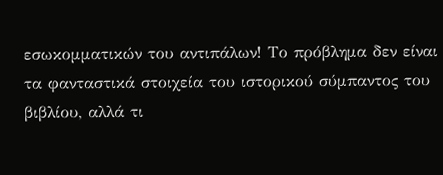εσωκομματικών του αντιπάλων! Το πρόβλημα δεν είναι τα φανταστικά στοιχεία του ιστορικού σύμπαντος του βιβλίου, αλλά τι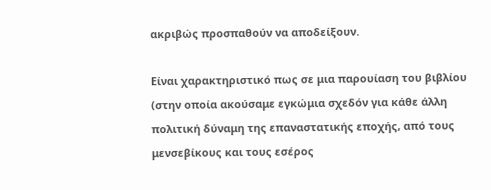ακριβώς προσπαθούν να αποδείξουν.

Είναι χαρακτηριστικό πως σε μια παρουίαση του βιβλίου (στην οποία ακούσαμε εγκώμια σχεδόν για κάθε άλλη πολιτική δύναμη της επαναστατικής εποχής, από τους μενσεβίκους και τους εσέρος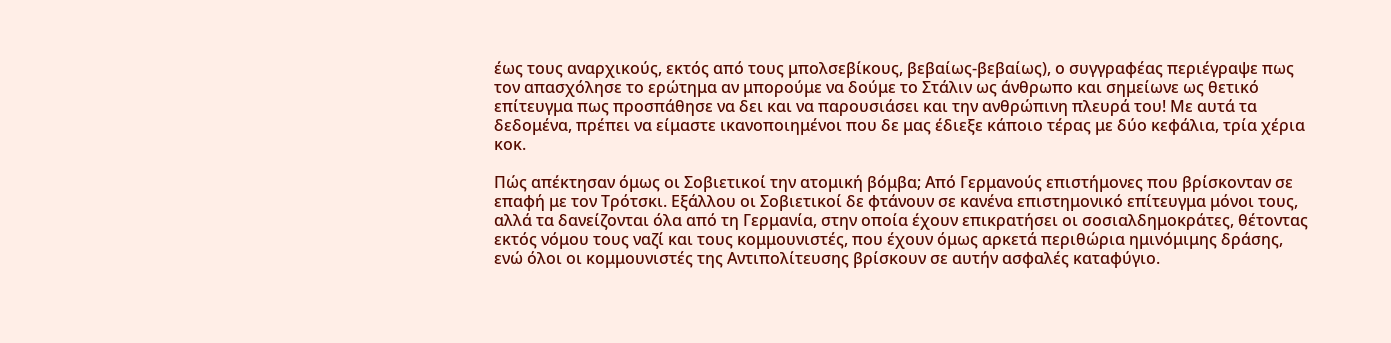έως τους αναρχικούς, εκτός από τους μπολσεβίκους, βεβαίως-βεβαίως), ο συγγραφέας περιέγραψε πως τον απασχόλησε το ερώτημα αν μπορούμε να δούμε το Στάλιν ως άνθρωπο και σημείωνε ως θετικό επίτευγμα πως προσπάθησε να δει και να παρουσιάσει και την ανθρώπινη πλευρά του! Με αυτά τα δεδομένα, πρέπει να είμαστε ικανοποιημένοι που δε μας έδιεξε κάποιο τέρας με δύο κεφάλια, τρία χέρια κοκ.

Πώς απέκτησαν όμως οι Σοβιετικοί την ατομική βόμβα; Από Γερμανούς επιστήμονες που βρίσκονταν σε επαφή με τον Τρότσκι. Εξάλλου οι Σοβιετικοί δε φτάνουν σε κανένα επιστημονικό επίτευγμα μόνοι τους, αλλά τα δανείζονται όλα από τη Γερμανία, στην οποία έχουν επικρατήσει οι σοσιαλδημοκράτες, θέτοντας εκτός νόμου τους ναζί και τους κομμουνιστές, που έχουν όμως αρκετά περιθώρια ημινόμιμης δράσης, ενώ όλοι οι κομμουνιστές της Αντιπολίτευσης βρίσκουν σε αυτήν ασφαλές καταφύγιο.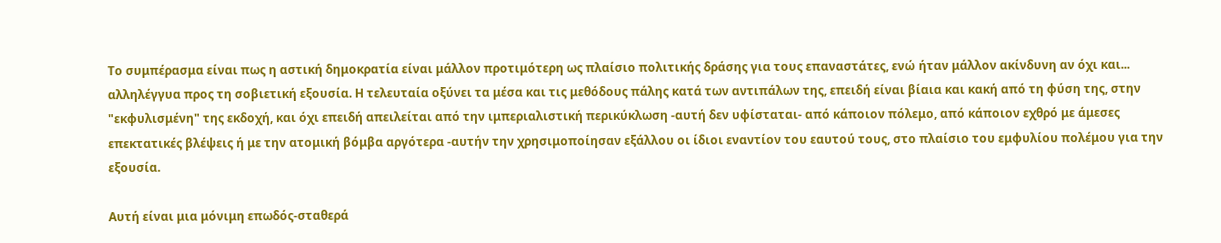Το συμπέρασμα είναι πως η αστική δημοκρατία είναι μάλλον προτιμότερη ως πλαίσιο πολιτικής δράσης για τους επαναστάτες, ενώ ήταν μάλλον ακίνδυνη αν όχι και... αλληλέγγυα προς τη σοβιετική εξουσία. Η τελευταία οξύνει τα μέσα και τις μεθόδους πάλης κατά των αντιπάλων της, επειδή είναι βίαια και κακή από τη φύση της, στην "εκφυλισμένη" της εκδοχή, και όχι επειδή απειλείται από την ιμπεριαλιστική περικύκλωση -αυτή δεν υφίσταται- από κάποιον πόλεμο, από κάποιον εχθρό με άμεσες επεκτατικές βλέψεις ή με την ατομική βόμβα αργότερα -αυτήν την χρησιμοποίησαν εξάλλου οι ίδιοι εναντίον του εαυτού τους, στο πλαίσιο του εμφυλίου πολέμου για την εξουσία.

Αυτή είναι μια μόνιμη επωδός-σταθερά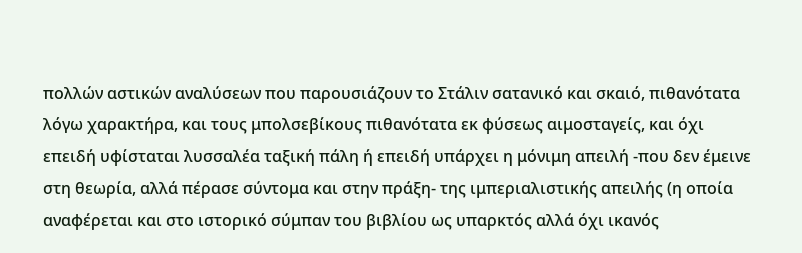πολλών αστικών αναλύσεων που παρουσιάζουν το Στάλιν σατανικό και σκαιό, πιθανότατα λόγω χαρακτήρα, και τους μπολσεβίκους πιθανότατα εκ φύσεως αιμοσταγείς, και όχι επειδή υφίσταται λυσσαλέα ταξική πάλη ή επειδή υπάρχει η μόνιμη απειλή -που δεν έμεινε στη θεωρία, αλλά πέρασε σύντομα και στην πράξη- της ιμπεριαλιστικής απειλής (η οποία αναφέρεται και στο ιστορικό σύμπαν του βιβλίου ως υπαρκτός αλλά όχι ικανός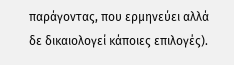παράγοντας, που ερμηνεύει αλλά δε δικαιολογεί κάποιες επιλογές).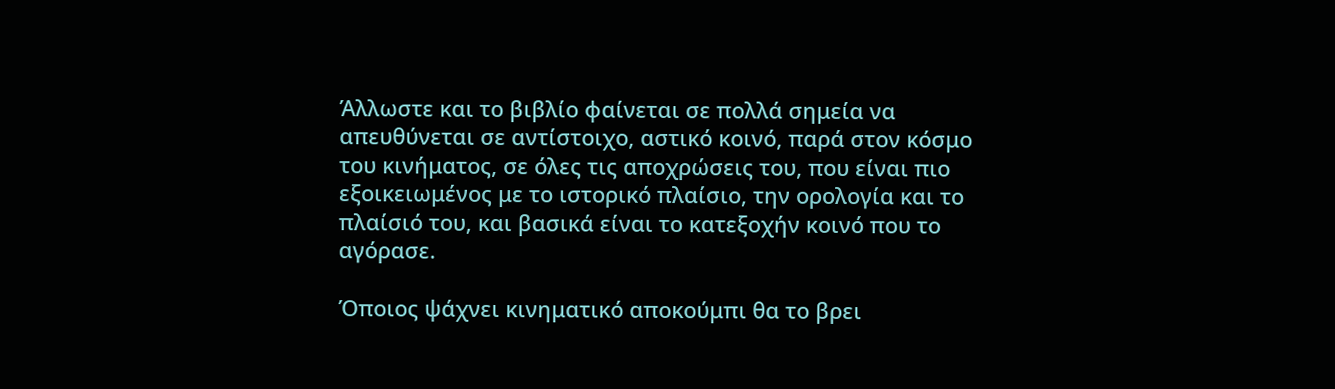Άλλωστε και το βιβλίο φαίνεται σε πολλά σημεία να απευθύνεται σε αντίστοιχο, αστικό κοινό, παρά στον κόσμο του κινήματος, σε όλες τις αποχρώσεις του, που είναι πιο εξοικειωμένος με το ιστορικό πλαίσιο, την ορολογία και το πλαίσιό του, και βασικά είναι το κατεξοχήν κοινό που το αγόρασε.

Όποιος ψάχνει κινηματικό αποκούμπι θα το βρει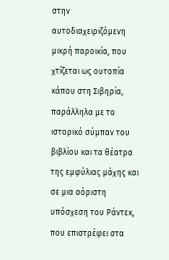στην αυτοδιαχειριζόμενη μικρή παροικία, που χτίζεται ως ουτοπία κάπου στη Σιβηρία, παράλληλα με το ιστορικό σύμπαν του βιβλίου και τα θέατρα της εμφύλιας μάχης και σε μια αόριστη υπόσχεση του Ράντεκ, που επιστρέφει στα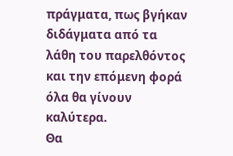πράγματα, πως βγήκαν διδάγματα από τα λάθη του παρελθόντος και την επόμενη φορά όλα θα γίνουν καλύτερα.
Θα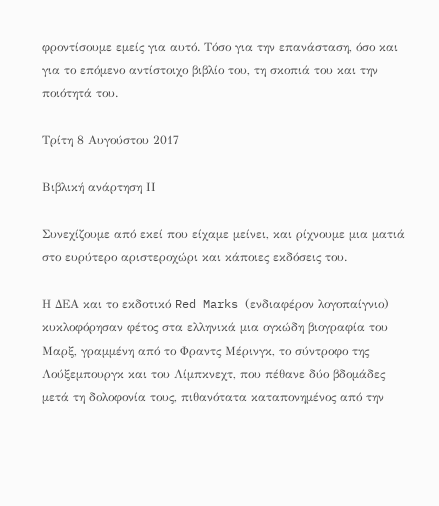φροντίσουμε εμείς για αυτό. Τόσο για την επανάσταση, όσο και για το επόμενο αντίστοιχο βιβλίο του, τη σκοπιά του και την ποιότητά του.

Τρίτη 8 Αυγούστου 2017

Βιβλική ανάρτηση ΙΙ

Συνεχίζουμε από εκεί που είχαμε μείνει, και ρίχνουμε μια ματιά στο ευρύτερο αριστεροχώρι και κάποιες εκδόσεις του.

Η ΔΕΑ και το εκδοτικό Red Marks (ενδιαφέρον λογοπαίγνιο) κυκλοφόρησαν φέτος στα ελληνικά μια ογκώδη βιογραφία του Μαρξ, γραμμένη από το Φραντς Μέρινγκ, το σύντροφο της Λούξεμπουργκ και του Λίμπκνεχτ, που πέθανε δύο βδομάδες μετά τη δολοφονία τους, πιθανότατα καταπονημένος από την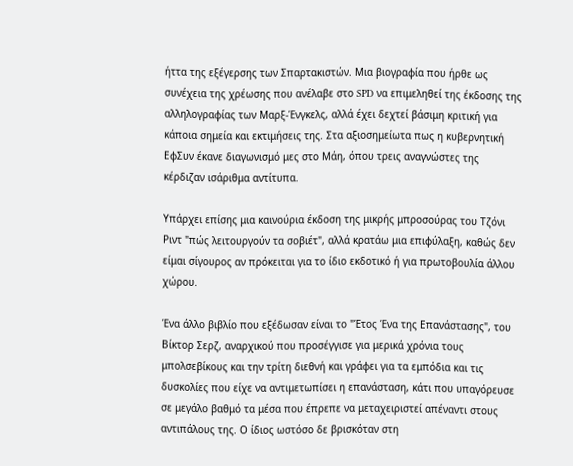ήττα της εξέγερσης των Σπαρτακιστών. Μια βιογραφία που ήρθε ως συνέχεια της χρέωσης που ανέλαβε στο SPD να επιμεληθεί της έκδοσης της αλληλογραφίας των Μαρξ-Ένγκελς, αλλά έχει δεχτεί βάσιμη κριτική για κάποια σημεία και εκτιμήσεις της. Στα αξιοσημείωτα πως η κυβερνητική ΕφΣυν έκανε διαγωνισμό μες στο Μάη, όπου τρεις αναγνώστες της κέρδιζαν ισάριθμα αντίτυπα.

Υπάρχει επίσης μια καινούρια έκδοση της μικρής μπροσούρας του Τζόνι Ριντ "πώς λειτουργούν τα σοβιέτ", αλλά κρατάω μια επιφύλαξη, καθώς δεν είμαι σίγουρος αν πρόκειται για το ίδιο εκδοτικό ή για πρωτοβουλία άλλου χώρου.

Ένα άλλο βιβλίο που εξέδωσαν είναι το "Έτος Ένα της Επανάστασης", του Βίκτορ Σερζ, αναρχικού που προσέγγισε για μερικά χρόνια τους μπολσεβίκους και την τρίτη διεθνή και γράφει για τα εμπόδια και τις δυσκολίες που είχε να αντιμετωπίσει η επανάσταση, κάτι που υπαγόρευσε σε μεγάλο βαθμό τα μέσα που έπρεπε να μεταχειριστεί απέναντι στους αντιπάλους της. Ο ίδιος ωστόσο δε βρισκόταν στη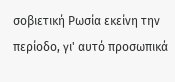σοβιετική Ρωσία εκείνη την περίοδο, γι' αυτό προσωπικά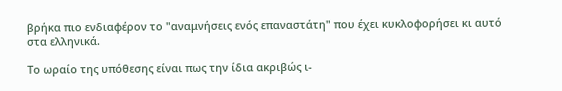βρήκα πιο ενδιαφέρον το "αναμνήσεις ενός επαναστάτη" που έχει κυκλοφορήσει κι αυτό στα ελληνικά.

Το ωραίο της υπόθεσης είναι πως την ίδια ακριβώς ι-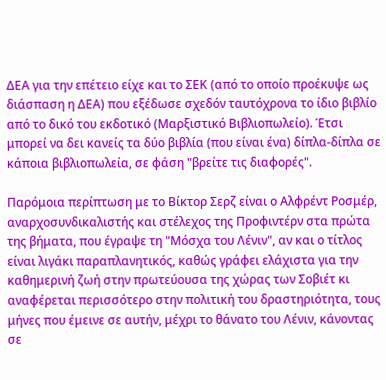ΔΕΑ για την επέτειο είχε και το ΣΕΚ (από το οποίο προέκυψε ως διάσπαση η ΔΕΑ) που εξέδωσε σχεδόν ταυτόχρονα το ίδιο βιβλίο από το δικό του εκδοτικό (Μαρξιστικό Βιβλιοπωλείο). Έτσι μπορεί να δει κανείς τα δύο βιβλία (που είναι ένα) δίπλα-δίπλα σε κάποια βιβλιοπωλεία, σε φάση "βρείτε τις διαφορές".

Παρόμοια περίπτωση με το Βίκτορ Σερζ είναι ο Αλφρέντ Ροσμέρ, αναρχοσυνδικαλιστής και στέλεχος της Προφιντέρν στα πρώτα της βήματα, που έγραψε τη "Μόσχα του Λένιν", αν και ο τίτλος είναι λιγάκι παραπλανητικός, καθώς γράφει ελάχιστα για την καθημερινή ζωή στην πρωτεύουσα της χώρας των Σοβιέτ κι αναφέρεται περισσότερο στην πολιτική του δραστηριότητα, τους μήνες που έμεινε σε αυτήν, μέχρι το θάνατο του Λένιν, κάνοντας σε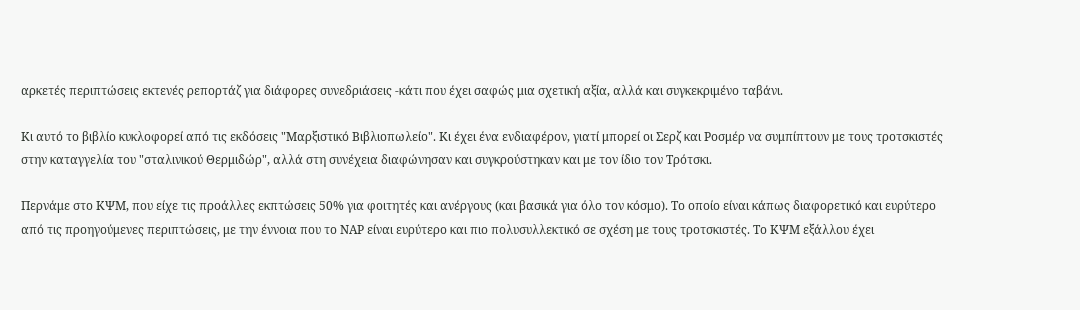αρκετές περιπτώσεις εκτενές ρεπορτάζ για διάφορες συνεδριάσεις -κάτι που έχει σαφώς μια σχετική αξία, αλλά και συγκεκριμένο ταβάνι.

Κι αυτό το βιβλίο κυκλοφορεί από τις εκδόσεις "Μαρξιστικό Βιβλιοπωλείο". Κι έχει ένα ενδιαφέρον, γιατί μπορεί οι Σερζ και Ροσμέρ να συμπίπτουν με τους τροτσκιστές στην καταγγελία του "σταλινικού Θερμιδώρ", αλλά στη συνέχεια διαφώνησαν και συγκρούστηκαν και με τον ίδιο τον Τρότσκι.

Περνάμε στο ΚΨΜ, που είχε τις προάλλες εκπτώσεις 50% για φοιτητές και ανέργους (και βασικά για όλο τον κόσμο). Το οποίο είναι κάπως διαφορετικό και ευρύτερο από τις προηγούμενες περιπτώσεις, με την έννοια που το ΝΑΡ είναι ευρύτερο και πιο πολυσυλλεκτικό σε σχέση με τους τροτσκιστές. Το ΚΨΜ εξάλλου έχει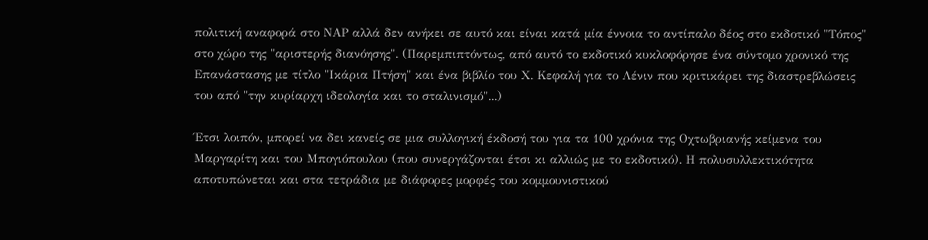πολιτική αναφορά στο ΝΑΡ αλλά δεν ανήκει σε αυτό και είναι κατά μία έννοια το αντίπαλο δέος στο εκδοτικό "Τόπος" στο χώρο της "αριστερής διανόησης". (Παρεμπιπτόντως, από αυτό το εκδοτικό κυκλοφόρησε ένα σύντομο χρονικό της Επανάστασης με τίτλο "Ικάρια Πτήση" και ένα βιβλίο του Χ. Κεφαλή για το Λένιν που κριτικάρει της διαστρεβλώσεις του από "την κυρίαρχη ιδεολογία και το σταλινισμό"...)

Έτσι λοιπόν, μπορεί να δει κανείς σε μια συλλογική έκδοσή του για τα 100 χρόνια της Οχτωβριανής κείμενα του Μαργαρίτη και του Μπογιόπουλου (που συνεργάζονται έτσι κι αλλιώς με το εκδοτικό). Η πολυσυλλεκτικότητα αποτυπώνεται και στα τετράδια με διάφορες μορφές του κομμουνιστικού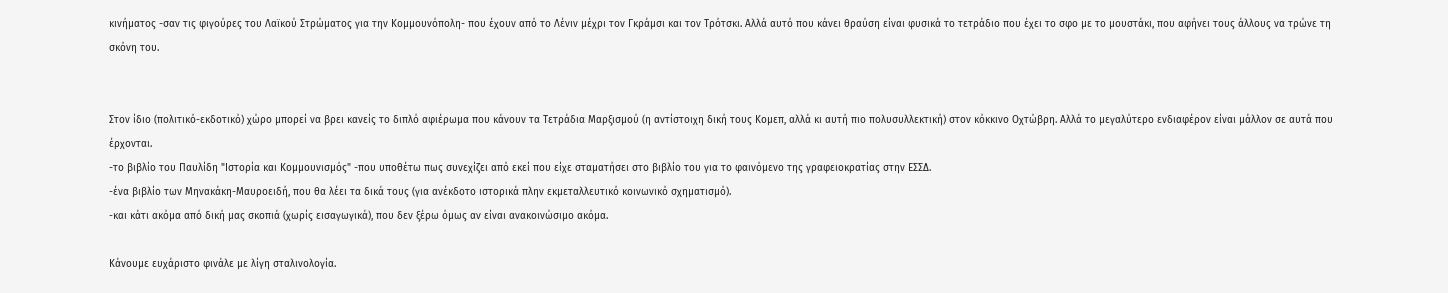κινήματος -σαν τις φιγούρες του Λαϊκού Στρώματος για την Κομμουνόπολη- που έχουν από το Λένιν μέχρι τον Γκράμσι και τον Τρότσκι. Αλλά αυτό που κάνει θραύση είναι φυσικά το τετράδιο που έχει το σφο με το μουστάκι, που αφήνει τους άλλους να τρώνε τη σκόνη του.


Στον ίδιο (πολιτικό-εκδοτικό) χώρο μπορεί να βρει κανείς το διπλό αφιέρωμα που κάνουν τα Τετράδια Μαρξισμού (η αντίστοιχη δική τους Κομεπ, αλλά κι αυτή πιο πολυσυλλεκτική) στον κόκκινο Οχτώβρη. Αλλά το μεγαλύτερο ενδιαφέρον είναι μάλλον σε αυτά που έρχονται.
-το βιβλίο του Παυλίδη "Ιστορία και Κομμουνισμός" -που υποθέτω πως συνεχίζει από εκεί που είχε σταματήσει στο βιβλίο του για το φαινόμενο της γραφειοκρατίας στην ΕΣΣΔ.
-ένα βιβλίο των Μηνακάκη-Μαυροειδή, που θα λέει τα δικά τους (για ανέκδοτο ιστορικά πλην εκμεταλλευτικό κοινωνικό σχηματισμό).
-και κάτι ακόμα από δική μας σκοπιά (χωρίς εισαγωγικά), που δεν ξέρω όμως αν είναι ανακοινώσιμο ακόμα.

Κάνουμε ευχάριστο φινάλε με λίγη σταλινολογία.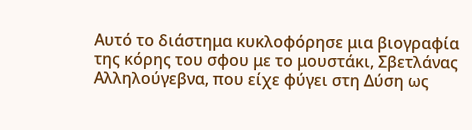Αυτό το διάστημα κυκλοφόρησε μια βιογραφία της κόρης του σφου με το μουστάκι, Σβετλάνας Αλληλούγεβνα, που είχε φύγει στη Δύση ως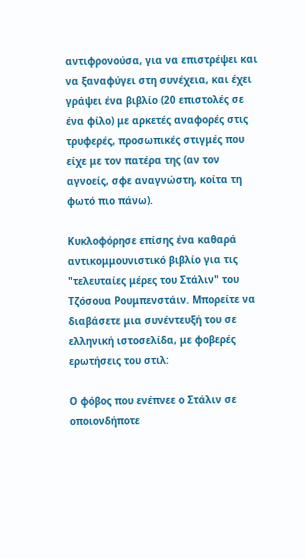αντιφρονούσα, για να επιστρέψει και να ξαναφύγει στη συνέχεια, και έχει γράψει ένα βιβλίο (20 επιστολές σε ένα φίλο) με αρκετές αναφορές στις τρυφερές, προσωπικές στιγμές που είχε με τον πατέρα της (αν τον αγνοείς, σφε αναγνώστη, κοίτα τη φωτό πιο πάνω).

Κυκλοφόρησε επίσης ένα καθαρά αντικομμουνιστικό βιβλίο για τις "τελευταίες μέρες του Στάλιν" του Τζόσουα Ρουμπενστάιν. Μπορείτε να διαβάσετε μια συνέντευξή του σε ελληνική ιστοσελίδα, με φοβερές ερωτήσεις του στιλ:

Ο φόβος που ενέπνεε ο Στάλιν σε οποιονδήποτε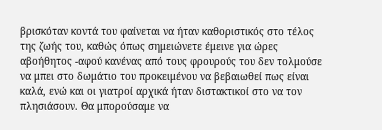βρισκόταν κοντά του φαίνεται να ήταν καθοριστικός στο τέλος της ζωής του, καθώς όπως σημειώνετε έμεινε για ώρες αβοήθητος -αφού κανένας από τους φρουρούς του δεν τολμούσε να μπει στο δωμάτιο του προκειμένου να βεβαιωθεί πως είναι καλά, ενώ και οι γιατροί αρχικά ήταν διστακτικοί στο να τον πλησιάσουν. Θα μπορούσαμε να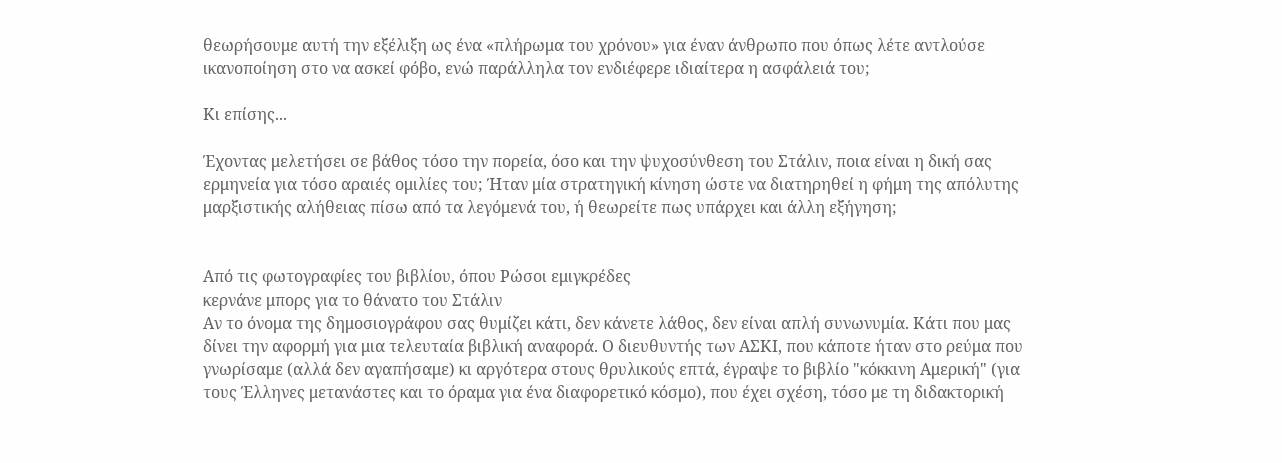θεωρήσουμε αυτή την εξέλιξη ως ένα «πλήρωμα του χρόνου» για έναν άνθρωπο που όπως λέτε αντλούσε ικανοποίηση στο να ασκεί φόβο, ενώ παράλληλα τον ενδιέφερε ιδιαίτερα η ασφάλειά του;

Κι επίσης...

Έχοντας μελετήσει σε βάθος τόσο την πορεία, όσο και την ψυχοσύνθεση του Στάλιν, ποια είναι η δική σας ερμηνεία για τόσο αραιές ομιλίες του; Ήταν μία στρατηγική κίνηση ώστε να διατηρηθεί η φήμη της απόλυτης μαρξιστικής αλήθειας πίσω από τα λεγόμενά του, ή θεωρείτε πως υπάρχει και άλλη εξήγηση;


Από τις φωτογραφίες του βιβλίου, όπου Ρώσοι εμιγκρέδες
κερνάνε μπορς για το θάνατο του Στάλιν
Αν το όνομα της δημοσιογράφου σας θυμίζει κάτι, δεν κάνετε λάθος, δεν είναι απλή συνωνυμία. Κάτι που μας δίνει την αφορμή για μια τελευταία βιβλική αναφορά. Ο διευθυντής των ΑΣΚΙ, που κάποτε ήταν στο ρεύμα που γνωρίσαμε (αλλά δεν αγαπήσαμε) κι αργότερα στους θρυλικούς επτά, έγραψε το βιβλίο "κόκκινη Αμερική" (για τους Έλληνες μετανάστες και το όραμα για ένα διαφορετικό κόσμο), που έχει σχέση, τόσο με τη διδακτορική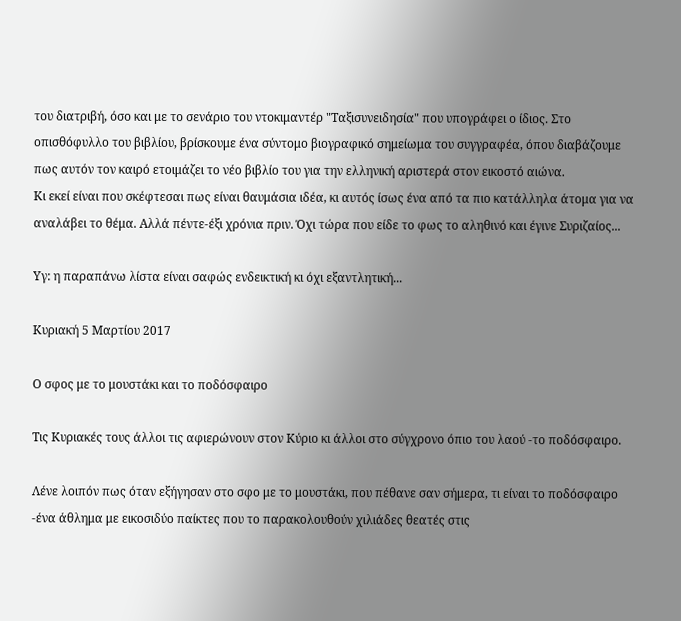του διατριβή, όσο και με το σενάριο του ντοκιμαντέρ "Ταξισυνειδησία" που υπογράφει ο ίδιος. Στο οπισθόφυλλο του βιβλίου, βρίσκουμε ένα σύντομο βιογραφικό σημείωμα του συγγραφέα, όπου διαβάζουμε πως αυτόν τον καιρό ετοιμάζει το νέο βιβλίο του για την ελληνική αριστερά στον εικοστό αιώνα.
Κι εκεί είναι που σκέφτεσαι πως είναι θαυμάσια ιδέα, κι αυτός ίσως ένα από τα πιο κατάλληλα άτομα για να αναλάβει το θέμα. Αλλά πέντε-έξι χρόνια πριν. Όχι τώρα που είδε το φως το αληθινό και έγινε Συριζαίος...

Υγ: η παραπάνω λίστα είναι σαφώς ενδεικτική κι όχι εξαντλητική...

Κυριακή 5 Μαρτίου 2017

Ο σφος με το μουστάκι και το ποδόσφαιρο

Τις Κυριακές τους άλλοι τις αφιερώνουν στον Κύριο κι άλλοι στο σύγχρονο όπιο του λαού -το ποδόσφαιρο.

Λένε λοιπόν πως όταν εξήγησαν στο σφο με το μουστάκι, που πέθανε σαν σήμερα, τι είναι το ποδόσφαιρο -ένα άθλημα με εικοσιδύο παίκτες που το παρακολουθούν χιλιάδες θεατές στις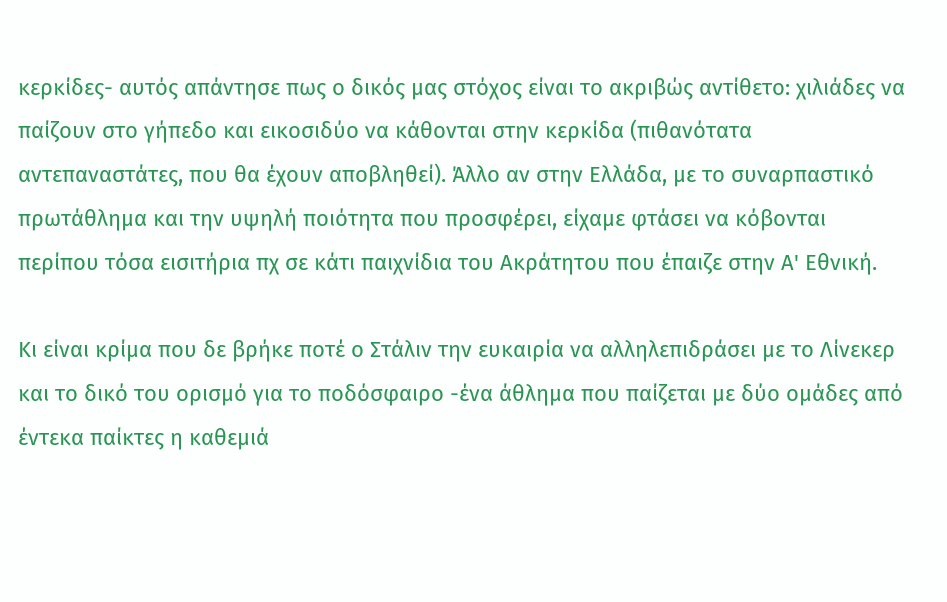κερκίδες- αυτός απάντησε πως ο δικός μας στόχος είναι το ακριβώς αντίθετο: χιλιάδες να παίζουν στο γήπεδο και εικοσιδύο να κάθονται στην κερκίδα (πιθανότατα αντεπαναστάτες, που θα έχουν αποβληθεί). Άλλο αν στην Ελλάδα, με το συναρπαστικό πρωτάθλημα και την υψηλή ποιότητα που προσφέρει, είχαμε φτάσει να κόβονται περίπου τόσα εισιτήρια πχ σε κάτι παιχνίδια του Ακράτητου που έπαιζε στην Α' Εθνική.

Κι είναι κρίμα που δε βρήκε ποτέ ο Στάλιν την ευκαιρία να αλληλεπιδράσει με το Λίνεκερ και το δικό του ορισμό για το ποδόσφαιρο -ένα άθλημα που παίζεται με δύο ομάδες από έντεκα παίκτες η καθεμιά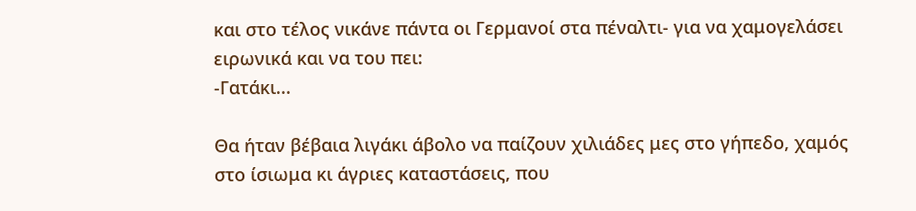και στο τέλος νικάνε πάντα οι Γερμανοί στα πέναλτι- για να χαμογελάσει ειρωνικά και να του πει:
-Γατάκι...

Θα ήταν βέβαια λιγάκι άβολο να παίζουν χιλιάδες μες στο γήπεδο, χαμός στο ίσιωμα κι άγριες καταστάσεις, που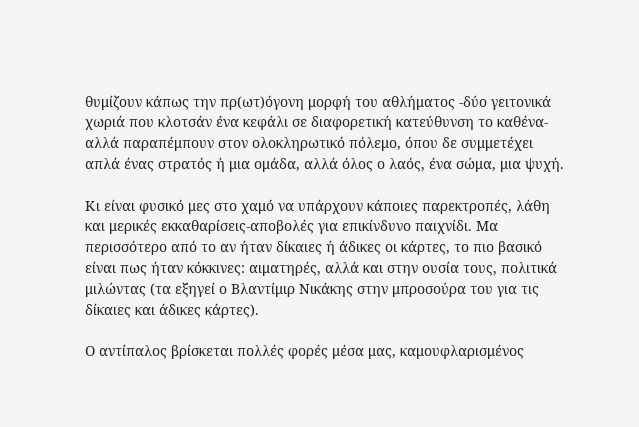θυμίζουν κάπως την πρ(ωτ)όγονη μορφή του αθλήματος -δύο γειτονικά χωριά που κλοτσάν ένα κεφάλι σε διαφορετική κατεύθυνση το καθένα- αλλά παραπέμπουν στον ολοκληρωτικό πόλεμο, όπου δε συμμετέχει απλά ένας στρατός ή μια ομάδα, αλλά όλος ο λαός, ένα σώμα, μια ψυχή.

Κι είναι φυσικό μες στο χαμό να υπάρχουν κάποιες παρεκτροπές, λάθη και μερικές εκκαθαρίσεις-αποβολές για επικίνδυνο παιχνίδι. Μα περισσότερο από το αν ήταν δίκαιες ή άδικες οι κάρτες, το πιο βασικό είναι πως ήταν κόκκινες: αιματηρές, αλλά και στην ουσία τους, πολιτικά μιλώντας (τα εξηγεί ο Βλαντίμιρ Νικάκης στην μπροσούρα του για τις δίκαιες και άδικες κάρτες).

Ο αντίπαλος βρίσκεται πολλές φορές μέσα μας, καμουφλαρισμένος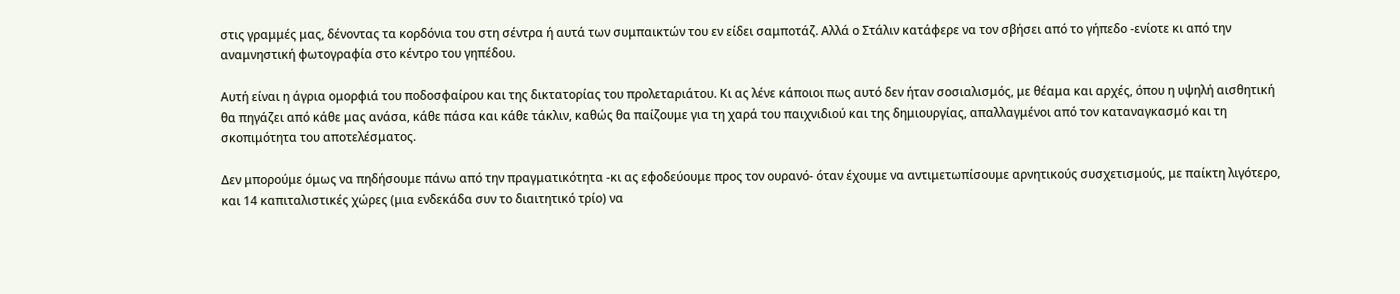στις γραμμές μας, δένοντας τα κορδόνια του στη σέντρα ή αυτά των συμπαικτών του εν είδει σαμποτάζ. Αλλά ο Στάλιν κατάφερε να τον σβήσει από το γήπεδο -ενίοτε κι από την αναμνηστική φωτογραφία στο κέντρο του γηπέδου.

Αυτή είναι η άγρια ομορφιά του ποδοσφαίρου και της δικτατορίας του προλεταριάτου. Κι ας λένε κάποιοι πως αυτό δεν ήταν σοσιαλισμός, με θέαμα και αρχές, όπου η υψηλή αισθητική θα πηγάζει από κάθε μας ανάσα, κάθε πάσα και κάθε τάκλιν, καθώς θα παίζουμε για τη χαρά του παιχνιδιού και της δημιουργίας, απαλλαγμένοι από τον καταναγκασμό και τη σκοπιμότητα του αποτελέσματος.

Δεν μπορούμε όμως να πηδήσουμε πάνω από την πραγματικότητα -κι ας εφοδεύουμε προς τον ουρανό- όταν έχουμε να αντιμετωπίσουμε αρνητικούς συσχετισμούς, με παίκτη λιγότερο, και 14 καπιταλιστικές χώρες (μια ενδεκάδα συν το διαιτητικό τρίο) να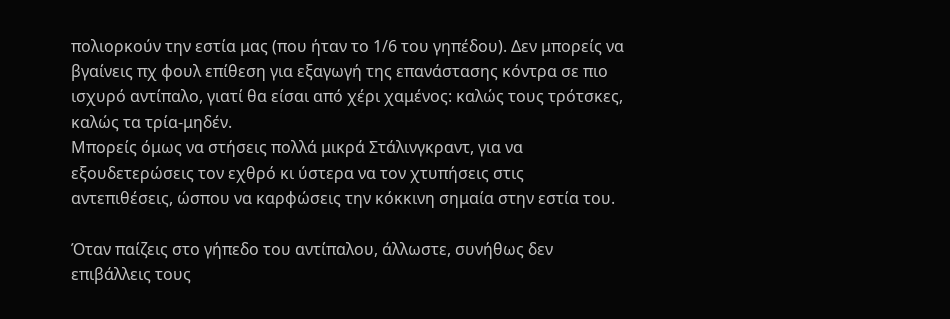πολιορκούν την εστία μας (που ήταν το 1/6 του γηπέδου). Δεν μπορείς να βγαίνεις πχ φουλ επίθεση για εξαγωγή της επανάστασης κόντρα σε πιο ισχυρό αντίπαλο, γιατί θα είσαι από χέρι χαμένος: καλώς τους τρότσκες, καλώς τα τρία-μηδέν.
Μπορείς όμως να στήσεις πολλά μικρά Στάλινγκραντ, για να εξουδετερώσεις τον εχθρό κι ύστερα να τον χτυπήσεις στις αντεπιθέσεις, ώσπου να καρφώσεις την κόκκινη σημαία στην εστία του.

Όταν παίζεις στο γήπεδο του αντίπαλου, άλλωστε, συνήθως δεν επιβάλλεις τους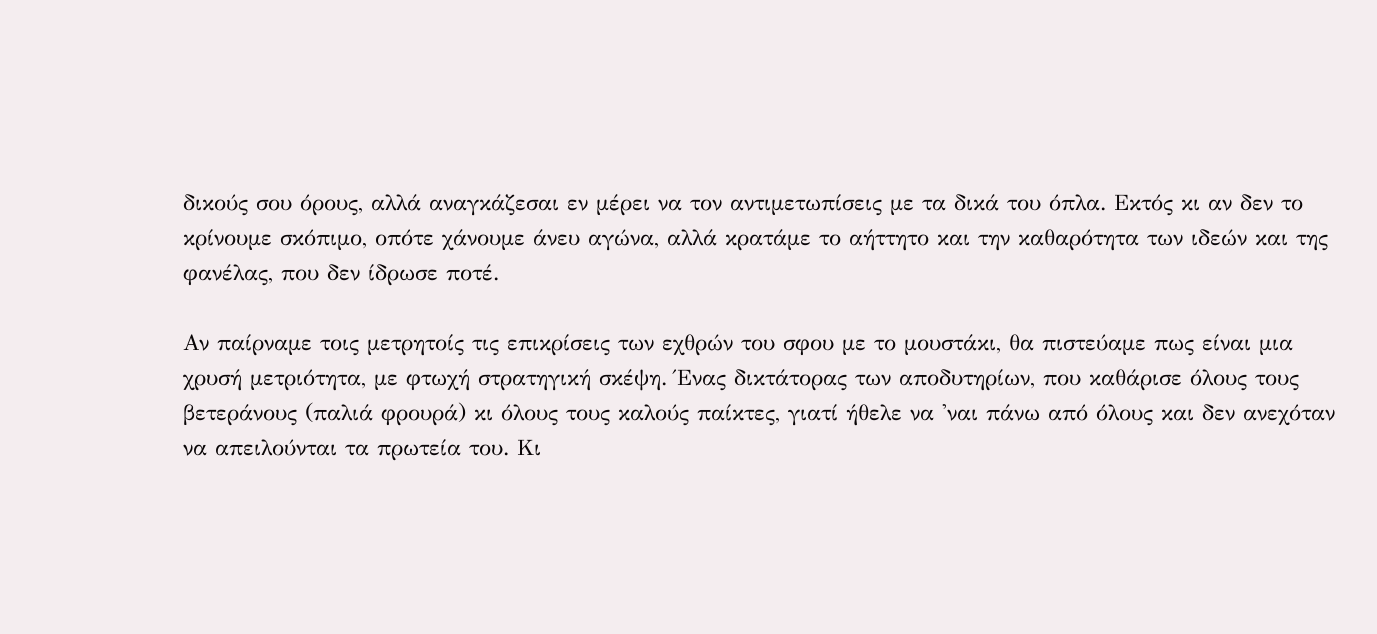δικούς σου όρους, αλλά αναγκάζεσαι εν μέρει να τον αντιμετωπίσεις με τα δικά του όπλα. Εκτός κι αν δεν το κρίνουμε σκόπιμο, οπότε χάνουμε άνευ αγώνα, αλλά κρατάμε το αήττητο και την καθαρότητα των ιδεών και της φανέλας, που δεν ίδρωσε ποτέ.

Αν παίρναμε τοις μετρητοίς τις επικρίσεις των εχθρών του σφου με το μουστάκι, θα πιστεύαμε πως είναι μια χρυσή μετριότητα, με φτωχή στρατηγική σκέψη. Ένας δικτάτορας των αποδυτηρίων, που καθάρισε όλους τους βετεράνους (παλιά φρουρά) κι όλους τους καλούς παίκτες, γιατί ήθελε να 'ναι πάνω από όλους και δεν ανεχόταν να απειλούνται τα πρωτεία του. Κι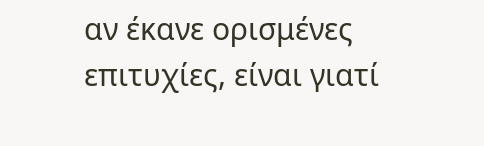αν έκανε ορισμένες επιτυχίες, είναι γιατί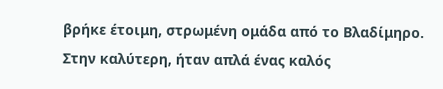βρήκε έτοιμη, στρωμένη ομάδα από το Βλαδίμηρο. Στην καλύτερη, ήταν απλά ένας καλός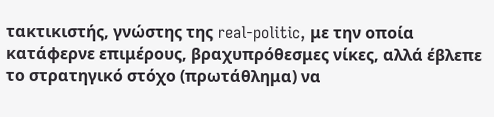τακτικιστής, γνώστης της real-politic, με την οποία κατάφερνε επιμέρους, βραχυπρόθεσμες νίκες, αλλά έβλεπε το στρατηγικό στόχο (πρωτάθλημα) να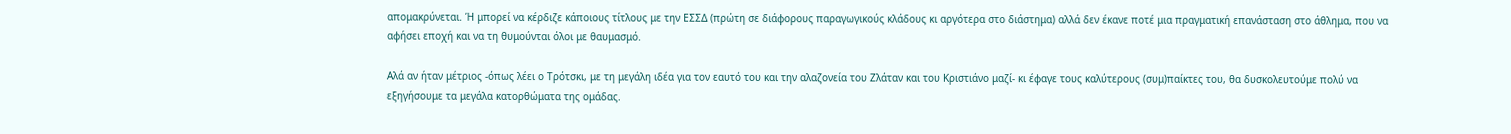απομακρύνεται. Ή μπορεί να κέρδιζε κάποιους τίτλους με την ΕΣΣΔ (πρώτη σε διάφορους παραγωγικούς κλάδους κι αργότερα στο διάστημα) αλλά δεν έκανε ποτέ μια πραγματική επανάσταση στο άθλημα, που να αφήσει εποχή και να τη θυμούνται όλοι με θαυμασμό.

Αλά αν ήταν μέτριος -όπως λέει ο Τρότσκι, με τη μεγάλη ιδέα για τον εαυτό του και την αλαζονεία του Ζλάταν και του Κριστιάνο μαζί- κι έφαγε τους καλύτερους (συμ)παίκτες του, θα δυσκολευτούμε πολύ να εξηγήσουμε τα μεγάλα κατορθώματα της ομάδας.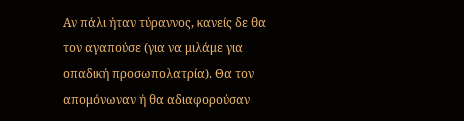Αν πάλι ήταν τύραννος, κανείς δε θα τον αγαπούσε (για να μιλάμε για οπαδική προσωπολατρία). Θα τον απομόνωναν ή θα αδιαφορούσαν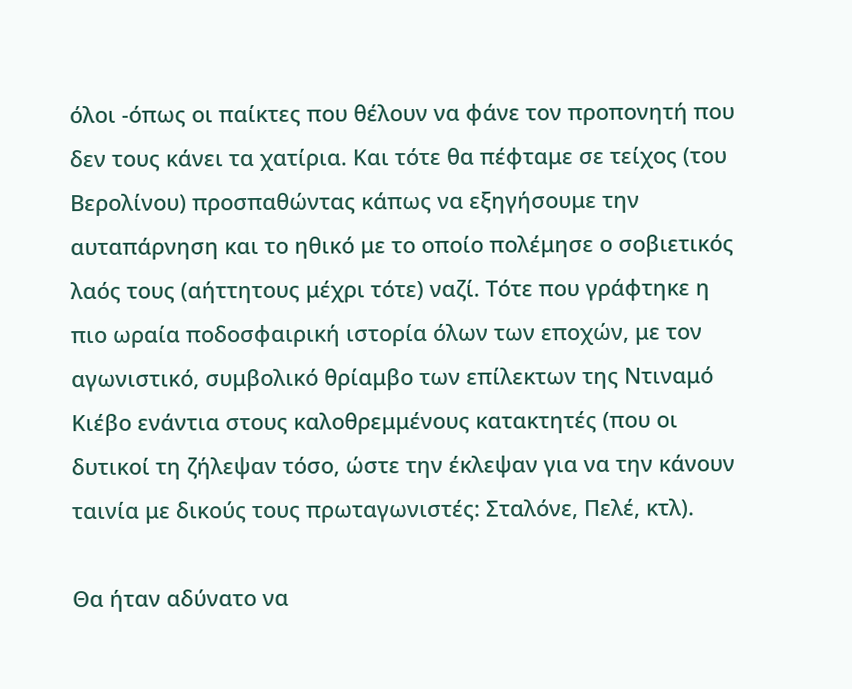όλοι -όπως οι παίκτες που θέλουν να φάνε τον προπονητή που δεν τους κάνει τα χατίρια. Και τότε θα πέφταμε σε τείχος (του Βερολίνου) προσπαθώντας κάπως να εξηγήσουμε την αυταπάρνηση και το ηθικό με το οποίο πολέμησε ο σοβιετικός λαός τους (αήττητους μέχρι τότε) ναζί. Τότε που γράφτηκε η πιο ωραία ποδοσφαιρική ιστορία όλων των εποχών, με τον αγωνιστικό, συμβολικό θρίαμβο των επίλεκτων της Ντιναμό Κιέβο ενάντια στους καλοθρεμμένους κατακτητές (που οι δυτικοί τη ζήλεψαν τόσο, ώστε την έκλεψαν για να την κάνουν ταινία με δικούς τους πρωταγωνιστές: Σταλόνε, Πελέ, κτλ).

Θα ήταν αδύνατο να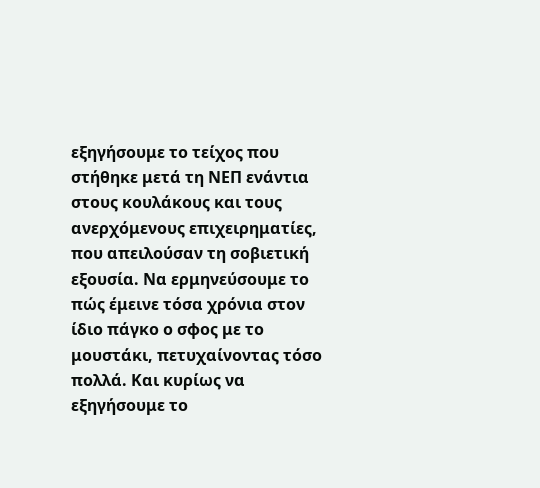εξηγήσουμε το τείχος που στήθηκε μετά τη ΝΕΠ ενάντια στους κουλάκους και τους ανερχόμενους επιχειρηματίες, που απειλούσαν τη σοβιετική εξουσία. Να ερμηνεύσουμε το πώς έμεινε τόσα χρόνια στον ίδιο πάγκο ο σφος με το μουστάκι, πετυχαίνοντας τόσο πολλά. Και κυρίως να εξηγήσουμε το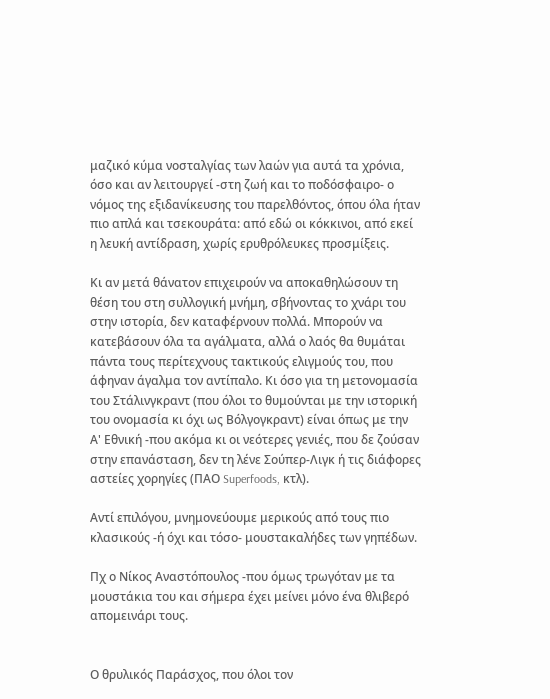μαζικό κύμα νοσταλγίας των λαών για αυτά τα χρόνια, όσο και αν λειτουργεί -στη ζωή και το ποδόσφαιρο- ο νόμος της εξιδανίκευσης του παρελθόντος, όπου όλα ήταν πιο απλά και τσεκουράτα: από εδώ οι κόκκινοι, από εκεί η λευκή αντίδραση, χωρίς ερυθρόλευκες προσμίξεις.

Κι αν μετά θάνατον επιχειρούν να αποκαθηλώσουν τη θέση του στη συλλογική μνήμη, σβήνοντας το χνάρι του στην ιστορία, δεν καταφέρνουν πολλά. Μπορούν να κατεβάσουν όλα τα αγάλματα, αλλά ο λαός θα θυμάται πάντα τους περίτεχνους τακτικούς ελιγμούς του, που άφηναν άγαλμα τον αντίπαλο. Κι όσο για τη μετονομασία του Στάλινγκραντ (που όλοι το θυμούνται με την ιστορική του ονομασία κι όχι ως Βόλγογκραντ) είναι όπως με την Α' Εθνική -που ακόμα κι οι νεότερες γενιές, που δε ζούσαν στην επανάσταση, δεν τη λένε Σούπερ-Λιγκ ή τις διάφορες αστείες χορηγίες (ΠΑΟ Superfoods, κτλ).

Αντί επιλόγου, μνημονεύουμε μερικούς από τους πιο κλασικούς -ή όχι και τόσο- μουστακαλήδες των γηπέδων.

Πχ ο Νίκος Αναστόπουλος -που όμως τρωγόταν με τα μουστάκια του και σήμερα έχει μείνει μόνο ένα θλιβερό απομεινάρι τους.


Ο θρυλικός Παράσχος, που όλοι τον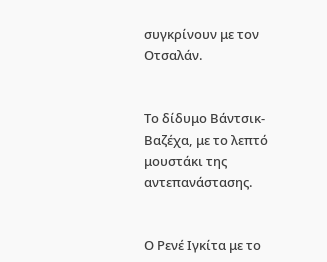συγκρίνουν με τον Οτσαλάν.


Το δίδυμο Βάντσικ-Βαζέχα, με το λεπτό μουστάκι της αντεπανάστασης.


Ο Ρενέ Ιγκίτα με το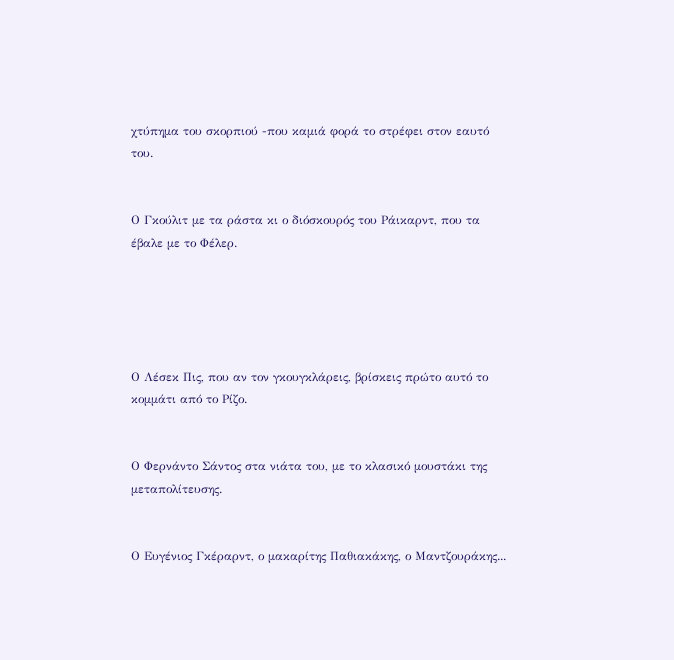χτύπημα του σκορπιού -που καμιά φορά το στρέφει στον εαυτό του.


Ο Γκούλιτ με τα ράστα κι ο διόσκουρός του Ράικαρντ, που τα έβαλε με το Φέλερ.





Ο Λέσεκ Πις, που αν τον γκουγκλάρεις, βρίσκεις πρώτο αυτό το κομμάτι από το Ρίζο.


Ο Φερνάντο Σάντος στα νιάτα του, με το κλασικό μουστάκι της μεταπολίτευσης.


Ο Ευγένιος Γκέραρντ, ο μακαρίτης Παθιακάκης, ο Μαντζουράκης...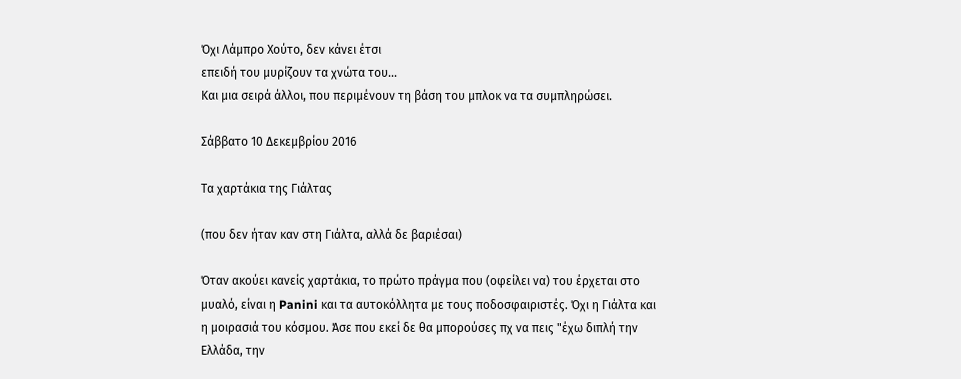Όχι Λάμπρο Χούτο, δεν κάνει έτσι
επειδή του μυρίζουν τα χνώτα του...
Και μια σειρά άλλοι, που περιμένουν τη βάση του μπλοκ να τα συμπληρώσει.

Σάββατο 10 Δεκεμβρίου 2016

Τα χαρτάκια της Γιάλτας

(που δεν ήταν καν στη Γιάλτα, αλλά δε βαριέσαι)

Όταν ακούει κανείς χαρτάκια, το πρώτο πράγμα που (οφείλει να) του έρχεται στο μυαλό, είναι η Panini και τα αυτοκόλλητα με τους ποδοσφαιριστές. Όχι η Γιάλτα και η μοιρασιά του κόσμου. Άσε που εκεί δε θα μπορούσες πχ να πεις "έχω διπλή την Ελλάδα, την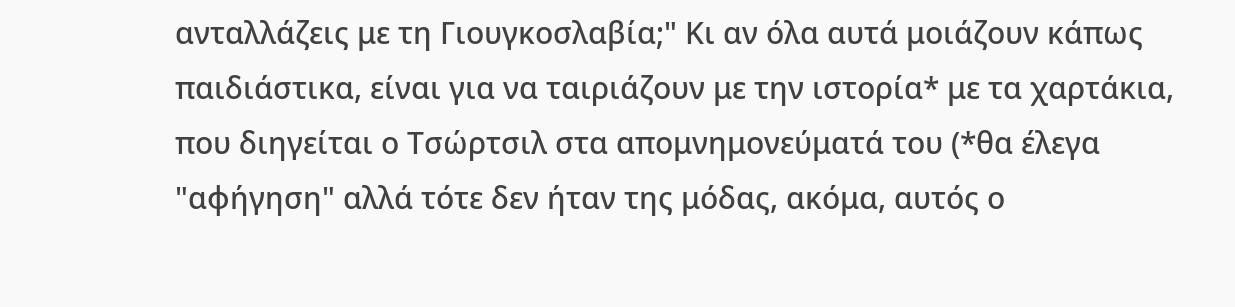ανταλλάζεις με τη Γιουγκοσλαβία;" Κι αν όλα αυτά μοιάζουν κάπως παιδιάστικα, είναι για να ταιριάζουν με την ιστορία* με τα χαρτάκια, που διηγείται ο Τσώρτσιλ στα απομνημονεύματά του (*θα έλεγα "αφήγηση" αλλά τότε δεν ήταν της μόδας, ακόμα, αυτός ο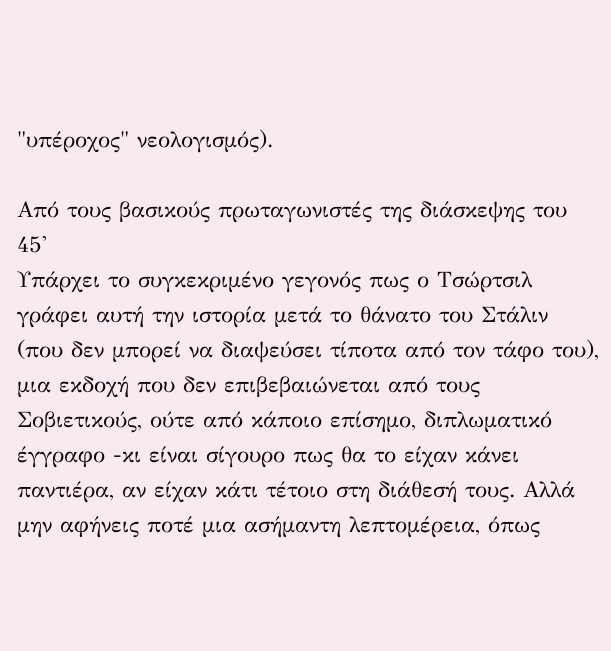"υπέροχος" νεολογισμός).

Από τους βασικούς πρωταγωνιστές της διάσκεψης του 45'
Υπάρχει το συγκεκριμένο γεγονός πως ο Τσώρτσιλ γράφει αυτή την ιστορία μετά το θάνατο του Στάλιν (που δεν μπορεί να διαψεύσει τίποτα από τον τάφο του), μια εκδοχή που δεν επιβεβαιώνεται από τους Σοβιετικούς, ούτε από κάποιο επίσημο, διπλωματικό έγγραφο -κι είναι σίγουρο πως θα το είχαν κάνει παντιέρα, αν είχαν κάτι τέτοιο στη διάθεσή τους. Αλλά μην αφήνεις ποτέ μια ασήμαντη λεπτομέρεια, όπως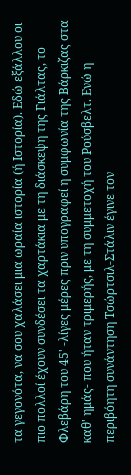τα γεγονότα, να σου χαλάσει μια ωραία ιστορία (ή Ιστορία). Εδώ εξάλλου οι πιο πολλοί έχουν συνδέσει τα χαρτάκια με τη διάσκεψη της Γιάλτας, το Φλεβάρη του 45' -λίγες μέρες πριν υπογραφεί η συμφωνία της Βάρκιζας στα καθ' ημάς- που ήταν τριμερής, με τη συμμετοχή του Ρούσβελτ. Ενώ η περιβόητη συνάντηση Τσώρτσιλ-Στάλιν έγινε τον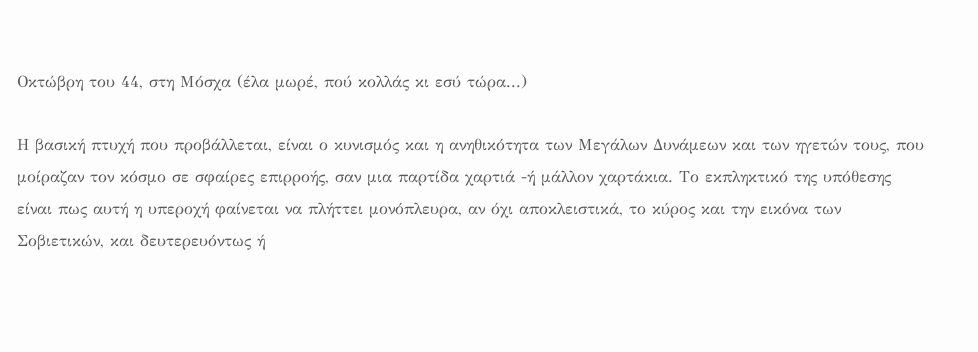Οκτώβρη του 44, στη Μόσχα (έλα μωρέ, πού κολλάς κι εσύ τώρα...)

Η βασική πτυχή που προβάλλεται, είναι ο κυνισμός και η ανηθικότητα των Μεγάλων Δυνάμεων και των ηγετών τους, που μοίραζαν τον κόσμο σε σφαίρες επιρροής, σαν μια παρτίδα χαρτιά -ή μάλλον χαρτάκια. Το εκπληκτικό της υπόθεσης είναι πως αυτή η υπεροχή φαίνεται να πλήττει μονόπλευρα, αν όχι αποκλειστικά, το κύρος και την εικόνα των Σοβιετικών, και δευτερευόντως ή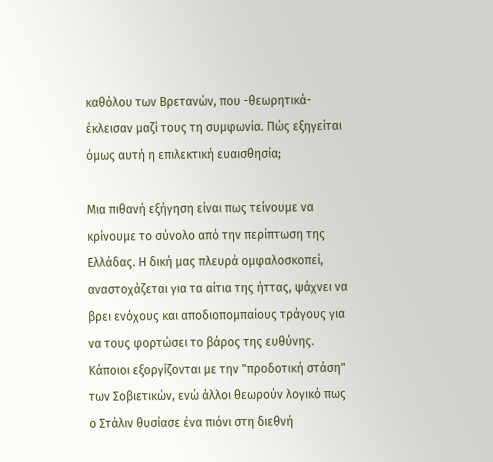καθόλου των Βρετανών, που -θεωρητικά- έκλεισαν μαζί τους τη συμφωνία. Πώς εξηγείται όμως αυτή η επιλεκτική ευαισθησία;

Μια πιθανή εξήγηση είναι πως τείνουμε να κρίνουμε το σύνολο από την περίπτωση της Ελλάδας. Η δική μας πλευρά ομφαλοσκοπεί, αναστοχάζεται για τα αίτια της ήττας, ψάχνει να βρει ενόχους και αποδιοπομπαίους τράγους για να τους φορτώσει το βάρος της ευθύνης. Κάποιοι εξοργίζονται με την "προδοτική στάση" των Σοβιετικών, ενώ άλλοι θεωρούν λογικό πως ο Στάλιν θυσίασε ένα πιόνι στη διεθνή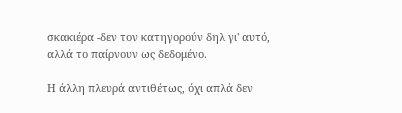σκακιέρα -δεν τον κατηγορούν δηλ γι' αυτό, αλλά το παίρνουν ως δεδομένο.

Η άλλη πλευρά αντιθέτως, όχι απλά δεν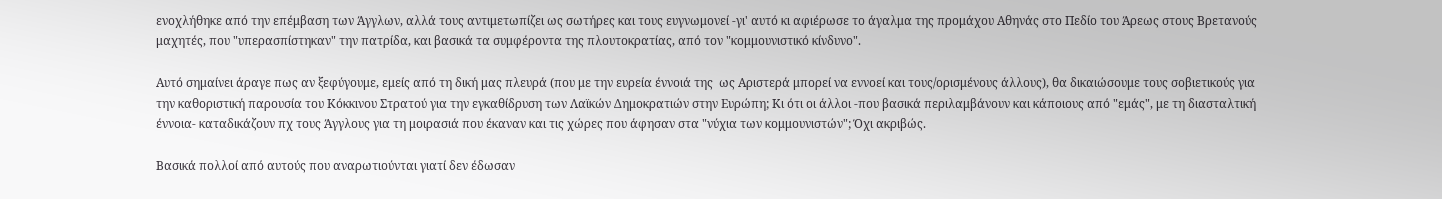ενοχλήθηκε από την επέμβαση των Άγγλων, αλλά τους αντιμετωπίζει ως σωτήρες και τους ευγνωμονεί -γι' αυτό κι αφιέρωσε το άγαλμα της προμάχου Αθηνάς στο Πεδίο του Άρεως στους Βρετανούς μαχητές, που "υπερασπίστηκαν" την πατρίδα, και βασικά τα συμφέροντα της πλουτοκρατίας, από τον "κομμουνιστικό κίνδυνο".

Αυτό σημαίνει άραγε πως αν ξεφύγουμε, εμείς από τη δική μας πλευρά (που με την ευρεία έννοιά της  ως Αριστερά μπορεί να εννοεί και τους/ορισμένους άλλους), θα δικαιώσουμε τους σοβιετικούς για την καθοριστική παρουσία του Κόκκινου Στρατού για την εγκαθίδρυση των Λαϊκών Δημοκρατιών στην Ευρώπη; Κι ότι οι άλλοι -που βασικά περιλαμβάνουν και κάποιους από "εμάς", με τη διασταλτική έννοια- καταδικάζουν πχ τους Άγγλους για τη μοιρασιά που έκαναν και τις χώρες που άφησαν στα "νύχια των κομμουνιστών"; Όχι ακριβώς.

Βασικά πολλοί από αυτούς που αναρωτιούνται γιατί δεν έδωσαν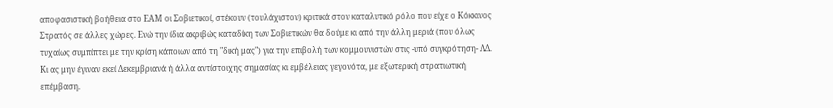αποφασιστική βοήθεια στο ΕΑΜ οι Σοβιετικοί, στέκουν (τουλάχιστον) κριτικά στον καταλυτικό ρόλο που είχε ο Κόκκινος Στρατός σε άλλες χώρες. Ενώ την ίδια ακριβώς καταδίκη των Σοβιετικών θα δούμε κι από την άλλη μεριά (που όλως τυχαίως συμπίπτει με την κρίση κάποιων από τη "δική μας") για την επιβολή των κομμουνιστών στις -υπό συγκρότηση- ΛΔ. Κι ας μην έγιναν εκεί Δεκεμβριανά ή άλλα αντίστοιχης σημασίας κι εμβέλειας γεγονότα, με εξωτερική στρατιωτική επέμβαση.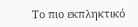Το πιο εκπληκτικό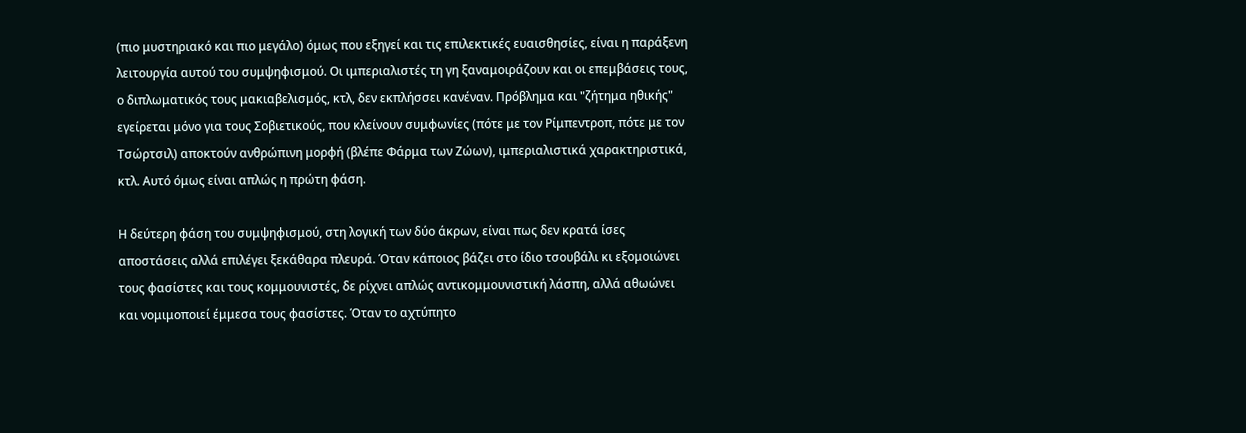(πιο μυστηριακό και πιο μεγάλο) όμως που εξηγεί και τις επιλεκτικές ευαισθησίες, είναι η παράξενη λειτουργία αυτού του συμψηφισμού. Οι ιμπεριαλιστές τη γη ξαναμοιράζουν και οι επεμβάσεις τους, ο διπλωματικός τους μακιαβελισμός, κτλ, δεν εκπλήσσει κανέναν. Πρόβλημα και "ζήτημα ηθικής" εγείρεται μόνο για τους Σοβιετικούς, που κλείνουν συμφωνίες (πότε με τον Ρίμπεντροπ, πότε με τον Τσώρτσιλ) αποκτούν ανθρώπινη μορφή (βλέπε Φάρμα των Ζώων), ιμπεριαλιστικά χαρακτηριστικά, κτλ. Αυτό όμως είναι απλώς η πρώτη φάση.

Η δεύτερη φάση του συμψηφισμού, στη λογική των δύο άκρων, είναι πως δεν κρατά ίσες αποστάσεις αλλά επιλέγει ξεκάθαρα πλευρά. Όταν κάποιος βάζει στο ίδιο τσουβάλι κι εξομοιώνει τους φασίστες και τους κομμουνιστές, δε ρίχνει απλώς αντικομμουνιστική λάσπη, αλλά αθωώνει και νομιμοποιεί έμμεσα τους φασίστες. Όταν το αχτύπητο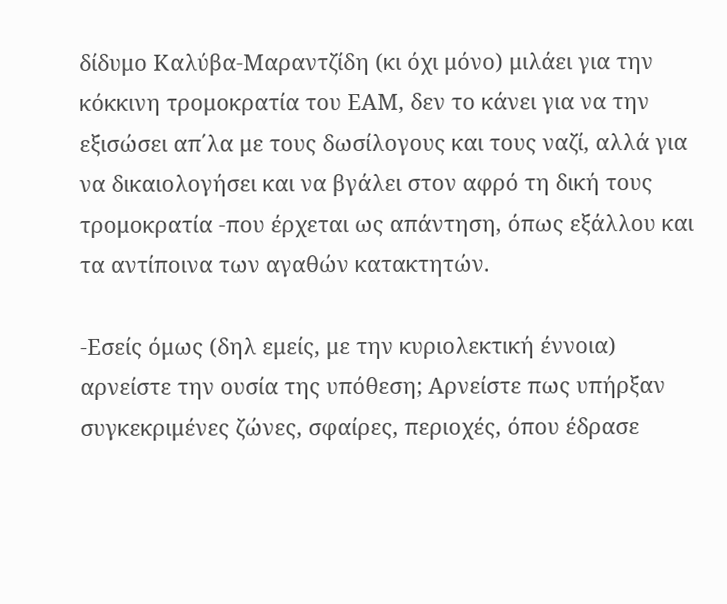δίδυμο Καλύβα-Μαραντζίδη (κι όχι μόνο) μιλάει για την κόκκινη τρομοκρατία του ΕΑΜ, δεν το κάνει για να την εξισώσει απ΄λα με τους δωσίλογους και τους ναζί, αλλά για να δικαιολογήσει και να βγάλει στον αφρό τη δική τους τρομοκρατία -που έρχεται ως απάντηση, όπως εξάλλου και τα αντίποινα των αγαθών κατακτητών.

-Εσείς όμως (δηλ εμείς, με την κυριολεκτική έννοια) αρνείστε την ουσία της υπόθεση; Αρνείστε πως υπήρξαν συγκεκριμένες ζώνες, σφαίρες, περιοχές, όπου έδρασε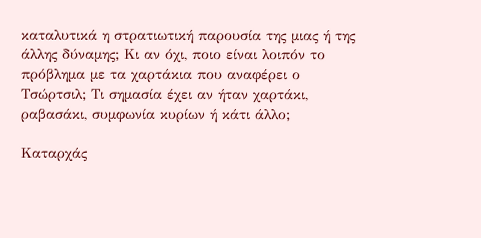καταλυτικά η στρατιωτική παρουσία της μιας ή της άλλης δύναμης; Κι αν όχι, ποιο είναι λοιπόν το πρόβλημα με τα χαρτάκια που αναφέρει ο Τσώρτσιλ; Τι σημασία έχει αν ήταν χαρτάκι, ραβασάκι, συμφωνία κυρίων ή κάτι άλλο;

Καταρχάς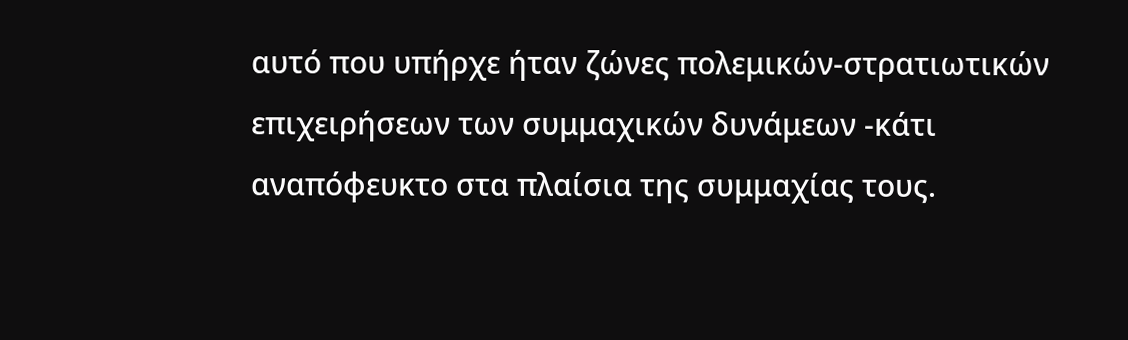αυτό που υπήρχε ήταν ζώνες πολεμικών-στρατιωτικών επιχειρήσεων των συμμαχικών δυνάμεων -κάτι αναπόφευκτο στα πλαίσια της συμμαχίας τους.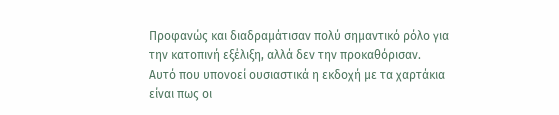Προφανώς και διαδραμάτισαν πολύ σημαντικό ρόλο για την κατοπινή εξέλιξη, αλλά δεν την προκαθόρισαν.
Αυτό που υπονοεί ουσιαστικά η εκδοχή με τα χαρτάκια είναι πως οι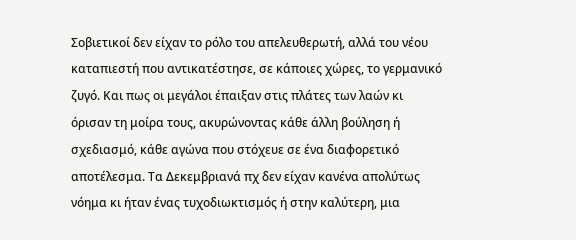Σοβιετικοί δεν είχαν το ρόλο του απελευθερωτή, αλλά του νέου καταπιεστή που αντικατέστησε, σε κάποιες χώρες, το γερμανικό ζυγό. Και πως οι μεγάλοι έπαιξαν στις πλάτες των λαών κι όρισαν τη μοίρα τους, ακυρώνοντας κάθε άλλη βούληση ή σχεδιασμό, κάθε αγώνα που στόχευε σε ένα διαφορετικό αποτέλεσμα. Τα Δεκεμβριανά πχ δεν είχαν κανένα απολύτως νόημα κι ήταν ένας τυχοδιωκτισμός ή στην καλύτερη, μια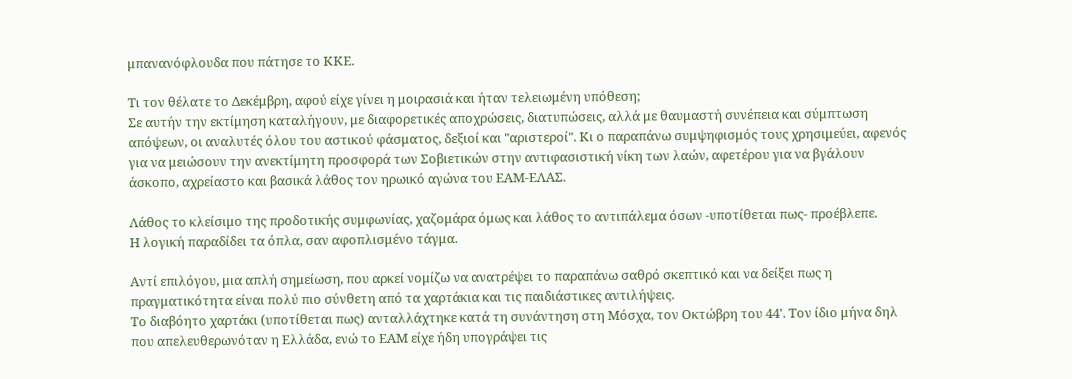μπανανόφλουδα που πάτησε το ΚΚΕ.

Τι τον θέλατε το Δεκέμβρη, αφού είχε γίνει η μοιρασιά και ήταν τελειωμένη υπόθεση;
Σε αυτήν την εκτίμηση καταλήγουν, με διαφορετικές αποχρώσεις, διατυπώσεις, αλλά με θαυμαστή συνέπεια και σύμπτωση απόψεων, οι αναλυτές όλου του αστικού φάσματος, δεξιοί και "αριστεροί". Κι ο παραπάνω συμψηφισμός τους χρησιμεύει, αφενός για να μειώσουν την ανεκτίμητη προσφορά των Σοβιετικών στην αντιφασιστική νίκη των λαών, αφετέρου για να βγάλουν άσκοπο, αχρείαστο και βασικά λάθος τον ηρωικό αγώνα του ΕΑΜ-ΕΛΑΣ.

Λάθος το κλείσιμο της προδοτικής συμφωνίας, χαζομάρα όμως και λάθος το αντιπάλεμα όσων -υποτίθεται πως- προέβλεπε.
Η λογική παραδίδει τα όπλα, σαν αφοπλισμένο τάγμα.

Αντί επιλόγου, μια απλή σημείωση, που αρκεί νομίζω να ανατρέψει το παραπάνω σαθρό σκεπτικό και να δείξει πως η πραγματικότητα είναι πολύ πιο σύνθετη από τα χαρτάκια και τις παιδιάστικες αντιλήψεις.
Το διαβόητο χαρτάκι (υποτίθεται πως) ανταλλάχτηκε κατά τη συνάντηση στη Μόσχα, τον Οκτώβρη του 44'. Τον ίδιο μήνα δηλ που απελευθερωνόταν η Ελλάδα, ενώ το ΕΑΜ είχε ήδη υπογράψει τις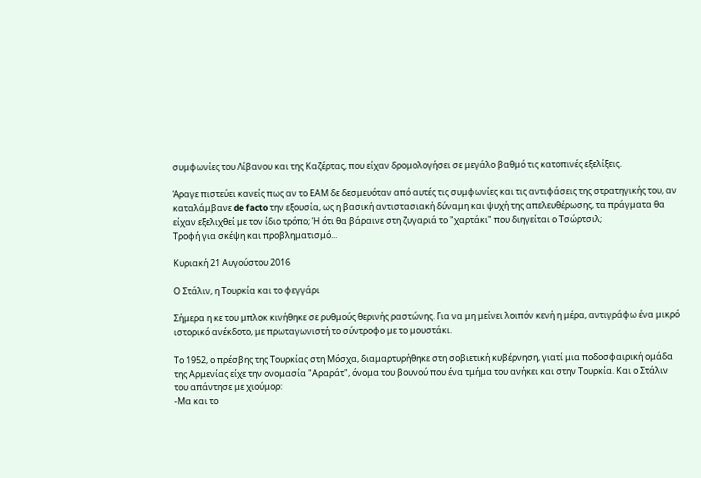συμφωνίες του Λίβανου και της Καζέρτας, που είχαν δρομολογήσει σε μεγάλο βαθμό τις κατοπινές εξελίξεις.

Άραγε πιστεύει κανείς πως αν το ΕΑΜ δε δεσμευόταν από αυτές τις συμφωνίες και τις αντιφάσεις της στρατηγικής του, αν καταλάμβανε de facto την εξουσία, ως η βασική αντιστασιακή δύναμη και ψυχή της απελευθέρωσης, τα πράγματα θα είχαν εξελιχθεί με τον ίδιο τρόπο; Ή ότι θα βάραινε στη ζυγαριά το "χαρτάκι" που διηγείται ο Τσώρτσιλ;
Τροφή για σκέψη και προβληματισμό...

Κυριακή 21 Αυγούστου 2016

Ο Στάλιν, η Τουρκία και το φεγγάρι

Σήμερα η κε του μπλοκ κινήθηκε σε ρυθμούς θερινής ραστώνης. Για να μη μείνει λοιπόν κενή η μέρα, αντιγράφω ένα μικρό ιστορικό ανέκδοτο, με πρωταγωνιστή το σύντροφο με το μουστάκι.

Το 1952, ο πρέσβης της Τουρκίας στη Μόσχα, διαμαρτυρήθηκε στη σοβιετική κυβέρνηση, γιατί μια ποδοσφαιρική ομάδα της Αρμενίας είχε την ονομασία "Αραράτ", όνομα του βουνού που ένα τμήμα του ανήκει και στην Τουρκία. Και ο Στάλιν του απάντησε με χιούμορ:
-Μα και το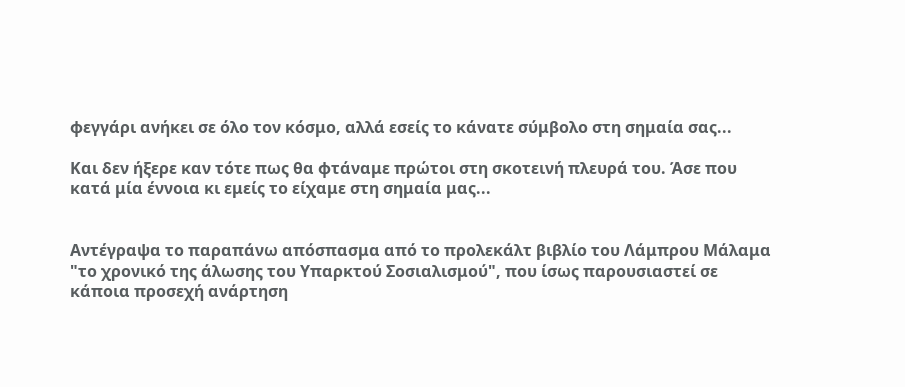φεγγάρι ανήκει σε όλο τον κόσμο, αλλά εσείς το κάνατε σύμβολο στη σημαία σας...

Και δεν ήξερε καν τότε πως θα φτάναμε πρώτοι στη σκοτεινή πλευρά του. Άσε που κατά μία έννοια κι εμείς το είχαμε στη σημαία μας...


Αντέγραψα το παραπάνω απόσπασμα από το προλεκάλτ βιβλίο του Λάμπρου Μάλαμα "το χρονικό της άλωσης του Υπαρκτού Σοσιαλισμού", που ίσως παρουσιαστεί σε κάποια προσεχή ανάρτηση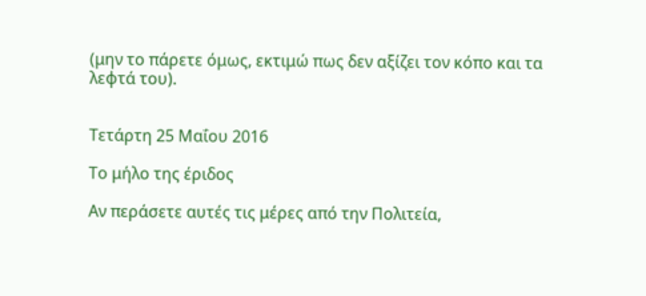(μην το πάρετε όμως, εκτιμώ πως δεν αξίζει τον κόπο και τα λεφτά του).


Τετάρτη 25 Μαΐου 2016

Το μήλο της έριδος

Αν περάσετε αυτές τις μέρες από την Πολιτεία,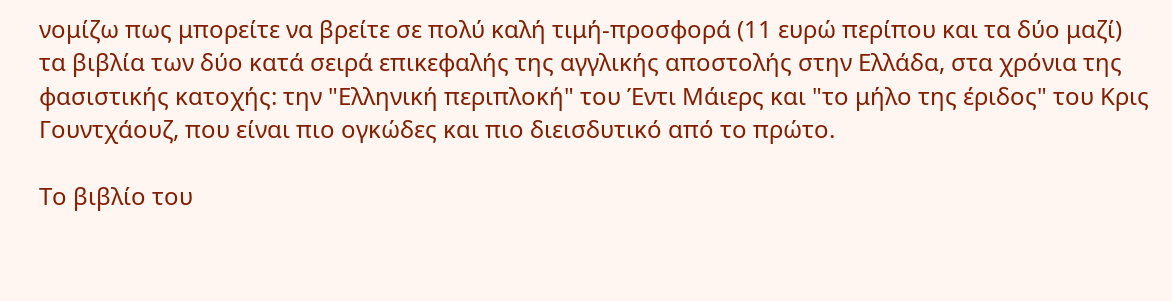νομίζω πως μπορείτε να βρείτε σε πολύ καλή τιμή-προσφορά (11 ευρώ περίπου και τα δύο μαζί) τα βιβλία των δύο κατά σειρά επικεφαλής της αγγλικής αποστολής στην Ελλάδα, στα χρόνια της φασιστικής κατοχής: την "Ελληνική περιπλοκή" του Έντι Μάιερς και "το μήλο της έριδος" του Κρις Γουντχάουζ, που είναι πιο ογκώδες και πιο διεισδυτικό από το πρώτο.

Το βιβλίο του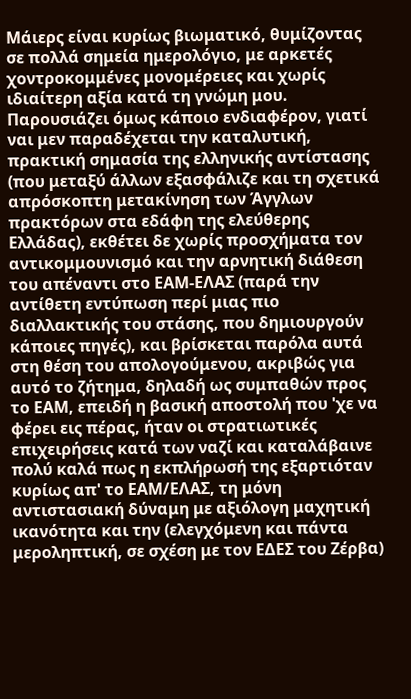Μάιερς είναι κυρίως βιωματικό, θυμίζοντας σε πολλά σημεία ημερολόγιο, με αρκετές χοντροκομμένες μονομέρειες και χωρίς ιδιαίτερη αξία κατά τη γνώμη μου. Παρουσιάζει όμως κάποιο ενδιαφέρον, γιατί ναι μεν παραδέχεται την καταλυτική, πρακτική σημασία της ελληνικής αντίστασης (που μεταξύ άλλων εξασφάλιζε και τη σχετικά απρόσκοπτη μετακίνηση των Άγγλων πρακτόρων στα εδάφη της ελεύθερης Ελλάδας), εκθέτει δε χωρίς προσχήματα τον αντικομμουνισμό και την αρνητική διάθεση του απέναντι στο ΕΑΜ-ΕΛΑΣ (παρά την αντίθετη εντύπωση περί μιας πιο διαλλακτικής του στάσης, που δημιουργούν κάποιες πηγές), και βρίσκεται παρόλα αυτά στη θέση του απολογούμενου, ακριβώς για αυτό το ζήτημα, δηλαδή ως συμπαθών προς το ΕΑΜ, επειδή η βασική αποστολή που 'χε να φέρει εις πέρας, ήταν οι στρατιωτικές επιχειρήσεις κατά των ναζί και καταλάβαινε πολύ καλά πως η εκπλήρωσή της εξαρτιόταν κυρίως απ' το ΕΑΜ/ΕΛΑΣ, τη μόνη αντιστασιακή δύναμη με αξιόλογη μαχητική ικανότητα και την (ελεγχόμενη και πάντα μεροληπτική, σε σχέση με τον ΕΔΕΣ του Ζέρβα)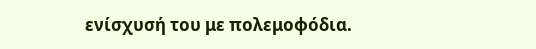ενίσχυσή του με πολεμοφόδια.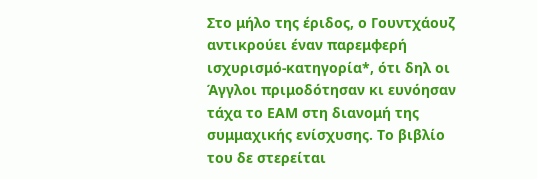Στο μήλο της έριδος, ο Γουντχάουζ αντικρούει έναν παρεμφερή ισχυρισμό-κατηγορία*, ότι δηλ οι Άγγλοι πριμοδότησαν κι ευνόησαν τάχα το ΕΑΜ στη διανομή της συμμαχικής ενίσχυσης. Το βιβλίο του δε στερείται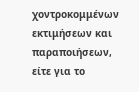χοντροκομμένων εκτιμήσεων και παραποιήσεων, είτε για το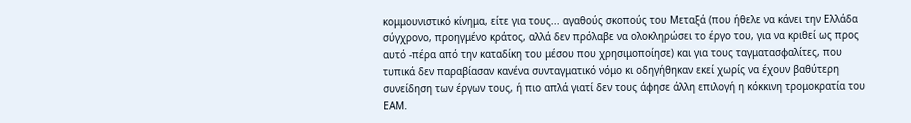κομμουνιστικό κίνημα, είτε για τους... αγαθούς σκοπούς του Μεταξά (που ήθελε να κάνει την Ελλάδα σύγχρονο, προηγμένο κράτος, αλλά δεν πρόλαβε να ολοκληρώσει το έργο του, για να κριθεί ως προς αυτό -πέρα από την καταδίκη του μέσου που χρησιμοποίησε) και για τους ταγματασφαλίτες, που τυπικά δεν παραβίασαν κανένα συνταγματικό νόμο κι οδηγήθηκαν εκεί χωρίς να έχουν βαθύτερη συνείδηση των έργων τους, ή πιο απλά γιατί δεν τους άφησε άλλη επιλογή η κόκκινη τρομοκρατία του ΕΑΜ.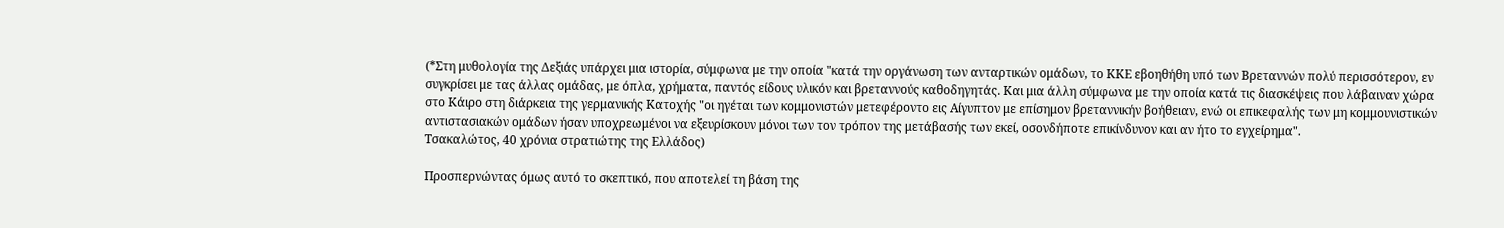(*Στη μυθολογία της Δεξιάς υπάρχει μια ιστορία, σύμφωνα με την οποία "κατά την οργάνωση των ανταρτικών ομάδων, το ΚΚΕ εβοηθήθη υπό των Βρεταννών πολύ περισσότερον, εν συγκρίσει με τας άλλας ομάδας, με όπλα, χρήματα, παντός είδους υλικόν και βρεταννούς καθοδηγητάς. Και μια άλλη σύμφωνα με την οποία κατά τις διασκέψεις που λάβαιναν χώρα στο Κάιρο στη διάρκεια της γερμανικής Κατοχής "οι ηγέται των κομμονιστών μετεφέροντο εις Αίγυπτον με επίσημον βρεταννικήν βοήθειαν, ενώ οι επικεφαλής των μη κομμουνιστικών αντιστασιακών ομάδων ήσαν υποχρεωμένοι να εξευρίσκουν μόνοι των τον τρόπον της μετάβασής των εκεί, οσονδήποτε επικίνδυνον και αν ήτο το εγχείρημα".
Τσακαλώτος, 40 χρόνια στρατιώτης της Ελλάδος)

Προσπερνώντας όμως αυτό το σκεπτικό, που αποτελεί τη βάση της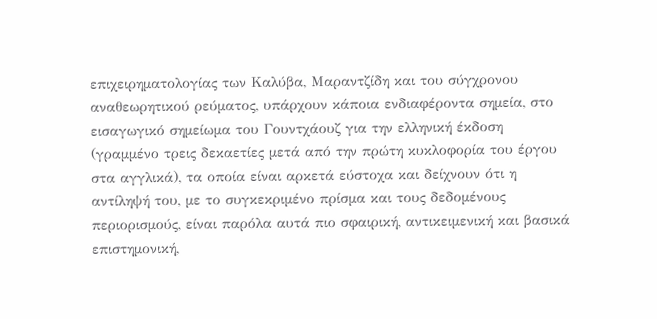επιχειρηματολογίας των Καλύβα, Μαραντζίδη και του σύγχρονου αναθεωρητικού ρεύματος, υπάρχουν κάποια ενδιαφέροντα σημεία, στο εισαγωγικό σημείωμα του Γουντχάουζ για την ελληνική έκδοση (γραμμένο τρεις δεκαετίες μετά από την πρώτη κυκλοφορία του έργου στα αγγλικά), τα οποία είναι αρκετά εύστοχα και δείχνουν ότι η αντίληψή του, με το συγκεκριμένο πρίσμα και τους δεδομένους περιορισμούς, είναι παρόλα αυτά πιο σφαιρική, αντικειμενική και βασικά επιστημονική,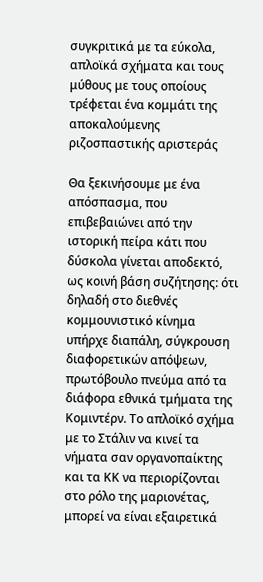συγκριτικά με τα εύκολα, απλοϊκά σχήματα και τους μύθους με τους οποίους τρέφεται ένα κομμάτι της αποκαλούμενης ριζοσπαστικής αριστεράς

Θα ξεκινήσουμε με ένα απόσπασμα, που επιβεβαιώνει από την ιστορική πείρα κάτι που δύσκολα γίνεται αποδεκτό, ως κοινή βάση συζήτησης: ότι δηλαδή στο διεθνές κομμουνιστικό κίνημα υπήρχε διαπάλη, σύγκρουση διαφορετικών απόψεων, πρωτόβουλο πνεύμα από τα διάφορα εθνικά τμήματα της Κομιντέρν. Το απλοϊκό σχήμα με το Στάλιν να κινεί τα νήματα σαν οργανοπαίκτης και τα ΚΚ να περιορίζονται στο ρόλο της μαριονέτας, μπορεί να είναι εξαιρετικά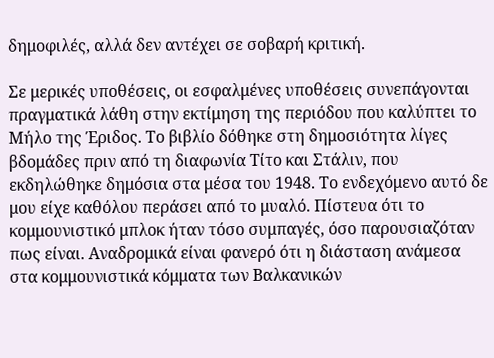δημοφιλές, αλλά δεν αντέχει σε σοβαρή κριτική.

Σε μερικές υποθέσεις, οι εσφαλμένες υποθέσεις συνεπάγονται πραγματικά λάθη στην εκτίμηση της περιόδου που καλύπτει το Μήλο της Έριδος. Το βιβλίο δόθηκε στη δημοσιότητα λίγες βδομάδες πριν από τη διαφωνία Τίτο και Στάλιν, που εκδηλώθηκε δημόσια στα μέσα του 1948. Το ενδεχόμενο αυτό δε μου είχε καθόλου περάσει από το μυαλό. Πίστευα ότι το κομμουνιστικό μπλοκ ήταν τόσο συμπαγές, όσο παρουσιαζόταν πως είναι. Αναδρομικά είναι φανερό ότι η διάσταση ανάμεσα στα κομμουνιστικά κόμματα των Βαλκανικών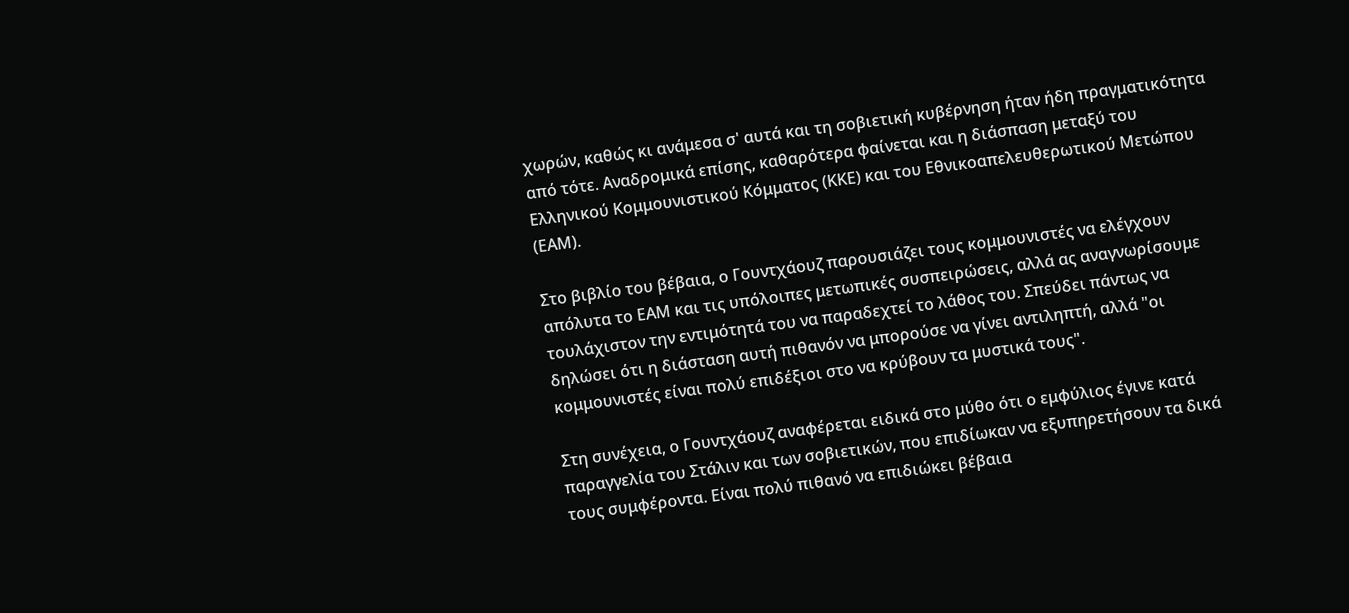χωρών, καθώς κι ανάμεσα σ' αυτά και τη σοβιετική κυβέρνηση ήταν ήδη πραγματικότητα από τότε. Αναδρομικά επίσης, καθαρότερα φαίνεται και η διάσπαση μεταξύ του Ελληνικού Κομμουνιστικού Κόμματος (ΚΚΕ) και του Εθνικοαπελευθερωτικού Μετώπου (ΕΑΜ).

Στο βιβλίο του βέβαια, ο Γουντχάουζ παρουσιάζει τους κομμουνιστές να ελέγχουν απόλυτα το ΕΑΜ και τις υπόλοιπες μετωπικές συσπειρώσεις, αλλά ας αναγνωρίσουμε τουλάχιστον την εντιμότητά του να παραδεχτεί το λάθος του. Σπεύδει πάντως να δηλώσει ότι η διάσταση αυτή πιθανόν να μπορούσε να γίνει αντιληπτή, αλλά "οι κομμουνιστές είναι πολύ επιδέξιοι στο να κρύβουν τα μυστικά τους".

Στη συνέχεια, ο Γουντχάουζ αναφέρεται ειδικά στο μύθο ότι ο εμφύλιος έγινε κατά παραγγελία του Στάλιν και των σοβιετικών, που επιδίωκαν να εξυπηρετήσουν τα δικά τους συμφέροντα. Είναι πολύ πιθανό να επιδιώκει βέβαια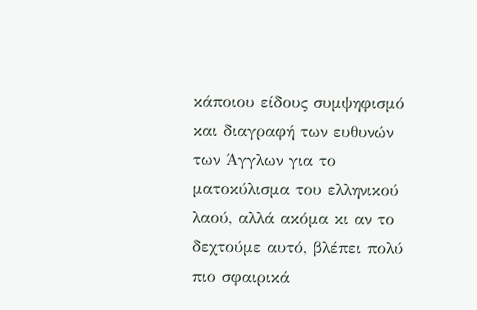κάποιου είδους συμψηφισμό και διαγραφή των ευθυνών των Άγγλων για το ματοκύλισμα του ελληνικού λαού, αλλά ακόμα κι αν το δεχτούμε αυτό, βλέπει πολύ πιο σφαιρικά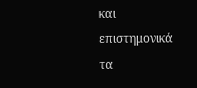και επιστημονικά τα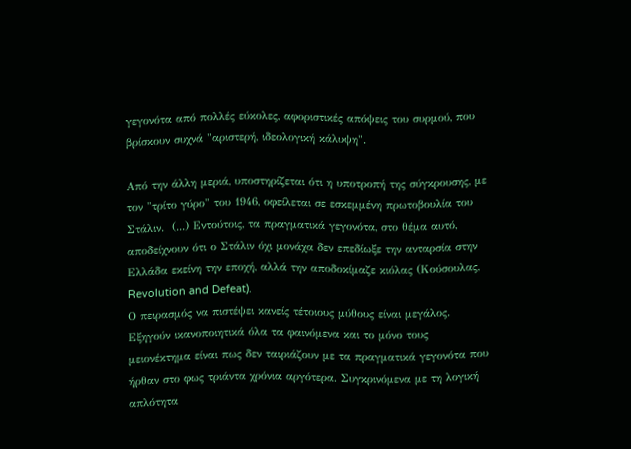γεγονότα από πολλές εύκολες, αφοριστικές απόψεις του συρμού, που βρίσκουν συχνά "αριστερή, ιδεολογική κάλυψη".

Από την άλλη μεριά, υποστηρίζεται ότι η υποτροπή της σύγκρουσης, με τον "τρίτο γύρο" του 1946, οφείλεται σε εσκεμμένη πρωτοβουλία του Στάλιν.  (...) Εντούτοις, τα πραγματικά γεγονότα, στο θέμα αυτό, αποδείχνουν ότι ο Στάλιν όχι μονάχα δεν επεδίωξε την ανταρσία στην Ελλάδα εκείνη την εποχή, αλλά την αποδοκίμαζε κιόλας (Κούσουλας, Revolution and Defeat).
Ο πειρασμός να πιστέψει κανείς τέτοιους μύθους είναι μεγάλος. Εξηγούν ικανοποιητικά όλα τα φαινόμενα και το μόνο τους μειονέκτημα είναι πως δεν ταιριάζουν με τα πραγματικά γεγονότα που ήρθαν στο φως τριάντα χρόνια αργότερα. Συγκρινόμενα με τη λογική απλότητα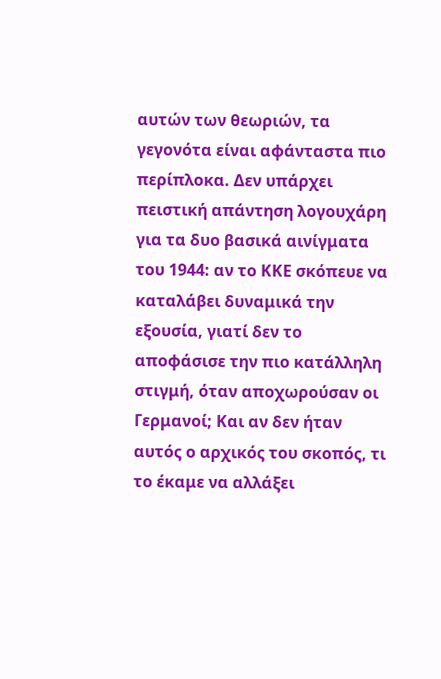αυτών των θεωριών, τα γεγονότα είναι αφάνταστα πιο περίπλοκα. Δεν υπάρχει πειστική απάντηση λογουχάρη για τα δυο βασικά αινίγματα του 1944: αν το ΚΚΕ σκόπευε να καταλάβει δυναμικά την εξουσία, γιατί δεν το αποφάσισε την πιο κατάλληλη στιγμή, όταν αποχωρούσαν οι Γερμανοί; Και αν δεν ήταν αυτός ο αρχικός του σκοπός, τι το έκαμε να αλλάξει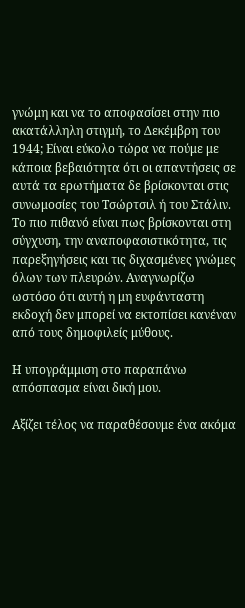γνώμη και να το αποφασίσει στην πιο ακατάλληλη στιγμή, το Δεκέμβρη του 1944; Είναι εύκολο τώρα να πούμε με κάποια βεβαιότητα ότι οι απαντήσεις σε αυτά τα ερωτήματα δε βρίσκονται στις συνωμοσίες του Τσώρτσιλ ή του Στάλιν. Το πιο πιθανό είναι πως βρίσκονται στη σύγχυση, την αναποφασιστικότητα, τις παρεξηγήσεις και τις διχασμένες γνώμες όλων των πλευρών. Αναγνωρίζω ωστόσο ότι αυτή η μη ευφάνταστη εκδοχή δεν μπορεί να εκτοπίσει κανέναν από τους δημοφιλείς μύθους.

Η υπογράμμιση στο παραπάνω απόσπασμα είναι δική μου.

Αξίζει τέλος να παραθέσουμε ένα ακόμα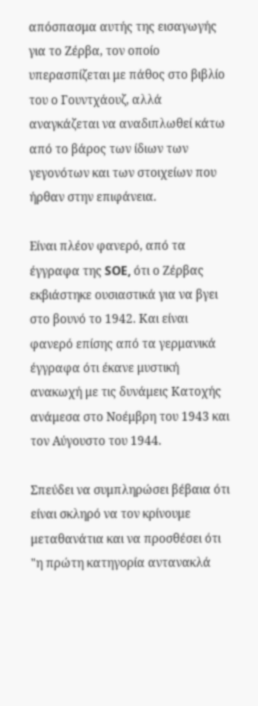απόσπασμα αυτής της εισαγωγής για το Ζέρβα, τον οποίο υπερασπίζεται με πάθος στο βιβλίο του ο Γουντχάουζ, αλλά αναγκάζεται να αναδιπλωθεί κάτω από το βάρος των ίδιων των γεγονότων και των στοιχείων που ήρθαν στην επιφάνεια.

Είναι πλέον φανερό, από τα έγγραφα της SOE, ότι ο Ζέρβας εκβιάστηκε ουσιαστικά για να βγει στο βουνό το 1942. Και είναι φανερό επίσης από τα γερμανικά έγγραφα ότι έκανε μυστική ανακωχή με τις δυνάμεις Κατοχής ανάμεσα στο Νοέμβρη του 1943 και τον Αύγουστο του 1944.

Σπεύδει να συμπληρώσει βέβαια ότι είναι σκληρό να τον κρίνουμε μεταθανάτια και να προσθέσει ότι "η πρώτη κατηγορία αντανακλά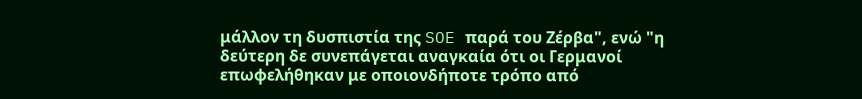μάλλον τη δυσπιστία της SOE παρά του Ζέρβα", ενώ "η δεύτερη δε συνεπάγεται αναγκαία ότι οι Γερμανοί επωφελήθηκαν με οποιονδήποτε τρόπο από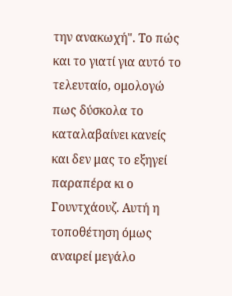την ανακωχή". Το πώς και το γιατί για αυτό το τελευταίο, ομολογώ πως δύσκολα το καταλαβαίνει κανείς και δεν μας το εξηγεί παραπέρα κι ο Γουντχάουζ. Αυτή η τοποθέτηση όμως αναιρεί μεγάλο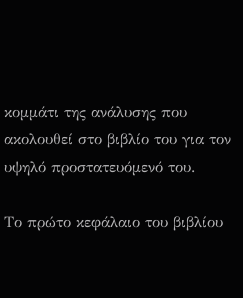κομμάτι της ανάλυσης που ακολουθεί στο βιβλίο του για τον υψηλό προστατευόμενό του.

Το πρώτο κεφάλαιο του βιβλίου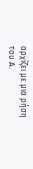αρχίζει με μια ρήση του Α.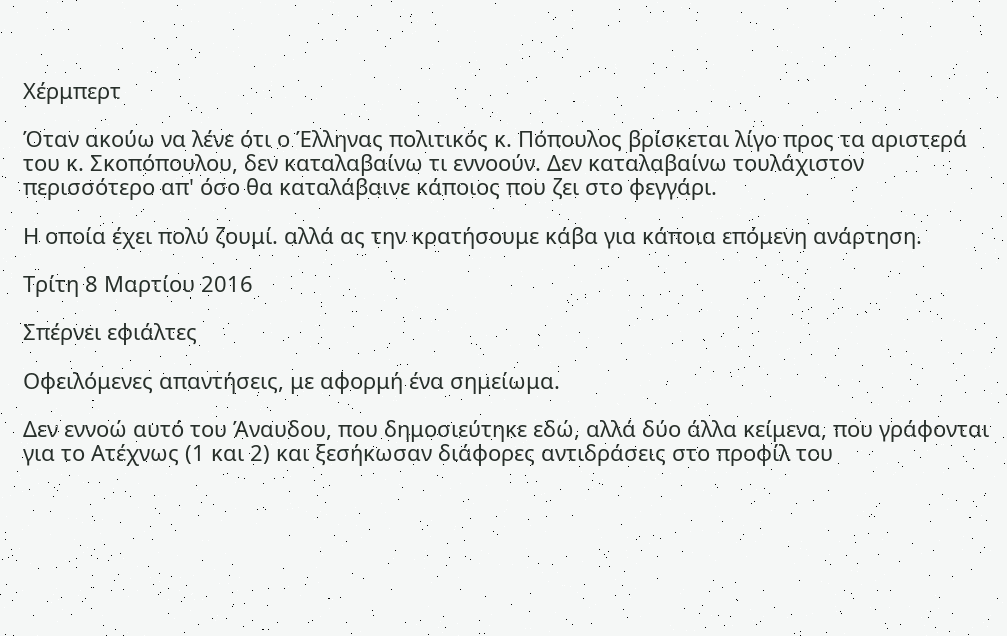Χέρμπερτ

Όταν ακούω να λένε ότι ο Έλληνας πολιτικός κ. Πόπουλος βρίσκεται λίγο προς τα αριστερά του κ. Σκοπόπουλου, δεν καταλαβαίνω τι εννοούν. Δεν καταλαβαίνω τουλάχιστον περισσότερο απ' όσο θα καταλάβαινε κάποιος που ζει στο φεγγάρι.

Η οποία έχει πολύ ζουμί. αλλά ας την κρατήσουμε κάβα για κάποια επόμενη ανάρτηση.

Τρίτη 8 Μαρτίου 2016

Σπέρνει εφιάλτες

Οφειλόμενες απαντήσεις, με αφορμή ένα σημείωμα.

Δεν εννοώ αυτό του Άναυδου, που δημοσιεύτηκε εδώ, αλλά δύο άλλα κείμενα, που γράφονται για το Ατέχνως (1 και 2) και ξεσήκωσαν διάφορες αντιδράσεις στο προφίλ του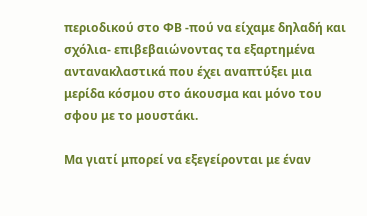περιοδικού στο ΦΒ -πού να είχαμε δηλαδή και σχόλια- επιβεβαιώνοντας τα εξαρτημένα αντανακλαστικά που έχει αναπτύξει μια μερίδα κόσμου στο άκουσμα και μόνο του σφου με το μουστάκι.

Μα γιατί μπορεί να εξεγείρονται με έναν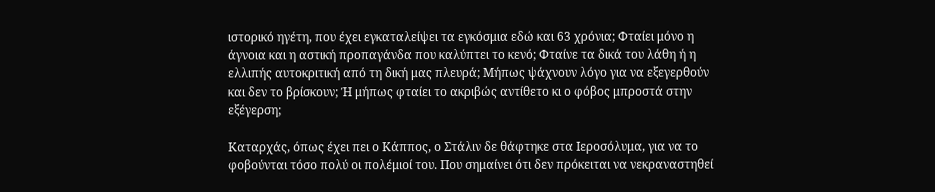ιστορικό ηγέτη, που έχει εγκαταλείψει τα εγκόσμια εδώ και 63 χρόνια; Φταίει μόνο η άγνοια και η αστική προπαγάνδα που καλύπτει το κενό; Φταίνε τα δικά του λάθη ή η ελλιπής αυτοκριτική από τη δική μας πλευρά; Μήπως ψάχνουν λόγο για να εξεγερθούν και δεν το βρίσκουν; Ή μήπως φταίει το ακριβώς αντίθετο κι ο φόβος μπροστά στην εξέγερση;

Καταρχάς, όπως έχει πει ο Κάππος, ο Στάλιν δε θάφτηκε στα Ιεροσόλυμα, για να το φοβούνται τόσο πολύ οι πολέμιοί του. Που σημαίνει ότι δεν πρόκειται να νεκραναστηθεί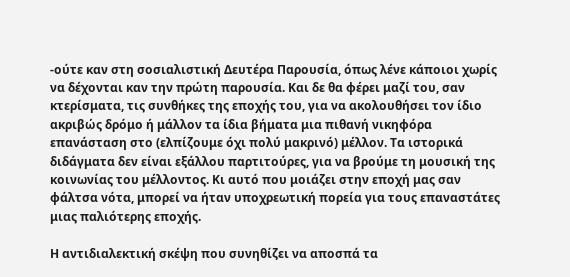-ούτε καν στη σοσιαλιστική Δευτέρα Παρουσία, όπως λένε κάποιοι χωρίς να δέχονται καν την πρώτη παρουσία. Και δε θα φέρει μαζί του, σαν κτερίσματα, τις συνθήκες της εποχής του, για να ακολουθήσει τον ίδιο ακριβώς δρόμο ή μάλλον τα ίδια βήματα μια πιθανή νικηφόρα επανάσταση στο (ελπίζουμε όχι πολύ μακρινό) μέλλον. Τα ιστορικά διδάγματα δεν είναι εξάλλου παρτιτούρες, για να βρούμε τη μουσική της κοινωνίας του μέλλοντος. Κι αυτό που μοιάζει στην εποχή μας σαν φάλτσα νότα, μπορεί να ήταν υποχρεωτική πορεία για τους επαναστάτες μιας παλιότερης εποχής.

Η αντιδιαλεκτική σκέψη που συνηθίζει να αποσπά τα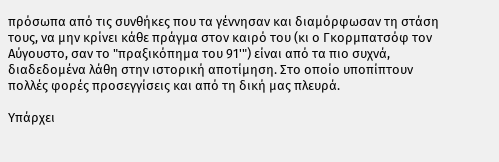πρόσωπα από τις συνθήκες που τα γέννησαν και διαμόρφωσαν τη στάση τους, να μην κρίνει κάθε πράγμα στον καιρό του (κι ο Γκορμπατσόφ τον Αύγουστο, σαν το "πραξικόπημα του 91'") είναι από τα πιο συχνά, διαδεδομένα λάθη στην ιστορική αποτίμηση. Στο οποίο υποπίπτουν πολλές φορές προσεγγίσεις και από τη δική μας πλευρά.

Υπάρχει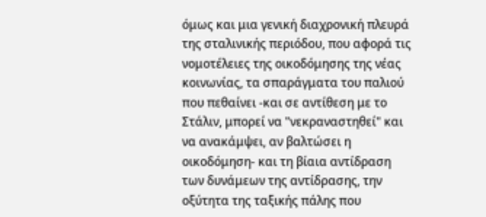όμως και μια γενική διαχρονική πλευρά της σταλινικής περιόδου, που αφορά τις νομοτέλειες της οικοδόμησης της νέας κοινωνίας, τα σπαράγματα του παλιού που πεθαίνει -και σε αντίθεση με το Στάλιν, μπορεί να "νεκραναστηθεί" και να ανακάμψει, αν βαλτώσει η οικοδόμηση- και τη βίαια αντίδραση των δυνάμεων της αντίδρασης, την οξύτητα της ταξικής πάλης που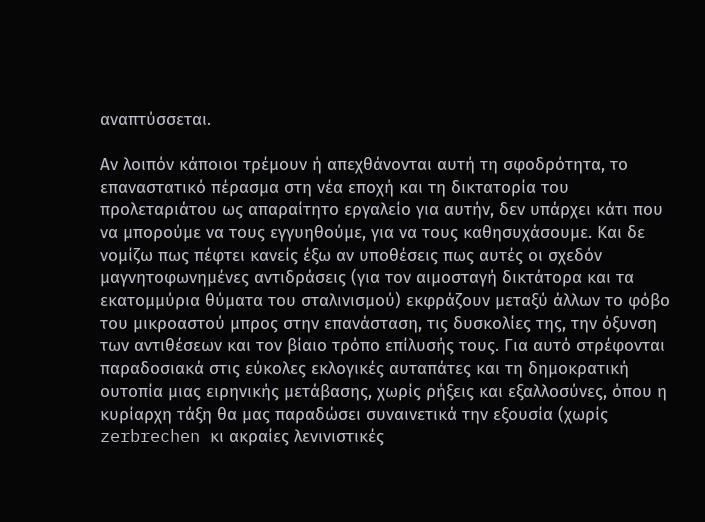αναπτύσσεται.

Αν λοιπόν κάποιοι τρέμουν ή απεχθάνονται αυτή τη σφοδρότητα, το επαναστατικό πέρασμα στη νέα εποχή και τη δικτατορία του προλεταριάτου ως απαραίτητο εργαλείο για αυτήν, δεν υπάρχει κάτι που να μπορούμε να τους εγγυηθούμε, για να τους καθησυχάσουμε. Και δε νομίζω πως πέφτει κανείς έξω αν υποθέσεις πως αυτές οι σχεδόν μαγνητοφωνημένες αντιδράσεις (για τον αιμοσταγή δικτάτορα και τα εκατομμύρια θύματα του σταλινισμού) εκφράζουν μεταξύ άλλων το φόβο του μικροαστού μπρος στην επανάσταση, τις δυσκολίες της, την όξυνση των αντιθέσεων και τον βίαιο τρόπο επίλυσής τους. Για αυτό στρέφονται παραδοσιακά στις εύκολες εκλογικές αυταπάτες και τη δημοκρατική ουτοπία μιας ειρηνικής μετάβασης, χωρίς ρήξεις και εξαλλοσύνες, όπου η κυρίαρχη τάξη θα μας παραδώσει συναινετικά την εξουσία (χωρίς zerbrechen κι ακραίες λενινιστικές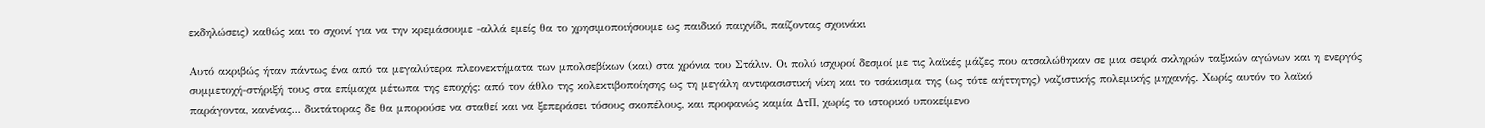εκδηλώσεις) καθώς και το σχοινί για να την κρεμάσουμε -αλλά εμείς θα το χρησιμοποιήσουμε ως παιδικό παιχνίδι, παίζοντας σχοινάκι

Αυτό ακριβώς ήταν πάντως ένα από τα μεγαλύτερα πλεονεκτήματα των μπολσεβίκων (και) στα χρόνια του Στάλιν. Οι πολύ ισχυροί δεσμοί με τις λαϊκές μάζες που ατσαλώθηκαν σε μια σειρά σκληρών ταξικών αγώνων και η ενεργός συμμετοχή-στήριξή τους στα επίμαχα μέτωπα της εποχής: από τον άθλο της κολεκτιβοποίησης ως τη μεγάλη αντιφασιστική νίκη και το τσάκισμα της (ως τότε αήττητης) ναζιστικής πολεμικής μηχανής. Χωρίς αυτόν το λαϊκό παράγοντα, κανένας... δικτάτορας δε θα μπορούσε να σταθεί και να ξεπεράσει τόσους σκοπέλους, και προφανώς καμία ΔτΠ, χωρίς το ιστορικό υποκείμενο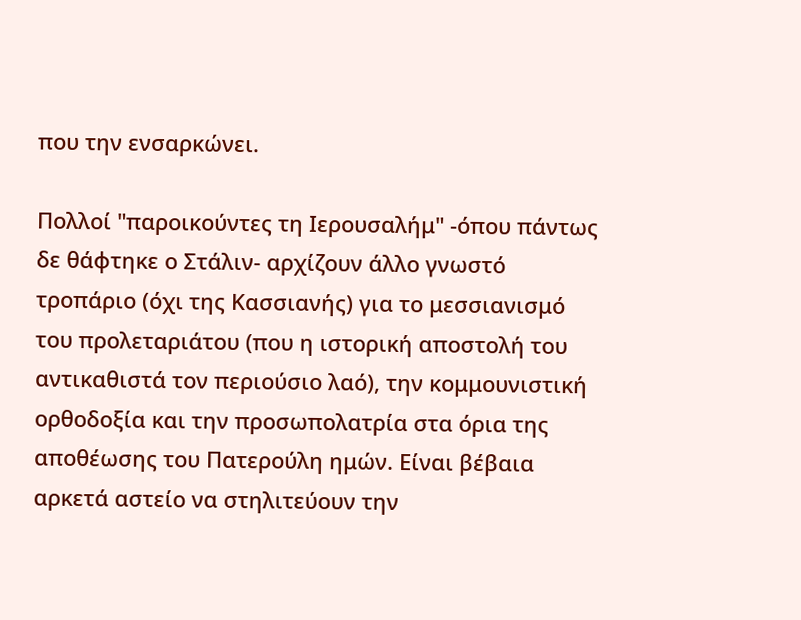που την ενσαρκώνει.

Πολλοί "παροικούντες τη Ιερουσαλήμ" -όπου πάντως δε θάφτηκε ο Στάλιν- αρχίζουν άλλο γνωστό τροπάριο (όχι της Κασσιανής) για το μεσσιανισμό του προλεταριάτου (που η ιστορική αποστολή του αντικαθιστά τον περιούσιο λαό), την κομμουνιστική ορθοδοξία και την προσωπολατρία στα όρια της αποθέωσης του Πατερούλη ημών. Είναι βέβαια αρκετά αστείο να στηλιτεύουν την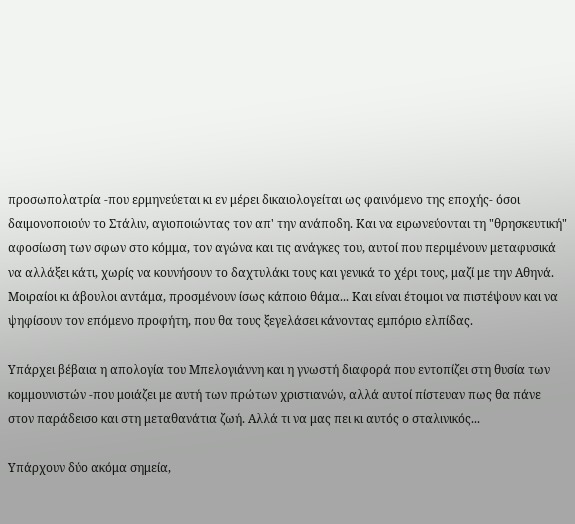προσωπολατρία -που ερμηνεύεται κι εν μέρει δικαιολογείται ως φαινόμενο της εποχής- όσοι δαιμονοποιούν το Στάλιν, αγιοποιώντας τον απ' την ανάποδη. Και να ειρωνεύονται τη "θρησκευτική" αφοσίωση των σφων στο κόμμα, τον αγώνα και τις ανάγκες του, αυτοί που περιμένουν μεταφυσικά να αλλάξει κάτι, χωρίς να κουνήσουν το δαχτυλάκι τους και γενικά το χέρι τους, μαζί με την Αθηνά.
Μοιραίοι κι άβουλοι αντάμα, προσμένουν ίσως κάποιο θάμα... Και είναι έτοιμοι να πιστέψουν και να ψηφίσουν τον επόμενο προφήτη, που θα τους ξεγελάσει κάνοντας εμπόριο ελπίδας.

Υπάρχει βέβαια η απολογία του Μπελογιάννη και η γνωστή διαφορά που εντοπίζει στη θυσία των κομμουνιστών -που μοιάζει με αυτή των πρώτων χριστιανών, αλλά αυτοί πίστευαν πως θα πάνε στον παράδεισο και στη μεταθανάτια ζωή. Αλλά τι να μας πει κι αυτός ο σταλινικός...

Υπάρχουν δύο ακόμα σημεία,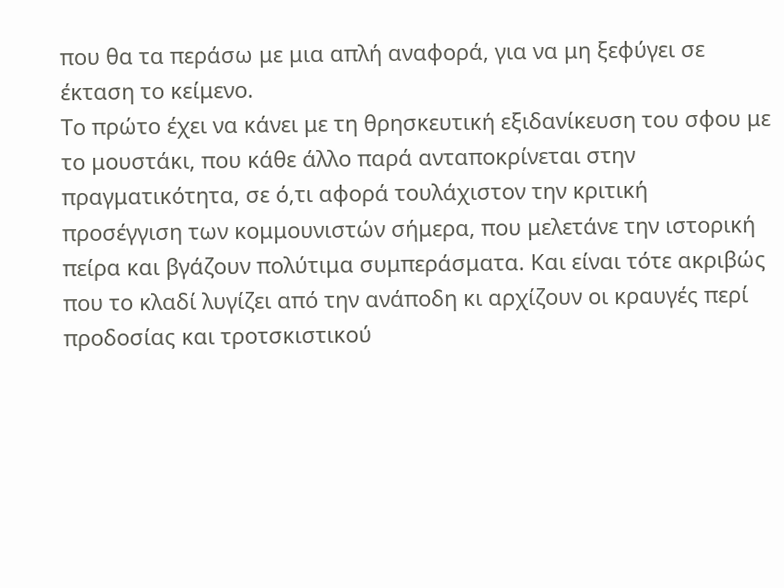που θα τα περάσω με μια απλή αναφορά, για να μη ξεφύγει σε έκταση το κείμενο.
Το πρώτο έχει να κάνει με τη θρησκευτική εξιδανίκευση του σφου με το μουστάκι, που κάθε άλλο παρά ανταποκρίνεται στην πραγματικότητα, σε ό,τι αφορά τουλάχιστον την κριτική προσέγγιση των κομμουνιστών σήμερα, που μελετάνε την ιστορική πείρα και βγάζουν πολύτιμα συμπεράσματα. Και είναι τότε ακριβώς που το κλαδί λυγίζει από την ανάποδη κι αρχίζουν οι κραυγές περί προδοσίας και τροτσκιστικού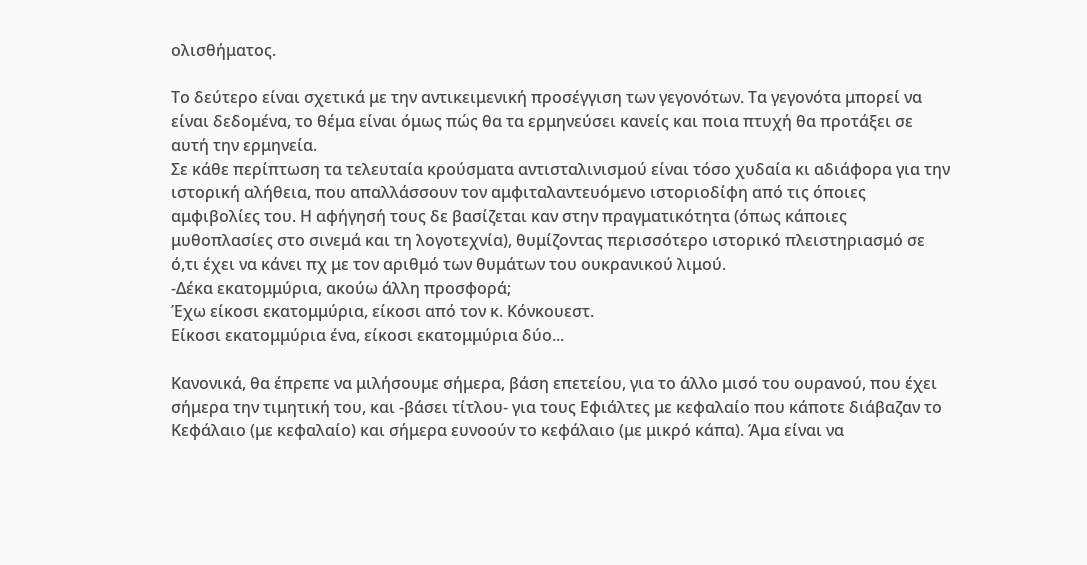ολισθήματος.

Το δεύτερο είναι σχετικά με την αντικειμενική προσέγγιση των γεγονότων. Τα γεγονότα μπορεί να είναι δεδομένα, το θέμα είναι όμως πώς θα τα ερμηνεύσει κανείς και ποια πτυχή θα προτάξει σε αυτή την ερμηνεία.
Σε κάθε περίπτωση τα τελευταία κρούσματα αντισταλινισμού είναι τόσο χυδαία κι αδιάφορα για την ιστορική αλήθεια, που απαλλάσσουν τον αμφιταλαντευόμενο ιστοριοδίφη από τις όποιες αμφιβολίες του. Η αφήγησή τους δε βασίζεται καν στην πραγματικότητα (όπως κάποιες μυθοπλασίες στο σινεμά και τη λογοτεχνία), θυμίζοντας περισσότερο ιστορικό πλειστηριασμό σε ό,τι έχει να κάνει πχ με τον αριθμό των θυμάτων του ουκρανικού λιμού.
-Δέκα εκατομμύρια, ακούω άλλη προσφορά;
Έχω είκοσι εκατομμύρια, είκοσι από τον κ. Κόνκουεστ.
Είκοσι εκατομμύρια ένα, είκοσι εκατομμύρια δύο...

Κανονικά, θα έπρεπε να μιλήσουμε σήμερα, βάση επετείου, για το άλλο μισό του ουρανού, που έχει σήμερα την τιμητική του, και -βάσει τίτλου- για τους Εφιάλτες με κεφαλαίο που κάποτε διάβαζαν το Κεφάλαιο (με κεφαλαίο) και σήμερα ευνοούν το κεφάλαιο (με μικρό κάπα). Άμα είναι να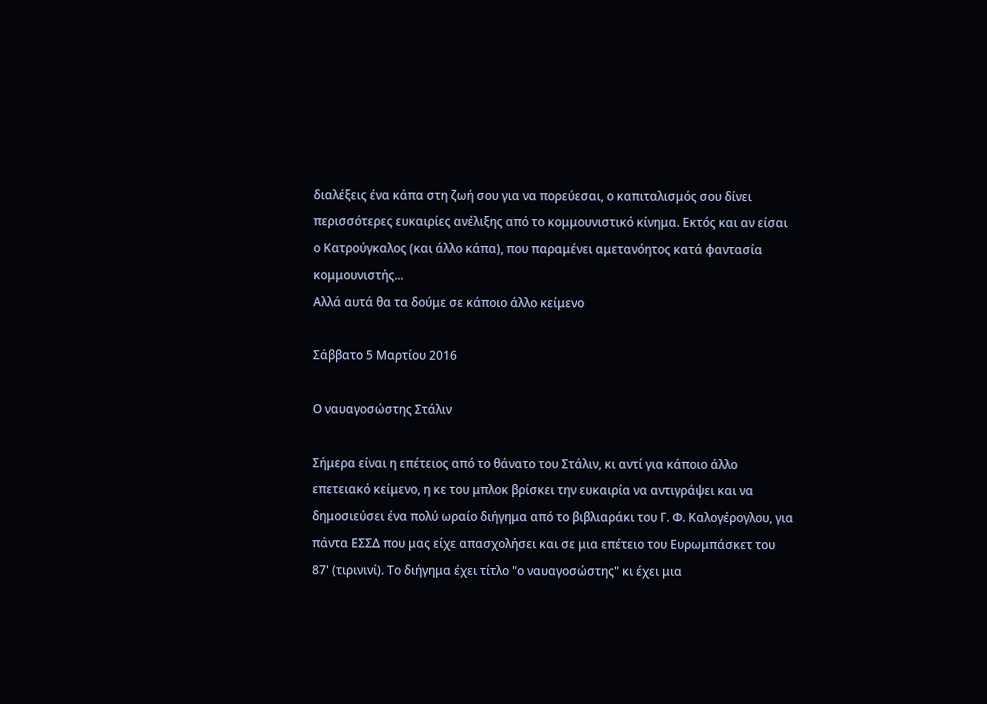διαλέξεις ένα κάπα στη ζωή σου για να πορεύεσαι, ο καπιταλισμός σου δίνει περισσότερες ευκαιρίες ανέλιξης από το κομμουνιστικό κίνημα. Εκτός και αν είσαι ο Κατρούγκαλος (και άλλο κάπα), που παραμένει αμετανόητος κατά φαντασία κομμουνιστής...
Αλλά αυτά θα τα δούμε σε κάποιο άλλο κείμενο

Σάββατο 5 Μαρτίου 2016

Ο ναυαγοσώστης Στάλιν

Σήμερα είναι η επέτειος από το θάνατο του Στάλιν, κι αντί για κάποιο άλλο επετειακό κείμενο, η κε του μπλοκ βρίσκει την ευκαιρία να αντιγράψει και να δημοσιεύσει ένα πολύ ωραίο διήγημα από το βιβλιαράκι του Γ. Φ. Καλογέρογλου, για πάντα ΕΣΣΔ που μας είχε απασχολήσει και σε μια επέτειο του Ευρωμπάσκετ του 87' (τιρινινί). Το διήγημα έχει τίτλο "ο ναυαγοσώστης" κι έχει μια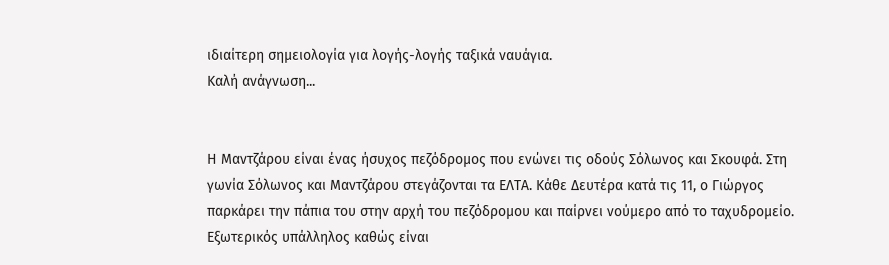ιδιαίτερη σημειολογία για λογής-λογής ταξικά ναυάγια.
Καλή ανάγνωση...


Η Μαντζάρου είναι ένας ήσυχος πεζόδρομος που ενώνει τις οδούς Σόλωνος και Σκουφά. Στη γωνία Σόλωνος και Μαντζάρου στεγάζονται τα ΕΛΤΑ. Κάθε Δευτέρα κατά τις 11, ο Γιώργος παρκάρει την πάπια του στην αρχή του πεζόδρομου και παίρνει νούμερο από το ταχυδρομείο. Εξωτερικός υπάλληλος καθώς είναι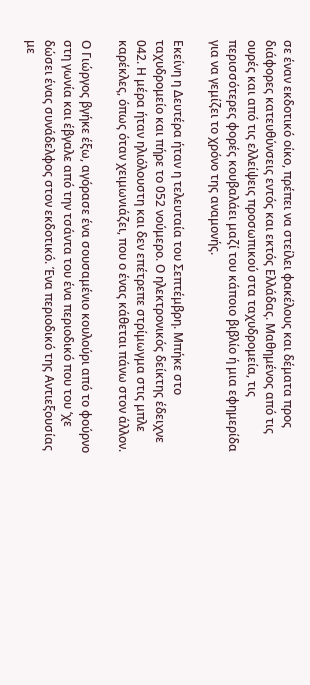σε έναν εκδοτικό οίκο, πρέπει να στείλει φακέλους και δέματα προς διάφορες κατευθύνσεις εντός και εκτός Ελλάδας. Μαθημένος από τις ουρές και από τις ελλείψεις προσωπικού στα ταχυδρομεία, τις περισσότερες φορές κουβαλάει μαζί του κάποιο βιβλίο ή μια εφημερίδα για να γεμίζει το χρόνο της αναμονής.

Εκείνη η Δευτέρα ήταν η τελευταία του Σεπτέμβρη. Μπήκε στο ταχυδρομείο και πήρε το 052 νούμερο. Ο ηλεκτρονικός δείκτης έδειχνε 042. Η μέρα ήταν ηλιόλουστη και δεν επέτρεπε στρίμωγμα στις μπλε καρέκλες, όπως όταν χειμωνιάζει, που ο ένας κάθεται πάνω στον άλλον.

Ο Γιώργος βγήκε έξω, αγόρασε ένα σουσαμένιο κουλούρι από το φούρνο στη γωνία και έβγαλε από την τσάντα του ένα περιοδικό που του ‘χε δώσει ένας συνάδελφος στον εκδοτικό. Ένα περιοδικό της Αντιεξουσίας με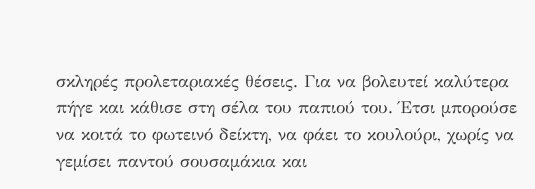σκληρές προλεταριακές θέσεις. Για να βολευτεί καλύτερα πήγε και κάθισε στη σέλα του παπιού του. Έτσι μπορούσε να κοιτά το φωτεινό δείκτη, να φάει το κουλούρι, χωρίς να γεμίσει παντού σουσαμάκια και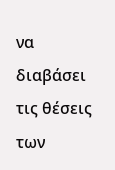να διαβάσει τις θέσεις των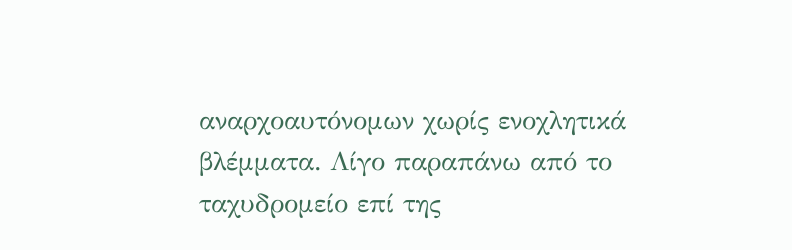αναρχοαυτόνομων χωρίς ενοχλητικά βλέμματα. Λίγο παραπάνω από το ταχυδρομείο επί της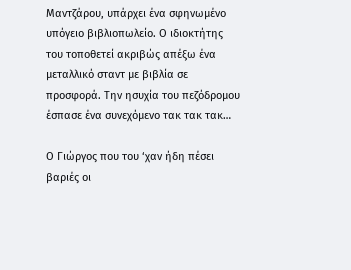Μαντζάρου, υπάρχει ένα σφηνωμένο υπόγειο βιβλιοπωλείο. Ο ιδιοκτήτης του τοποθετεί ακριβώς απέξω ένα μεταλλικό σταντ με βιβλία σε προσφορά. Την ησυχία του πεζόδρομου έσπασε ένα συνεχόμενο τακ τακ τακ…

Ο Γιώργος που του ‘χαν ήδη πέσει βαριές οι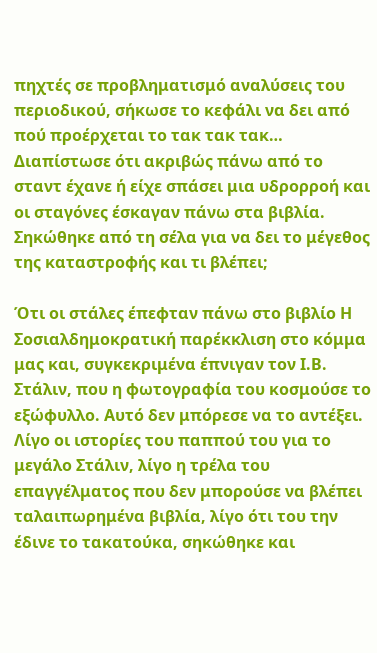πηχτές σε προβληματισμό αναλύσεις του περιοδικού, σήκωσε το κεφάλι να δει από πού προέρχεται το τακ τακ τακ…
Διαπίστωσε ότι ακριβώς πάνω από το σταντ έχανε ή είχε σπάσει μια υδρορροή και οι σταγόνες έσκαγαν πάνω στα βιβλία. Σηκώθηκε από τη σέλα για να δει το μέγεθος της καταστροφής και τι βλέπει;

Ότι οι στάλες έπεφταν πάνω στο βιβλίο Η Σοσιαλδημοκρατική παρέκκλιση στο κόμμα μας και, συγκεκριμένα έπνιγαν τον Ι.Β. Στάλιν, που η φωτογραφία του κοσμούσε το εξώφυλλο. Αυτό δεν μπόρεσε να το αντέξει. Λίγο οι ιστορίες του παππού του για το μεγάλο Στάλιν, λίγο η τρέλα του επαγγέλματος που δεν μπορούσε να βλέπει ταλαιπωρημένα βιβλία, λίγο ότι του την έδινε το τακατούκα, σηκώθηκε και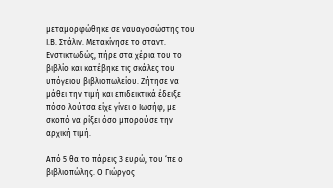μεταμορφώθηκε σε ναυαγοσώστης του Ι.Β. Στάλιν. Μετακίνησε το σταντ. Ενστικτωδώς, πήρε στα χέρια του το βιβλίο και κατέβηκε τις σκάλες του υπόγειου βιβλιοπωλείου. Ζήτησε να μάθει την τιμή και επιδεικτικά έδειξε πόσο λούτσα είχε γίνει ο Ιωσήφ, με σκοπό να ρίξει όσο μπορούσε την αρχική τιμή.

Από 5 θα το πάρεις 3 ευρώ, του ‘πε ο βιβλιοπώλης. Ο Γιώργος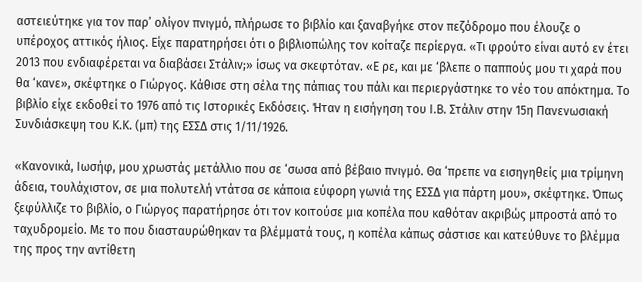αστειεύτηκε για τον παρ’ ολίγον πνιγμό, πλήρωσε το βιβλίο και ξαναβγήκε στον πεζόδρομο που έλουζε ο υπέροχος αττικός ήλιος. Είχε παρατηρήσει ότι ο βιβλιοπώλης τον κοίταζε περίεργα. «Τι φρούτο είναι αυτό εν έτει 2013 που ενδιαφέρεται να διαβάσει Στάλιν;» ίσως να σκεφτόταν. «Ε ρε, και με ‘βλεπε ο παππούς μου τι χαρά που θα ‘κανε», σκέφτηκε ο Γιώργος. Κάθισε στη σέλα της πάπιας του πάλι και περιεργάστηκε το νέο του απόκτημα. Το βιβλίο είχε εκδοθεί το 1976 από τις Ιστορικές Εκδόσεις. Ήταν η εισήγηση του Ι.Β. Στάλιν στην 15η Πανενωσιακή Συνδιάσκεψη του Κ.Κ. (μπ) της ΕΣΣΔ στις 1/11/1926.

«Κανονικά, Ιωσήφ, μου χρωστάς μετάλλιο που σε ‘σωσα από βέβαιο πνιγμό. Θα ‘πρεπε να εισηγηθείς μια τρίμηνη άδεια, τουλάχιστον, σε μια πολυτελή ντάτσα σε κάποια εύφορη γωνιά της ΕΣΣΔ για πάρτη μου», σκέφτηκε. Όπως ξεφύλλιζε το βιβλίο, ο Γιώργος παρατήρησε ότι τον κοιτούσε μια κοπέλα που καθόταν ακριβώς μπροστά από το ταχυδρομείο. Με το που διασταυρώθηκαν τα βλέμματά τους, η κοπέλα κάπως σάστισε και κατεύθυνε το βλέμμα της προς την αντίθετη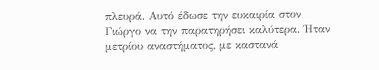πλευρά. Αυτό έδωσε την ευκαιρία στον Γιώργο να την παρατηρήσει καλύτερα. Ήταν μετρίου αναστήματος, με καστανά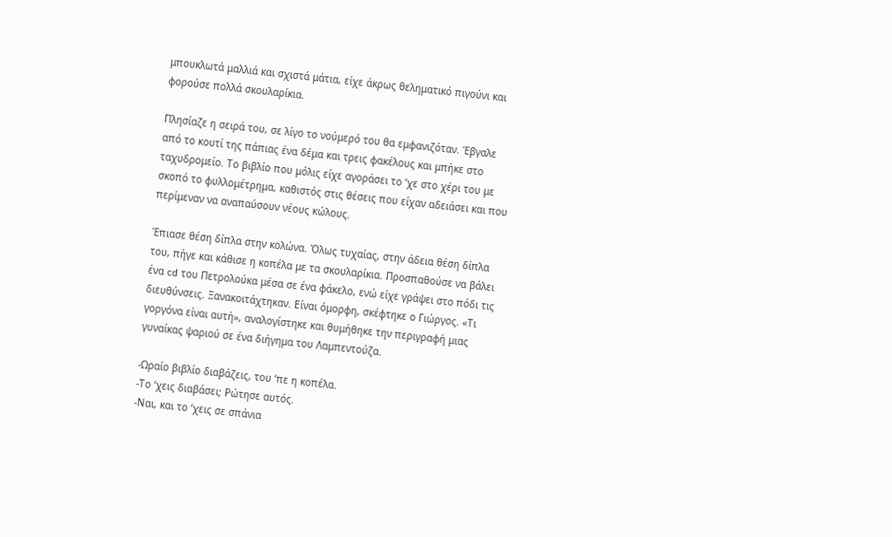μπουκλωτά μαλλιά και σχιστά μάτια, είχε άκρως θεληματικό πιγούνι και φορούσε πολλά σκουλαρίκια.

Πλησίαζε η σειρά του, σε λίγο το νούμερό του θα εμφανιζόταν. Έβγαλε από το κουτί της πάπιας ένα δέμα και τρεις φακέλους και μπήκε στο ταχυδρομείο. Το βιβλίο που μόλις είχε αγοράσει το ‘χε στο χέρι του με σκοπό το φυλλομέτρημα, καθιστός στις θέσεις που είχαν αδειάσει και που περίμεναν να αναπαύσουν νέους κώλους.

Έπιασε θέση δίπλα στην κολώνα. Όλως τυχαίας, στην άδεια θέση δίπλα του, πήγε και κάθισε η κοπέλα με τα σκουλαρίκια. Προσπαθούσε να βάλει ένα cd του Πετρολούκα μέσα σε ένα φάκελο, ενώ είχε γράψει στο πόδι τις διευθύνσεις. Ξανακοιτάχτηκαν. Είναι όμορφη, σκέφτηκε ο Γιώργος. «Τι γοργόνα είναι αυτή», αναλογίστηκε και θυμήθηκε την περιγραφή μιας γυναίκας ψαριού σε ένα διήγημα του Λαμπεντούζα.

-Ωραίο βιβλίο διαβάζεις, του ‘πε η κοπέλα.
-Το ‘χεις διαβάσει; Ρώτησε αυτός.
-Ναι, και το ‘χεις σε σπάνια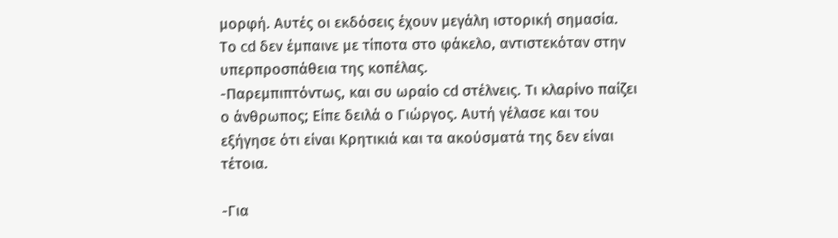μορφή. Αυτές οι εκδόσεις έχουν μεγάλη ιστορική σημασία.
Το cd δεν έμπαινε με τίποτα στο φάκελο, αντιστεκόταν στην υπερπροσπάθεια της κοπέλας.
-Παρεμπιπτόντως, και συ ωραίο cd στέλνεις. Τι κλαρίνο παίζει ο άνθρωπος; Είπε δειλά ο Γιώργος. Αυτή γέλασε και του εξήγησε ότι είναι Κρητικιά και τα ακούσματά της δεν είναι τέτοια.

-Για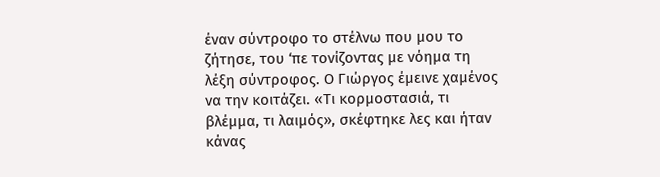έναν σύντροφο το στέλνω που μου το ζήτησε, του ‘πε τονίζοντας με νόημα τη λέξη σύντροφος. Ο Γιώργος έμεινε χαμένος να την κοιτάζει. «Τι κορμοστασιά, τι βλέμμα, τι λαιμός», σκέφτηκε λες και ήταν κάνας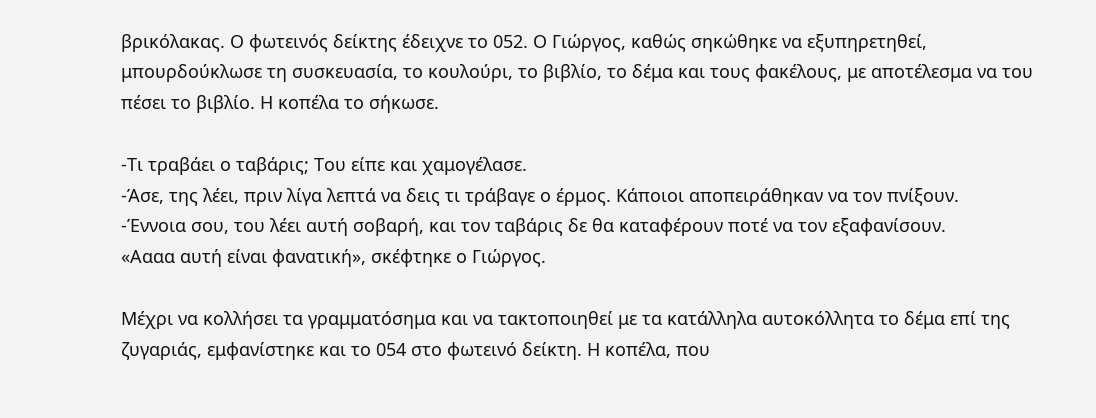βρικόλακας. Ο φωτεινός δείκτης έδειχνε το 052. Ο Γιώργος, καθώς σηκώθηκε να εξυπηρετηθεί, μπουρδούκλωσε τη συσκευασία, το κουλούρι, το βιβλίο, το δέμα και τους φακέλους, με αποτέλεσμα να του πέσει το βιβλίο. Η κοπέλα το σήκωσε.

-Τι τραβάει ο ταβάρις; Του είπε και χαμογέλασε.
-Άσε, της λέει, πριν λίγα λεπτά να δεις τι τράβαγε ο έρμος. Κάποιοι αποπειράθηκαν να τον πνίξουν.
-Έννοια σου, του λέει αυτή σοβαρή, και τον ταβάρις δε θα καταφέρουν ποτέ να τον εξαφανίσουν.
«Αααα αυτή είναι φανατική», σκέφτηκε ο Γιώργος.

Μέχρι να κολλήσει τα γραμματόσημα και να τακτοποιηθεί με τα κατάλληλα αυτοκόλλητα το δέμα επί της ζυγαριάς, εμφανίστηκε και το 054 στο φωτεινό δείκτη. Η κοπέλα, που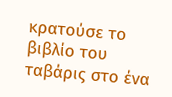κρατούσε το βιβλίο του ταβάρις στο ένα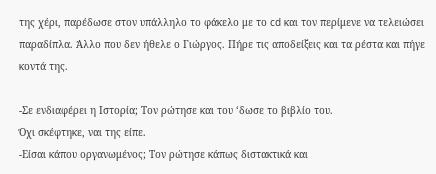της χέρι, παρέδωσε στον υπάλληλο το φάκελο με το cd και τον περίμενε να τελειώσει παραδίπλα. Άλλο που δεν ήθελε ο Γιώργος. Πήρε τις αποδείξεις και τα ρέστα και πήγε κοντά της.

-Σε ενδιαφέρει η Ιστορία; Τον ρώτησε και του ‘δωσε το βιβλίο του.
Όχι σκέφτηκε, ναι της είπε.
-Είσαι κάπου οργανωμένος; Τον ρώτησε κάπως διστακτικά και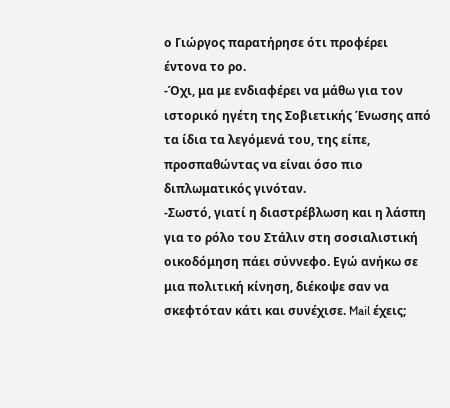ο Γιώργος παρατήρησε ότι προφέρει έντονα το ρο.
-Όχι, μα με ενδιαφέρει να μάθω για τον ιστορικό ηγέτη της Σοβιετικής Ένωσης από τα ίδια τα λεγόμενά του, της είπε, προσπαθώντας να είναι όσο πιο διπλωματικός γινόταν.
-Σωστό, γιατί η διαστρέβλωση και η λάσπη για το ρόλο του Στάλιν στη σοσιαλιστική οικοδόμηση πάει σύννεφο. Εγώ ανήκω σε μια πολιτική κίνηση, διέκοψε σαν να σκεφτόταν κάτι και συνέχισε. Mail έχεις;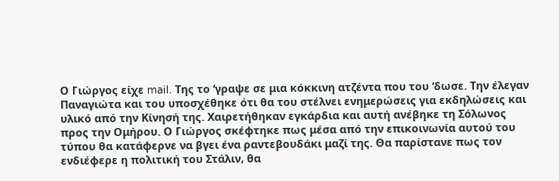Ο Γιώργος είχε mail. Της το ‘γραψε σε μια κόκκινη ατζέντα που του ‘δωσε. Την έλεγαν Παναγιώτα και του υποσχέθηκε ότι θα του στέλνει ενημερώσεις για εκδηλώσεις και υλικό από την Κίνησή της. Χαιρετήθηκαν εγκάρδια και αυτή ανέβηκε τη Σόλωνος προς την Ομήρου. Ο Γιώργος σκέφτηκε πως μέσα από την επικοινωνία αυτού του τύπου θα κατάφερνε να βγει ένα ραντεβουδάκι μαζί της. Θα παρίστανε πως τον ενδιέφερε η πολιτική του Στάλιν, θα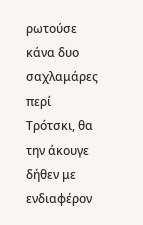ρωτούσε κάνα δυο σαχλαμάρες περί Τρότσκι, θα την άκουγε δήθεν με ενδιαφέρον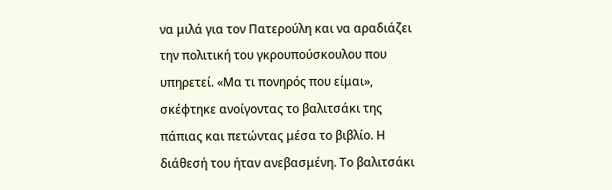να μιλά για τον Πατερούλη και να αραδιάζει την πολιτική του γκρουπούσκουλου που υπηρετεί. «Μα τι πονηρός που είμαι», σκέφτηκε ανοίγοντας το βαλιτσάκι της πάπιας και πετώντας μέσα το βιβλίο. Η διάθεσή του ήταν ανεβασμένη. Το βαλιτσάκι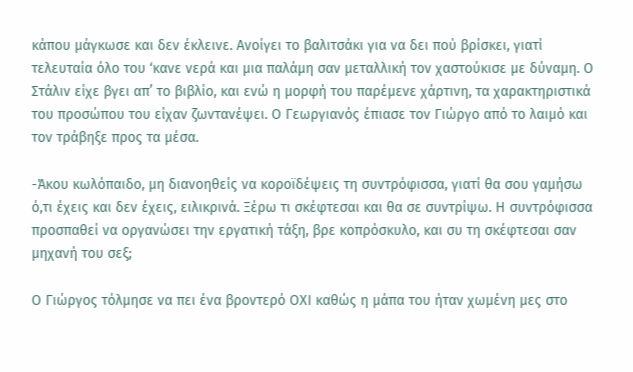κάπου μάγκωσε και δεν έκλεινε. Ανοίγει το βαλιτσάκι για να δει πού βρίσκει, γιατί τελευταία όλο του ‘κανε νερά και μια παλάμη σαν μεταλλική τον χαστούκισε με δύναμη. Ο Στάλιν είχε βγει απ’ το βιβλίο, και ενώ η μορφή του παρέμενε χάρτινη, τα χαρακτηριστικά του προσώπου του είχαν ζωντανέψει. Ο Γεωργιανός έπιασε τον Γιώργο από το λαιμό και τον τράβηξε προς τα μέσα.

-Άκου κωλόπαιδο, μη διανοηθείς να κοροϊδέψεις τη συντρόφισσα, γιατί θα σου γαμήσω ό,τι έχεις και δεν έχεις, ειλικρινά. Ξέρω τι σκέφτεσαι και θα σε συντρίψω. Η συντρόφισσα προσπαθεί να οργανώσει την εργατική τάξη, βρε κοπρόσκυλο, και συ τη σκέφτεσαι σαν μηχανή του σεξ;

Ο Γιώργος τόλμησε να πει ένα βροντερό ΟΧΙ καθώς η μάπα του ήταν χωμένη μες στο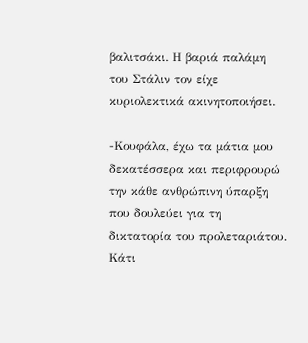βαλιτσάκι. Η βαριά παλάμη του Στάλιν τον είχε κυριολεκτικά ακινητοποιήσει.

-Κουφάλα, έχω τα μάτια μου δεκατέσσερα και περιφρουρώ την κάθε ανθρώπινη ύπαρξη που δουλεύει για τη δικτατορία του προλεταριάτου. Κάτι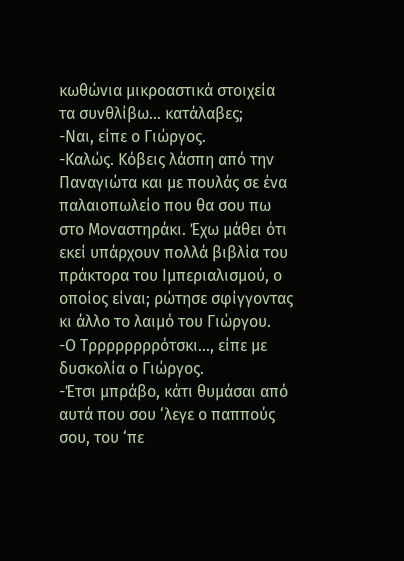κωθώνια μικροαστικά στοιχεία τα συνθλίβω… κατάλαβες;
-Ναι, είπε ο Γιώργος.
-Καλώς. Κόβεις λάσπη από την Παναγιώτα και με πουλάς σε ένα παλαιοπωλείο που θα σου πω στο Μοναστηράκι. Έχω μάθει ότι εκεί υπάρχουν πολλά βιβλία του πράκτορα του Ιμπεριαλισμού, ο οποίος είναι; ρώτησε σφίγγοντας κι άλλο το λαιμό του Γιώργου.
-Ο Τρρρρρρρρότσκι…, είπε με δυσκολία ο Γιώργος.
-Έτσι μπράβο, κάτι θυμάσαι από αυτά που σου ‘λεγε ο παππούς σου, του ‘πε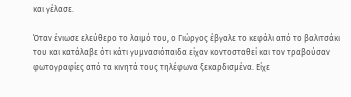και γέλασε.

Όταν ένιωσε ελεύθερο το λαιμό του, ο Γιώργος έβγαλε το κεφάλι από το βαλιτσάκι του και κατάλαβε ότι κάτι γυμνασιόπαιδα είχαν κοντοσταθεί και τον τραβούσαν φωτογραφίες από τα κινητά τους τηλέφωνα ξεκαρδισμένα. Είχε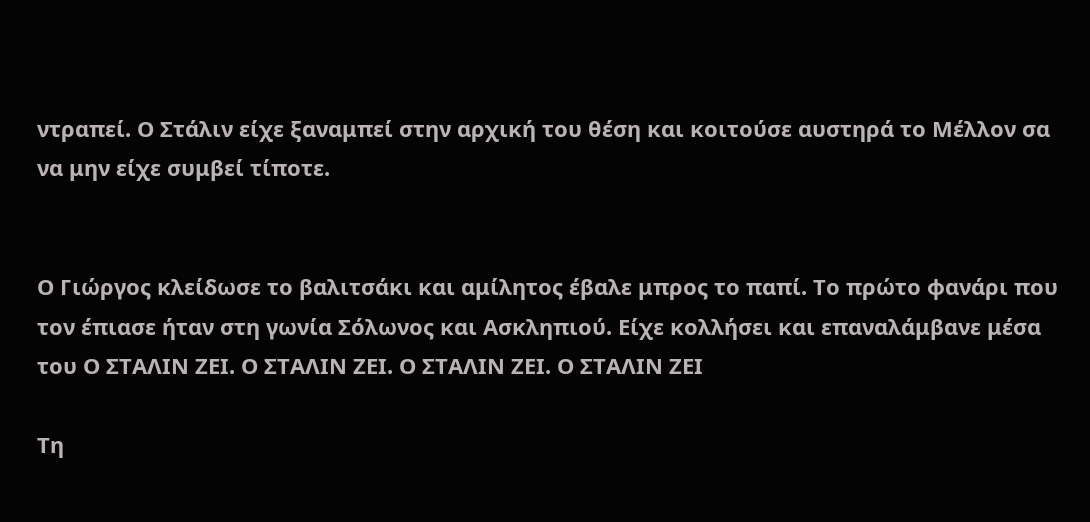ντραπεί. Ο Στάλιν είχε ξαναμπεί στην αρχική του θέση και κοιτούσε αυστηρά το Μέλλον σα να μην είχε συμβεί τίποτε.


Ο Γιώργος κλείδωσε το βαλιτσάκι και αμίλητος έβαλε μπρος το παπί. Το πρώτο φανάρι που τον έπιασε ήταν στη γωνία Σόλωνος και Ασκληπιού. Είχε κολλήσει και επαναλάμβανε μέσα του Ο ΣΤΑΛΙΝ ΖΕΙ. Ο ΣΤΑΛΙΝ ΖΕΙ. Ο ΣΤΑΛΙΝ ΖΕΙ. Ο ΣΤΑΛΙΝ ΖΕΙ

Τη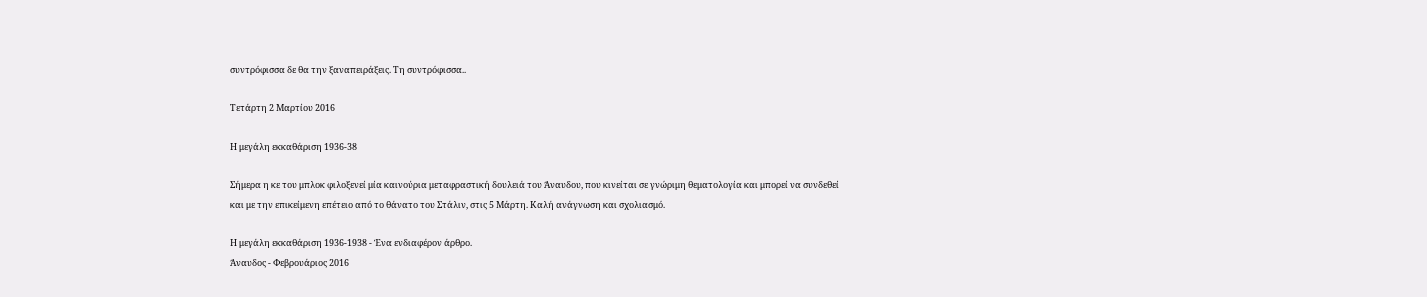συντρόφισσα δε θα την ξαναπειράξεις. Τη συντρόφισσα..

Τετάρτη 2 Μαρτίου 2016

Η μεγάλη εκκαθάριση 1936-38

Σήμερα η κε του μπλοκ φιλοξενεί μία καινούρια μεταφραστική δουλειά του Άναυδου, που κινείται σε γνώριμη θεματολογία και μπορεί να συνδεθεί και με την επικείμενη επέτειο από το θάνατο του Στάλιν, στις 5 Μάρτη. Καλή ανάγνωση και σχολιασμό.

Η μεγάλη εκκαθάριση 1936-1938 - Ένα ενδιαφέρον άρθρο.
Άναυδος - Φεβρουάριος 2016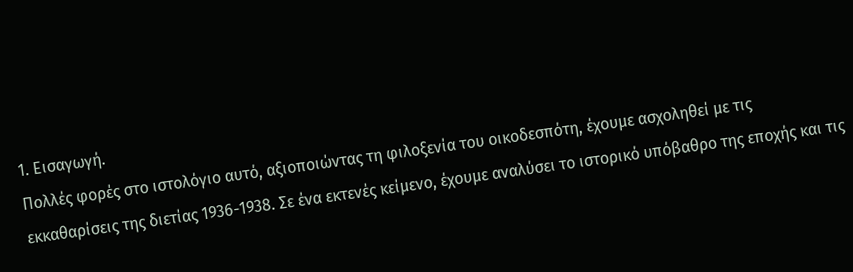1. Εισαγωγή.
Πολλές φορές στο ιστολόγιο αυτό, αξιοποιώντας τη φιλοξενία του οικοδεσπότη, έχουμε ασχοληθεί με τις εκκαθαρίσεις της διετίας 1936-1938. Σε ένα εκτενές κείμενο, έχουμε αναλύσει το ιστορικό υπόβαθρο της εποχής και τις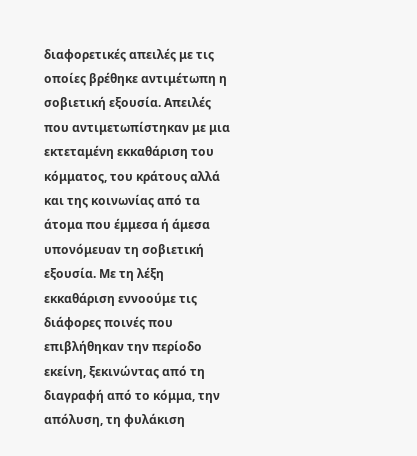διαφορετικές απειλές με τις οποίες βρέθηκε αντιμέτωπη η σοβιετική εξουσία. Απειλές που αντιμετωπίστηκαν με μια εκτεταμένη εκκαθάριση του κόμματος, του κράτους αλλά και της κοινωνίας από τα άτομα που έμμεσα ή άμεσα υπονόμευαν τη σοβιετική εξουσία. Με τη λέξη εκκαθάριση εννοούμε τις διάφορες ποινές που επιβλήθηκαν την περίοδο εκείνη, ξεκινώντας από τη διαγραφή από το κόμμα, την απόλυση, τη φυλάκιση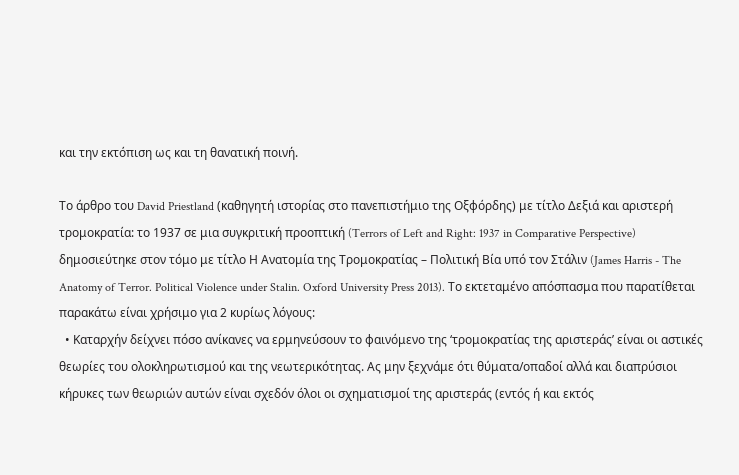και την εκτόπιση ως και τη θανατική ποινή.

Το άρθρο του David Priestland (καθηγητή ιστορίας στο πανεπιστήμιο της Οξφόρδης) με τίτλο Δεξιά και αριστερή τρομοκρατία: το 1937 σε μια συγκριτική προοπτική (Terrors of Left and Right: 1937 in Comparative Perspective) δημοσιεύτηκε στον τόμο με τίτλο Η Ανατομία της Τρομοκρατίας – Πολιτική Βία υπό τον Στάλιν (James Harris - The Anatomy of Terror. Political Violence under Stalin. Oxford University Press 2013). Το εκτεταμένο απόσπασμα που παρατίθεται παρακάτω είναι χρήσιμο για 2 κυρίως λόγους:
  • Καταρχήν δείχνει πόσο ανίκανες να ερμηνεύσουν το φαινόμενο της ‘τρομοκρατίας της αριστεράς’ είναι οι αστικές θεωρίες του ολοκληρωτισμού και της νεωτερικότητας. Ας μην ξεχνάμε ότι θύματα/οπαδοί αλλά και διαπρύσιοι κήρυκες των θεωριών αυτών είναι σχεδόν όλοι οι σχηματισμοί της αριστεράς (εντός ή και εκτός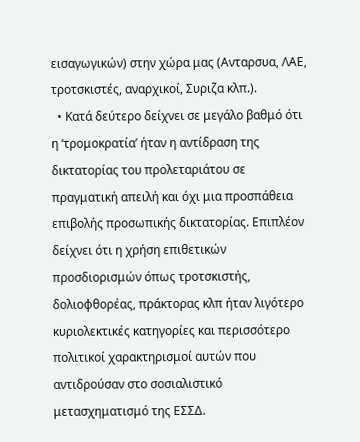εισαγωγικών) στην χώρα μας (Ανταρσυα, ΛΑΕ, τροτσκιστές, αναρχικοί, Συριζα κλπ.).
  • Κατά δεύτερο δείχνει σε μεγάλο βαθμό ότι η ‘τρομοκρατία’ ήταν η αντίδραση της δικτατορίας του προλεταριάτου σε πραγματική απειλή και όχι μια προσπάθεια επιβολής προσωπικής δικτατορίας. Επιπλέον δείχνει ότι η χρήση επιθετικών προσδιορισμών όπως τροτσκιστής, δολιοφθορέας, πράκτορας κλπ ήταν λιγότερο κυριολεκτικές κατηγορίες και περισσότερο πολιτικοί χαρακτηρισμοί αυτών που αντιδρούσαν στο σοσιαλιστικό μετασχηματισμό της ΕΣΣΔ.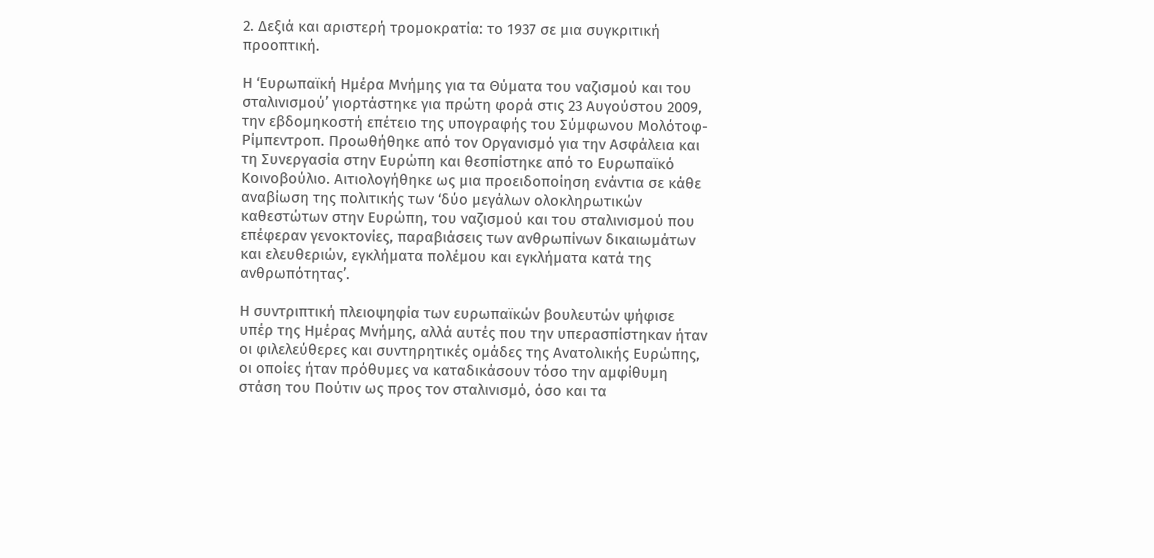2. Δεξιά και αριστερή τρομοκρατία: το 1937 σε μια συγκριτική προοπτική.

Η ‘Ευρωπαϊκή Ημέρα Μνήμης για τα Θύματα του ναζισμού και του σταλινισμού’ γιορτάστηκε για πρώτη φορά στις 23 Αυγούστου 2009, την εβδομηκοστή επέτειο της υπογραφής του Σύμφωνου Μολότοφ-Ρίμπεντροπ. Προωθήθηκε από τον Οργανισμό για την Ασφάλεια και τη Συνεργασία στην Ευρώπη και θεσπίστηκε από το Ευρωπαϊκό Κοινοβούλιο. Αιτιολογήθηκε ως μια προειδοποίηση ενάντια σε κάθε αναβίωση της πολιτικής των ‘δύο μεγάλων ολοκληρωτικών καθεστώτων στην Ευρώπη, του ναζισμού και του σταλινισμού που επέφεραν γενοκτονίες, παραβιάσεις των ανθρωπίνων δικαιωμάτων και ελευθεριών, εγκλήματα πολέμου και εγκλήματα κατά της ανθρωπότητας’.

Η συντριπτική πλειοψηφία των ευρωπαϊκών βουλευτών ψήφισε υπέρ της Ημέρας Μνήμης, αλλά αυτές που την υπερασπίστηκαν ήταν οι φιλελεύθερες και συντηρητικές ομάδες της Ανατολικής Ευρώπης, οι οποίες ήταν πρόθυμες να καταδικάσουν τόσο την αμφίθυμη στάση του Πούτιν ως προς τον σταλινισμό, όσο και τα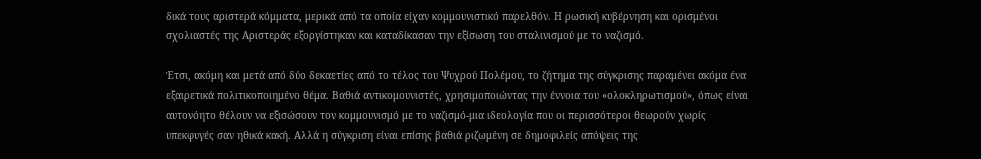δικά τους αριστερά κόμματα, μερικά από τα οποία είχαν κομμουνιστικό παρελθόν. Η ρωσική κυβέρνηση και ορισμένοι σχολιαστές της Αριστεράς εξοργίστηκαν και καταδίκασαν την εξίσωση του σταλινισμού με το ναζισμό.

Έτσι, ακόμη και μετά από δύο δεκαετίες από το τέλος του Ψυχρού Πολέμου, το ζήτημα της σύγκρισης παραμένει ακόμα ένα εξαιρετικά πολιτικοποιημένο θέμα. Βαθιά αντικομουνιστές, χρησιμοποιώντας την έννοια του «ολοκληρωτισμού», όπως είναι αυτονόητο θέλουν να εξισώσουν τον κομμουνισμό με το ναζισμό-μια ιδεολογία που οι περισσότεροι θεωρούν χωρίς υπεκφυγές σαν ηθικά κακή. Αλλά η σύγκριση είναι επίσης βαθιά ριζωμένη σε δημοφιλείς απόψεις της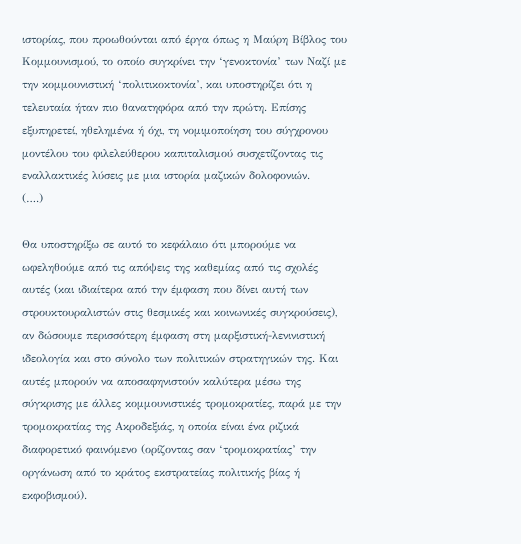ιστορίας, που προωθούνται από έργα όπως η Μαύρη Βίβλος του Κομμουνισμού, το οποίο συγκρίνει την ‘γενοκτονία’ των Ναζί με την κομμουνιστική ‘πολιτικοκτονία’, και υποστηρίζει ότι η τελευταία ήταν πιο θανατηφόρα από την πρώτη. Επίσης εξυπηρετεί, ηθελημένα ή όχι, τη νομιμοποίηση του σύγχρονου μοντέλου του φιλελεύθερου καπιταλισμού συσχετίζοντας τις εναλλακτικές λύσεις με μια ιστορία μαζικών δολοφονιών.
(….)

Θα υποστηρίξω σε αυτό το κεφάλαιο ότι μπορούμε να ωφεληθούμε από τις απόψεις της καθεμίας από τις σχολές αυτές (και ιδιαίτερα από την έμφαση που δίνει αυτή των στρουκτουραλιστών στις θεσμικές και κοινωνικές συγκρούσεις), αν δώσουμε περισσότερη έμφαση στη μαρξιστική-λενινιστική ιδεολογία και στο σύνολο των πολιτικών στρατηγικών της. Και αυτές μπορούν να αποσαφηνιστούν καλύτερα μέσω της σύγκρισης με άλλες κομμουνιστικές τρομοκρατίες, παρά με την τρομοκρατίας της Ακροδεξιάς, η οποία είναι ένα ριζικά διαφορετικό φαινόμενο (ορίζοντας σαν ‘τρομοκρατίας’ την οργάνωση από το κράτος εκστρατείας πολιτικής βίας ή εκφοβισμού).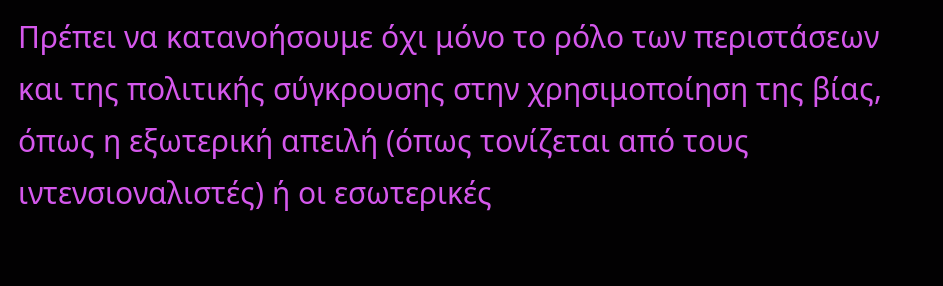Πρέπει να κατανοήσουμε όχι μόνο το ρόλο των περιστάσεων και της πολιτικής σύγκρουσης στην χρησιμοποίηση της βίας, όπως η εξωτερική απειλή (όπως τονίζεται από τους ιντενσιοναλιστές) ή οι εσωτερικές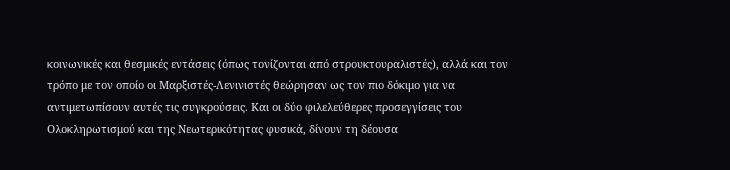κοινωνικές και θεσμικές εντάσεις (όπως τονίζονται από στρουκτουραλιστές), αλλά και τον τρόπο με τον οποίο οι Μαρξιστές-Λενινιστές θεώρησαν ως τον πιο δόκιμο για να αντιμετωπίσουν αυτές τις συγκρούσεις. Και οι δύο φιλελεύθερες προσεγγίσεις του Ολοκληρωτισμού και της Νεωτερικότητας φυσικά, δίνουν τη δέουσα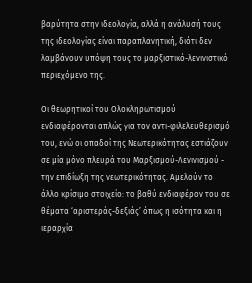βαρύτητα στην ιδεολογία, αλλά η ανάλυσή τους της ιδεολογίας είναι παραπλανητική, διότι δεν λαμβάνουν υπόψη τους το μαρξιστικό-λενινιστικό περιεχόμενο της.

Οι θεωρητικοί του Ολοκληρωτισμού ενδιαφέρονται απλώς για τον αντι-φιλελευθερισμό του, ενώ οι οπαδοί της Νεωτερικότητας εστιάζουν σε μία μόνο πλευρά του Μαρξισμού-Λενινισμού - την επιδίωξη της νεωτερικότητας. Αμελούν το άλλο κρίσιμο στοιχείο: το βαθύ ενδιαφέρον του σε θέματα ‘αριστεράς-δεξιάς’ όπως η ισότητα και η ιεραρχία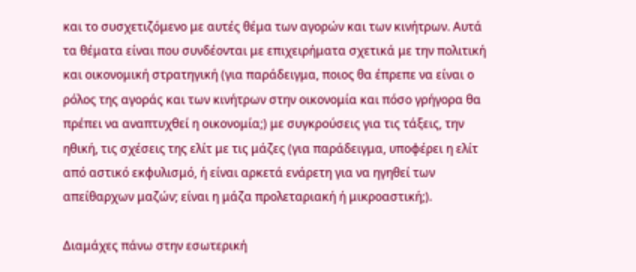και το συσχετιζόμενο με αυτές θέμα των αγορών και των κινήτρων. Αυτά τα θέματα είναι που συνδέονται με επιχειρήματα σχετικά με την πολιτική και οικονομική στρατηγική (για παράδειγμα, ποιος θα έπρεπε να είναι ο ρόλος της αγοράς και των κινήτρων στην οικονομία και πόσο γρήγορα θα πρέπει να αναπτυχθεί η οικονομία;) με συγκρούσεις για τις τάξεις, την ηθική, τις σχέσεις της ελίτ με τις μάζες (για παράδειγμα, υποφέρει η ελίτ από αστικό εκφυλισμό, ή είναι αρκετά ενάρετη για να ηγηθεί των απείθαρχων μαζών; είναι η μάζα προλεταριακή ή μικροαστική;).

Διαμάχες πάνω στην εσωτερική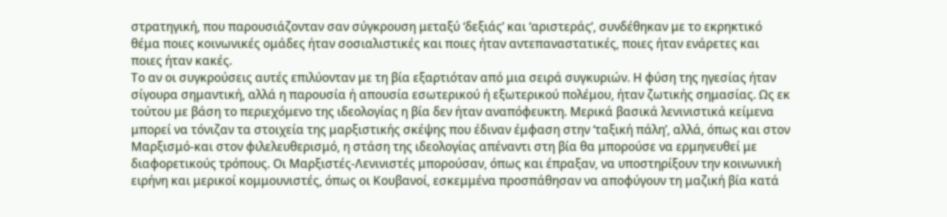στρατηγική, που παρουσιάζονταν σαν σύγκρουση μεταξύ ‘δεξιάς’ και ‘αριστεράς’, συνδέθηκαν με το εκρηκτικό θέμα ποιες κοινωνικές ομάδες ήταν σοσιαλιστικές και ποιες ήταν αντεπαναστατικές, ποιες ήταν ενάρετες και ποιες ήταν κακές.
Το αν οι συγκρούσεις αυτές επιλύονταν με τη βία εξαρτιόταν από μια σειρά συγκυριών. Η φύση της ηγεσίας ήταν σίγουρα σημαντική, αλλά η παρουσία ή απουσία εσωτερικού ή εξωτερικού πολέμου, ήταν ζωτικής σημασίας. Ως εκ τούτου με βάση το περιεχόμενο της ιδεολογίας η βία δεν ήταν αναπόφευκτη. Μερικά βασικά λενινιστικά κείμενα μπορεί να τόνιζαν τα στοιχεία της μαρξιστικής σκέψης που έδιναν έμφαση στην ‘ταξική πάλη’, αλλά, όπως και στον Μαρξισμό-και στον φιλελευθερισμό, η στάση της ιδεολογίας απέναντι στη βία θα μπορούσε να ερμηνευθεί με διαφορετικούς τρόπους. Οι Μαρξιστές-Λενινιστές μπορούσαν, όπως και έπραξαν, να υποστηρίξουν την κοινωνική ειρήνη και μερικοί κομμουνιστές, όπως οι Κουβανοί, εσκεμμένα προσπάθησαν να αποφύγουν τη μαζική βία κατά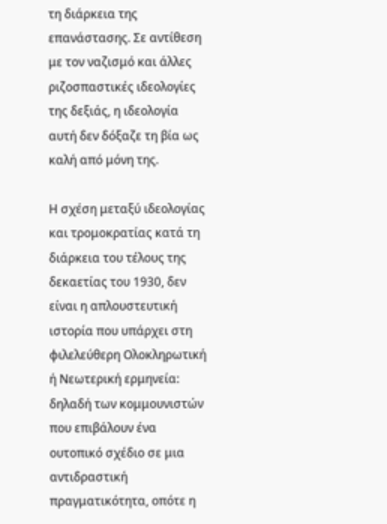τη διάρκεια της επανάστασης. Σε αντίθεση με τον ναζισμό και άλλες ριζοσπαστικές ιδεολογίες της δεξιάς, η ιδεολογία αυτή δεν δόξαζε τη βία ως καλή από μόνη της.

Η σχέση μεταξύ ιδεολογίας και τρομοκρατίας κατά τη διάρκεια του τέλους της δεκαετίας του 1930, δεν είναι η απλουστευτική ιστορία που υπάρχει στη φιλελεύθερη Ολοκληρωτική ή Νεωτερική ερμηνεία: δηλαδή των κομμουνιστών που επιβάλουν ένα ουτοπικό σχέδιο σε μια αντιδραστική πραγματικότητα, οπότε η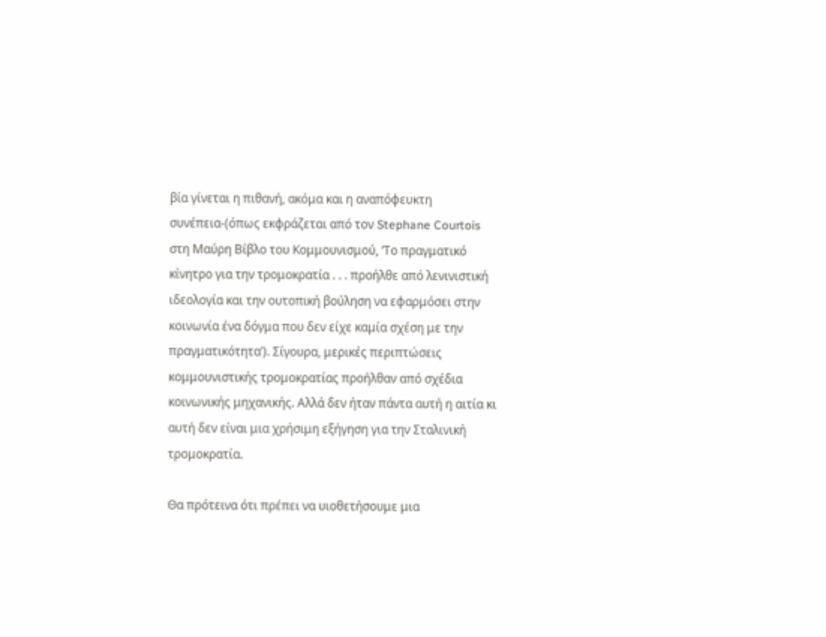βία γίνεται η πιθανή, ακόμα και η αναπόφευκτη συνέπεια-(όπως εκφράζεται από τον Stephane Courtois στη Μαύρη Βίβλο του Κομμουνισμού, ‘Το πραγματικό κίνητρο για την τρομοκρατία . . . προήλθε από λενινιστική ιδεολογία και την ουτοπική βούληση να εφαρμόσει στην κοινωνία ένα δόγμα που δεν είχε καμία σχέση με την πραγματικότητα’). Σίγουρα, μερικές περιπτώσεις κομμουνιστικής τρομοκρατίας προήλθαν από σχέδια κοινωνικής μηχανικής. Αλλά δεν ήταν πάντα αυτή η αιτία κι αυτή δεν είναι μια χρήσιμη εξήγηση για την Σταλινική τρομοκρατία.

Θα πρότεινα ότι πρέπει να υιοθετήσουμε μια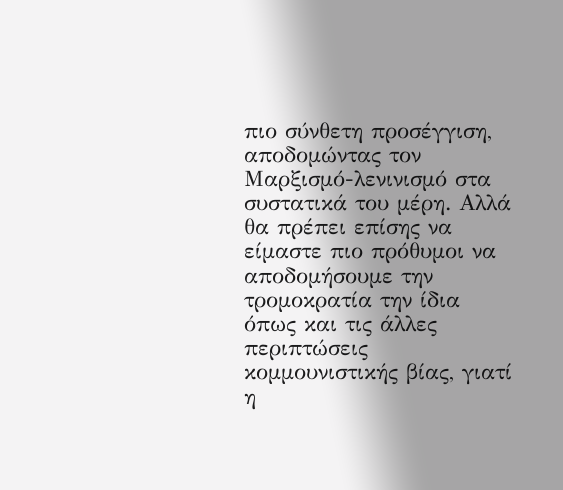πιο σύνθετη προσέγγιση, αποδομώντας τον Μαρξισμό-λενινισμό στα συστατικά του μέρη. Αλλά θα πρέπει επίσης να είμαστε πιο πρόθυμοι να αποδομήσουμε την τρομοκρατία την ίδια όπως και τις άλλες περιπτώσεις κομμουνιστικής βίας, γιατί η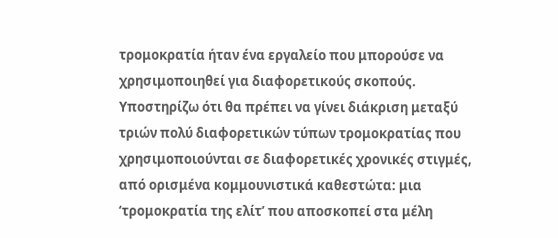τρομοκρατία ήταν ένα εργαλείο που μπορούσε να χρησιμοποιηθεί για διαφορετικούς σκοπούς. Υποστηρίζω ότι θα πρέπει να γίνει διάκριση μεταξύ τριών πολύ διαφορετικών τύπων τρομοκρατίας που χρησιμοποιούνται σε διαφορετικές χρονικές στιγμές, από ορισμένα κομμουνιστικά καθεστώτα: μια ‘τρομοκρατία της ελίτ’ που αποσκοπεί στα μέλη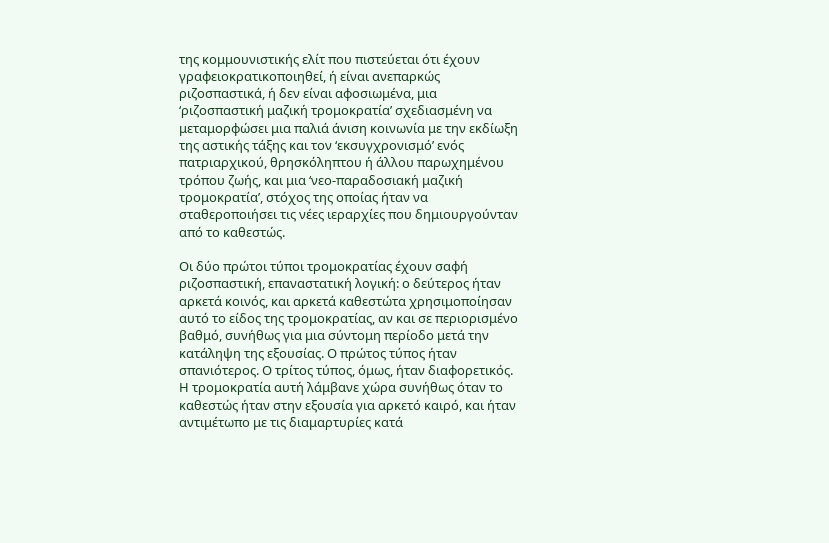της κομμουνιστικής ελίτ που πιστεύεται ότι έχουν γραφειοκρατικοποιηθεί, ή είναι ανεπαρκώς ριζοσπαστικά, ή δεν είναι αφοσιωμένα, μια ‘ριζοσπαστική μαζική τρομοκρατία’ σχεδιασμένη να μεταμορφώσει μια παλιά άνιση κοινωνία με την εκδίωξη της αστικής τάξης και τον ‘εκσυγχρονισμό’ ενός πατριαρχικού, θρησκόληπτου ή άλλου παρωχημένου τρόπου ζωής, και μια ‘νεο-παραδοσιακή μαζική τρομοκρατία’, στόχος της οποίας ήταν να σταθεροποιήσει τις νέες ιεραρχίες που δημιουργούνταν από το καθεστώς.

Οι δύο πρώτοι τύποι τρομοκρατίας έχουν σαφή ριζοσπαστική, επαναστατική λογική: ο δεύτερος ήταν αρκετά κοινός, και αρκετά καθεστώτα χρησιμοποίησαν αυτό το είδος της τρομοκρατίας, αν και σε περιορισμένο βαθμό, συνήθως για μια σύντομη περίοδο μετά την κατάληψη της εξουσίας. Ο πρώτος τύπος ήταν σπανιότερος. Ο τρίτος τύπος, όμως, ήταν διαφορετικός. Η τρομοκρατία αυτή λάμβανε χώρα συνήθως όταν το καθεστώς ήταν στην εξουσία για αρκετό καιρό, και ήταν αντιμέτωπο με τις διαμαρτυρίες κατά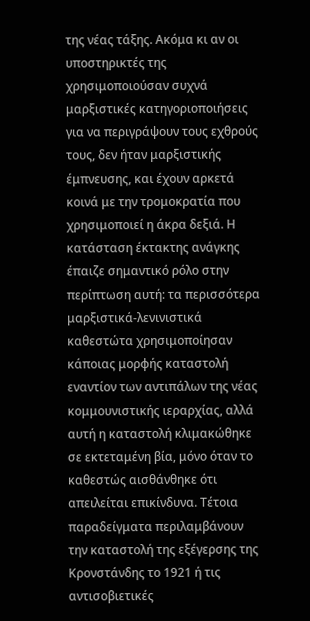της νέας τάξης. Ακόμα κι αν οι υποστηρικτές της χρησιμοποιούσαν συχνά μαρξιστικές κατηγοριοποιήσεις για να περιγράψουν τους εχθρούς τους, δεν ήταν μαρξιστικής έμπνευσης, και έχουν αρκετά κοινά με την τρομοκρατία που χρησιμοποιεί η άκρα δεξιά. Η κατάσταση έκτακτης ανάγκης έπαιζε σημαντικό ρόλο στην περίπτωση αυτή: τα περισσότερα μαρξιστικά-λενινιστικά καθεστώτα χρησιμοποίησαν κάποιας μορφής καταστολή εναντίον των αντιπάλων της νέας κομμουνιστικής ιεραρχίας, αλλά αυτή η καταστολή κλιμακώθηκε σε εκτεταμένη βία, μόνο όταν το καθεστώς αισθάνθηκε ότι απειλείται επικίνδυνα. Τέτοια παραδείγματα περιλαμβάνουν την καταστολή της εξέγερσης της Κρονστάνδης το 1921 ή τις αντισοβιετικές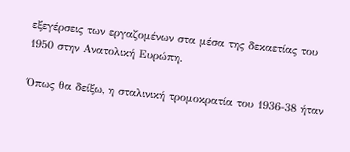εξεγέρσεις των εργαζομένων στα μέσα της δεκαετίας του 1950 στην Ανατολική Ευρώπη.

Όπως θα δείξω, η σταλινική τρομοκρατία του 1936-38 ήταν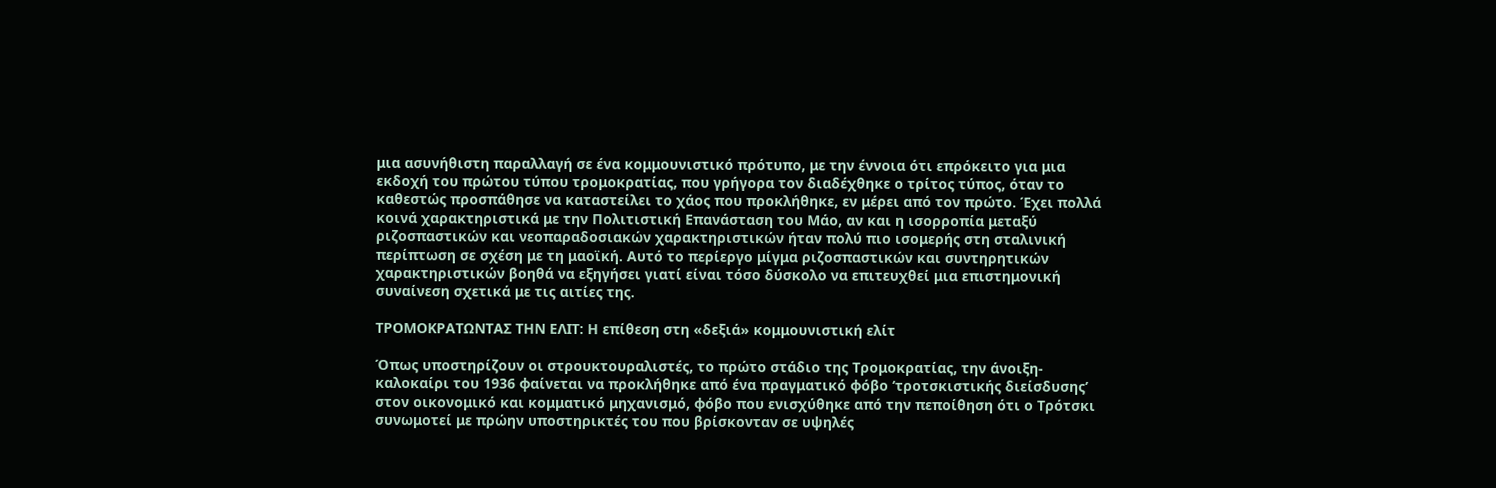μια ασυνήθιστη παραλλαγή σε ένα κομμουνιστικό πρότυπο, με την έννοια ότι επρόκειτο για μια εκδοχή του πρώτου τύπου τρομοκρατίας, που γρήγορα τον διαδέχθηκε ο τρίτος τύπος, όταν το καθεστώς προσπάθησε να καταστείλει το χάος που προκλήθηκε, εν μέρει από τον πρώτο. Έχει πολλά κοινά χαρακτηριστικά με την Πολιτιστική Επανάσταση του Μάο, αν και η ισορροπία μεταξύ ριζοσπαστικών και νεοπαραδοσιακών χαρακτηριστικών ήταν πολύ πιο ισομερής στη σταλινική περίπτωση σε σχέση με τη μαοϊκή. Αυτό το περίεργο μίγμα ριζοσπαστικών και συντηρητικών χαρακτηριστικών βοηθά να εξηγήσει γιατί είναι τόσο δύσκολο να επιτευχθεί μια επιστημονική συναίνεση σχετικά με τις αιτίες της.

ΤΡΟΜΟΚΡΑΤΩΝΤΑΣ ΤΗΝ ΕΛΙΤ: Η επίθεση στη «δεξιά» κομμουνιστική ελίτ

Όπως υποστηρίζουν οι στρουκτουραλιστές, το πρώτο στάδιο της Τρομοκρατίας, την άνοιξη-καλοκαίρι του 1936 φαίνεται να προκλήθηκε από ένα πραγματικό φόβο ‘τροτσκιστικής διείσδυσης’ στον οικονομικό και κομματικό μηχανισμό, φόβο που ενισχύθηκε από την πεποίθηση ότι ο Τρότσκι συνωμοτεί με πρώην υποστηρικτές του που βρίσκονταν σε υψηλές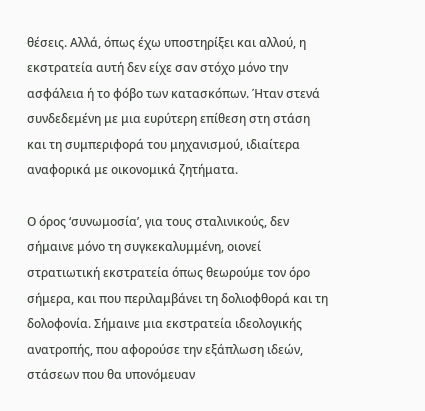θέσεις. Αλλά, όπως έχω υποστηρίξει και αλλού, η εκστρατεία αυτή δεν είχε σαν στόχο μόνο την ασφάλεια ή το φόβο των κατασκόπων. Ήταν στενά συνδεδεμένη με μια ευρύτερη επίθεση στη στάση και τη συμπεριφορά του μηχανισμού, ιδιαίτερα αναφορικά με οικονομικά ζητήματα.

Ο όρος ‘συνωμοσία’, για τους σταλινικούς, δεν σήμαινε μόνο τη συγκεκαλυμμένη, οιονεί στρατιωτική εκστρατεία όπως θεωρούμε τον όρο σήμερα, και που περιλαμβάνει τη δολιοφθορά και τη δολοφονία. Σήμαινε μια εκστρατεία ιδεολογικής ανατροπής, που αφορούσε την εξάπλωση ιδεών, στάσεων που θα υπονόμευαν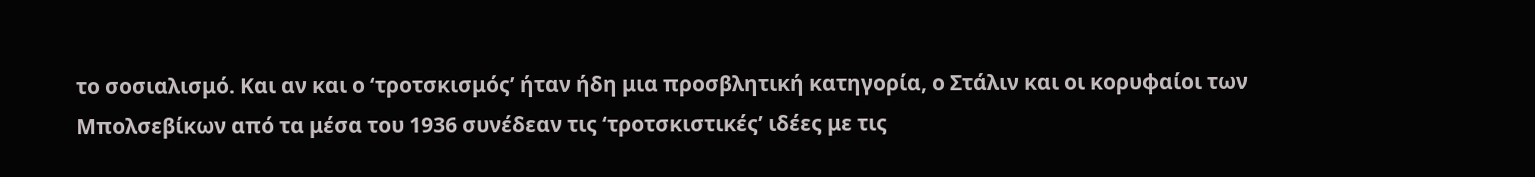το σοσιαλισμό. Και αν και ο ‘τροτσκισμός’ ήταν ήδη μια προσβλητική κατηγορία, ο Στάλιν και οι κορυφαίοι των Μπολσεβίκων από τα μέσα του 1936 συνέδεαν τις ‘τροτσκιστικές’ ιδέες με τις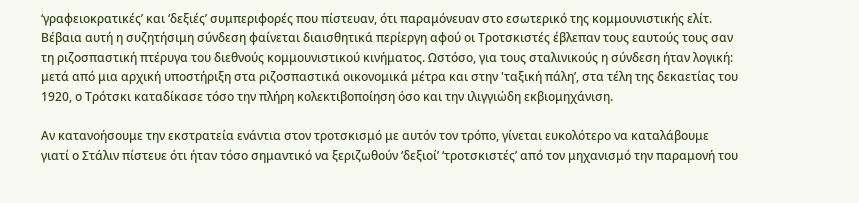‘γραφειοκρατικές’ και ‘δεξιές’ συμπεριφορές που πίστευαν, ότι παραμόνευαν στο εσωτερικό της κομμουνιστικής ελίτ. Βέβαια αυτή η συζητήσιμη σύνδεση φαίνεται διαισθητικά περίεργη αφού οι Τροτσκιστές έβλεπαν τους εαυτούς τους σαν τη ριζοσπαστική πτέρυγα του διεθνούς κομμουνιστικού κινήματος. Ωστόσο, για τους σταλινικούς η σύνδεση ήταν λογική: μετά από μια αρχική υποστήριξη στα ριζοσπαστικά οικονομικά μέτρα και στην 'ταξική πάλη’, στα τέλη της δεκαετίας του 1920, ο Τρότσκι καταδίκασε τόσο την πλήρη κολεκτιβοποίηση όσο και την ιλιγγιώδη εκβιομηχάνιση.

Αν κατανοήσουμε την εκστρατεία ενάντια στον τροτσκισμό με αυτόν τον τρόπο, γίνεται ευκολότερο να καταλάβουμε γιατί ο Στάλιν πίστευε ότι ήταν τόσο σημαντικό να ξεριζωθούν ‘δεξιοί’ ‘τροτσκιστές’ από τον μηχανισμό την παραμονή του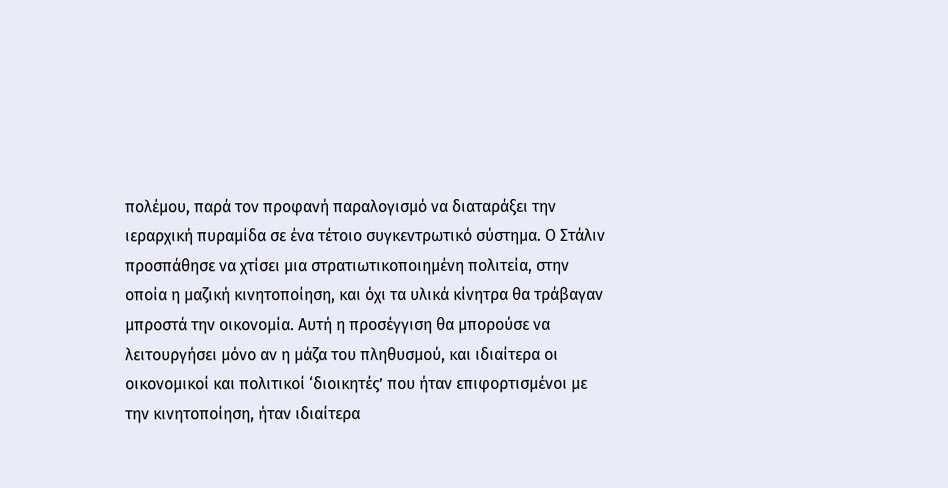πολέμου, παρά τον προφανή παραλογισμό να διαταράξει την ιεραρχική πυραμίδα σε ένα τέτοιο συγκεντρωτικό σύστημα. Ο Στάλιν προσπάθησε να χτίσει μια στρατιωτικοποιημένη πολιτεία, στην οποία η μαζική κινητοποίηση, και όχι τα υλικά κίνητρα θα τράβαγαν μπροστά την οικονομία. Αυτή η προσέγγιση θα μπορούσε να λειτουργήσει μόνο αν η μάζα του πληθυσμού, και ιδιαίτερα οι οικονομικοί και πολιτικοί ‘διοικητές’ που ήταν επιφορτισμένοι με την κινητοποίηση, ήταν ιδιαίτερα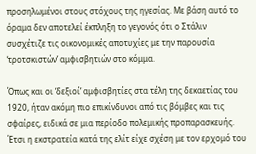προσηλωμένοι στους στόχους της ηγεσίας. Με βάση αυτό το όραμα δεν αποτελεί έκπληξη το γεγονός ότι ο Στάλιν συσχέτιζε τις οικονομικές αποτυχίες με την παρουσία ‘τροτσκιστών’ αμφισβητιών στο κόμμα.

Όπως και οι ‘δεξιοί’ αμφισβητίες στα τέλη της δεκαετίας του 1920, ήταν ακόμη πιο επικίνδυνοι από τις βόμβες και τις σφαίρες, ειδικά σε μια περίοδο πολεμικής προπαρασκευής. Έτσι η εκστρατεία κατά της ελίτ είχε σχέση με τον ερχομό του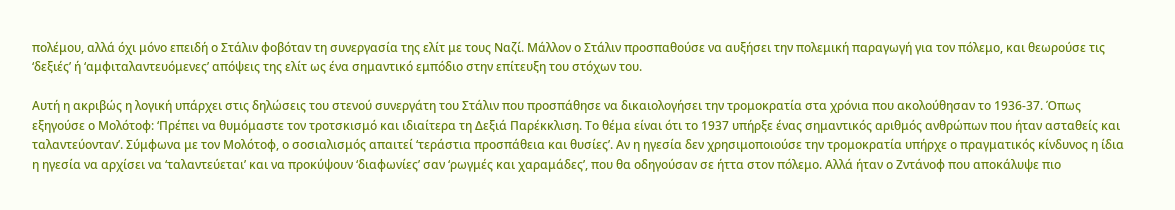πολέμου, αλλά όχι μόνο επειδή ο Στάλιν φοβόταν τη συνεργασία της ελίτ με τους Ναζί. Μάλλον ο Στάλιν προσπαθούσε να αυξήσει την πολεμική παραγωγή για τον πόλεμο, και θεωρούσε τις ‘δεξιές’ ή ‘αμφιταλαντευόμενες’ απόψεις της ελίτ ως ένα σημαντικό εμπόδιο στην επίτευξη του στόχων του.

Αυτή η ακριβώς η λογική υπάρχει στις δηλώσεις του στενού συνεργάτη του Στάλιν που προσπάθησε να δικαιολογήσει την τρομοκρατία στα χρόνια που ακολούθησαν το 1936-37. Όπως εξηγούσε ο Μολότοφ: ‘Πρέπει να θυμόμαστε τον τροτσκισμό και ιδιαίτερα τη Δεξιά Παρέκκλιση. Το θέμα είναι ότι το 1937 υπήρξε ένας σημαντικός αριθμός ανθρώπων που ήταν ασταθείς και ταλαντεύονταν’. Σύμφωνα με τον Μολότοφ, ο σοσιαλισμός απαιτεί ‘τεράστια προσπάθεια και θυσίες’. Αν η ηγεσία δεν χρησιμοποιούσε την τρομοκρατία υπήρχε ο πραγματικός κίνδυνος η ίδια η ηγεσία να αρχίσει να ‘ταλαντεύεται’ και να προκύψουν ‘διαφωνίες’ σαν ‘ρωγμές και χαραμάδες’, που θα οδηγούσαν σε ήττα στον πόλεμο. Αλλά ήταν ο Ζντάνοφ που αποκάλυψε πιο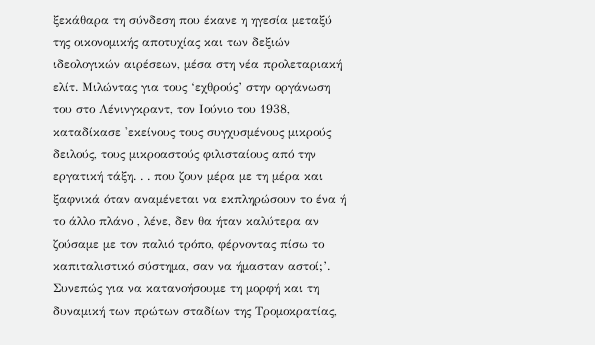ξεκάθαρα τη σύνδεση που έκανε η ηγεσία μεταξύ της οικονομικής αποτυχίας και των δεξιών ιδεολογικών αιρέσεων, μέσα στη νέα προλεταριακή ελίτ. Μιλώντας για τους ‘εχθρούς’ στην οργάνωση του στο Λένινγκραντ, τον Ιούνιο του 1938, καταδίκασε 'εκείνους τους συγχυσμένους μικρούς δειλούς, τους μικροαστούς φιλισταίους από την εργατική τάξη. . . που ζουν μέρα με τη μέρα και ξαφνικά όταν αναμένεται να εκπληρώσουν το ένα ή το άλλο πλάνο , λένε, δεν θα ήταν καλύτερα αν ζούσαμε με τον παλιό τρόπο, φέρνοντας πίσω το καπιταλιστικό σύστημα, σαν να ήμασταν αστοί;’.
Συνεπώς για να κατανοήσουμε τη μορφή και τη δυναμική των πρώτων σταδίων της Τρομοκρατίας,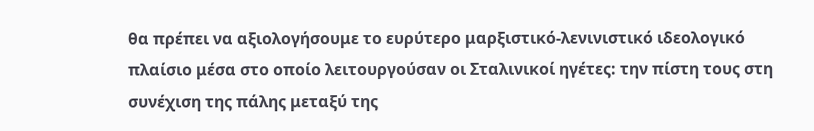θα πρέπει να αξιολογήσουμε το ευρύτερο μαρξιστικό-λενινιστικό ιδεολογικό πλαίσιο μέσα στο οποίο λειτουργούσαν οι Σταλινικοί ηγέτες: την πίστη τους στη συνέχιση της πάλης μεταξύ της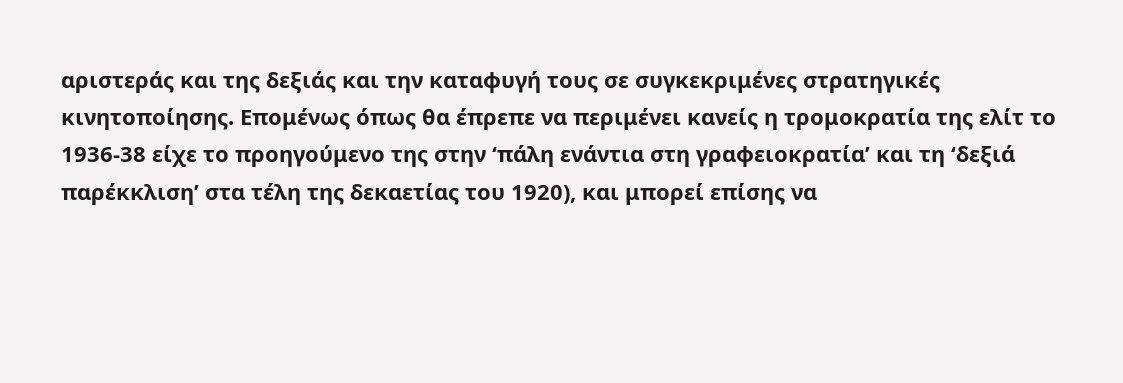αριστεράς και της δεξιάς και την καταφυγή τους σε συγκεκριμένες στρατηγικές κινητοποίησης. Επομένως όπως θα έπρεπε να περιμένει κανείς η τρομοκρατία της ελίτ το 1936-38 είχε το προηγούμενο της στην ‘πάλη ενάντια στη γραφειοκρατία’ και τη ‘δεξιά παρέκκλιση’ στα τέλη της δεκαετίας του 1920), και μπορεί επίσης να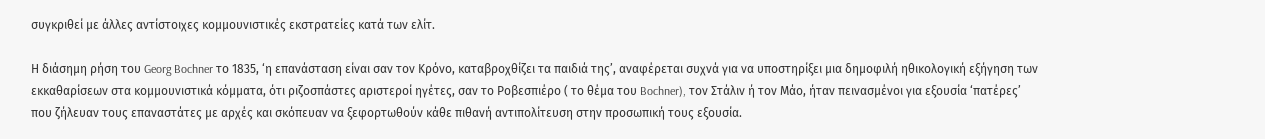συγκριθεί με άλλες αντίστοιχες κομμουνιστικές εκστρατείες κατά των ελίτ.

Η διάσημη ρήση του Georg Bochner το 1835, ‘η επανάσταση είναι σαν τον Κρόνο, καταβροχθίζει τα παιδιά της’, αναφέρεται συχνά για να υποστηρίξει μια δημοφιλή ηθικολογική εξήγηση των εκκαθαρίσεων στα κομμουνιστικά κόμματα, ότι ριζοσπάστες αριστεροί ηγέτες, σαν το Ροβεσπιέρο ( το θέμα του Bochner), τον Στάλιν ή τον Μάο, ήταν πεινασμένοι για εξουσία ‘πατέρες’ που ζήλευαν τους επαναστάτες με αρχές και σκόπευαν να ξεφορτωθούν κάθε πιθανή αντιπολίτευση στην προσωπική τους εξουσία.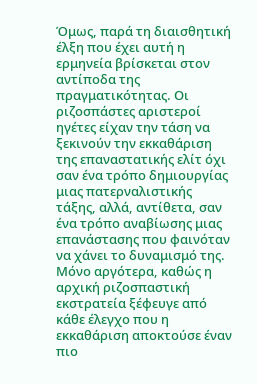Όμως, παρά τη διαισθητική έλξη που έχει αυτή η ερμηνεία βρίσκεται στον αντίποδα της πραγματικότητας. Οι ριζοσπάστες αριστεροί ηγέτες είχαν την τάση να ξεκινούν την εκκαθάριση της επαναστατικής ελίτ όχι σαν ένα τρόπο δημιουργίας μιας πατερναλιστικής τάξης, αλλά, αντίθετα, σαν ένα τρόπο αναβίωσης μιας επανάστασης που φαινόταν να χάνει το δυναμισμό της. Μόνο αργότερα, καθώς η αρχική ριζοσπαστική εκστρατεία ξέφευγε από κάθε έλεγχο που η εκκαθάριση αποκτούσε έναν πιο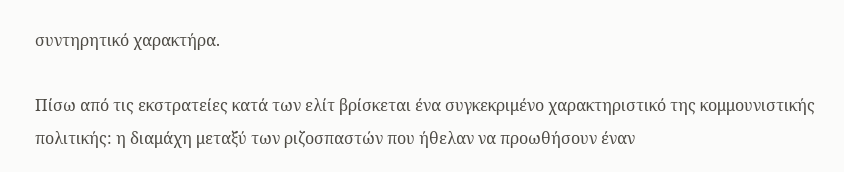συντηρητικό χαρακτήρα.

Πίσω από τις εκστρατείες κατά των ελίτ βρίσκεται ένα συγκεκριμένο χαρακτηριστικό της κομμουνιστικής πολιτικής: η διαμάχη μεταξύ των ριζοσπαστών που ήθελαν να προωθήσουν έναν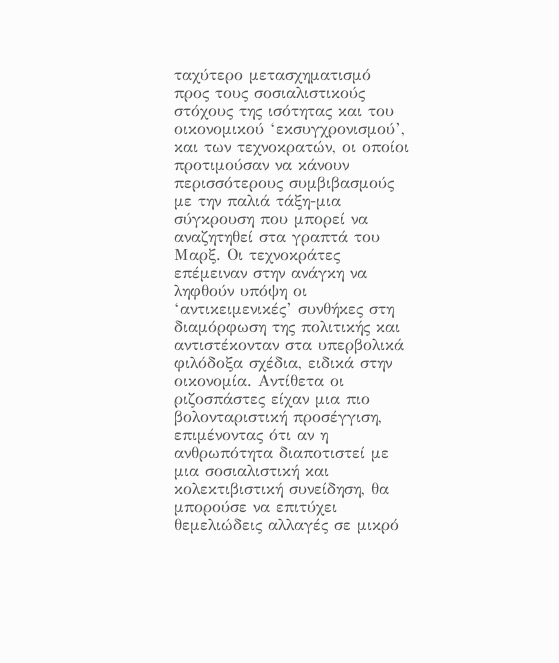ταχύτερο μετασχηματισμό προς τους σοσιαλιστικούς στόχους της ισότητας και του οικονομικού ‘εκσυγχρονισμού’, και των τεχνοκρατών, οι οποίοι προτιμούσαν να κάνουν περισσότερους συμβιβασμούς με την παλιά τάξη-μια σύγκρουση που μπορεί να αναζητηθεί στα γραπτά του Μαρξ. Οι τεχνοκράτες επέμειναν στην ανάγκη να ληφθούν υπόψη οι ‘αντικειμενικές’ συνθήκες στη διαμόρφωση της πολιτικής και αντιστέκονταν στα υπερβολικά φιλόδοξα σχέδια, ειδικά στην οικονομία. Αντίθετα οι ριζοσπάστες είχαν μια πιο βολονταριστική προσέγγιση, επιμένοντας ότι αν η ανθρωπότητα διαποτιστεί με μια σοσιαλιστική και κολεκτιβιστική συνείδηση, θα μπορούσε να επιτύχει θεμελιώδεις αλλαγές σε μικρό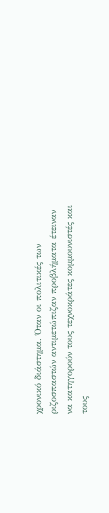χρονικό διάστημα. Όταν οι πολιτικές των ριζοσπαστών αντιμετώπιζαν προβλήματα έτειναν να κατηγορούν τους τεχνοκράτες κομμουνιστές και τους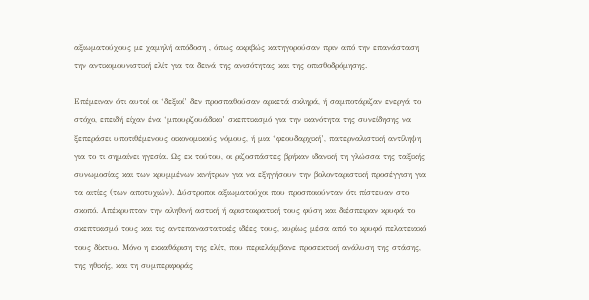αξιωματούχους με χαμηλή απόδοση , όπως ακριβώς κατηγορούσαν πριν από την επανάσταση την αντικομουνιστική ελίτ για τα δεινά της ανισότητας και της οπισθοδρόμησης.

Επέμειναν ότι αυτοί οι ‘δεξιοί’ δεν προσπαθούσαν αρκετά σκληρά, ή σαμποτάριζαν ενεργά το στόχο, επειδή είχαν ένα ‘μπουρζουάδικο’ σκεπτικισμό για την ικανότητα της συνείδησης να ξεπεράσει υποτιθέμενους οικονομικούς νόμους, ή μια ‘φεουδαρχική’, πατερναλιστική αντίληψη για το τι σημαίνει ηγεσία. Ως εκ τούτου, οι ριζοσπάστες βρήκαν ιδανική τη γλώσσα της ταξικής συνωμοσίας και των κρυμμένων κινήτρων για να εξηγήσουν την βολονταριστική προσέγγιση για τα αιτίες (των αποτυχιών). Δύστροποι αξιωματούχοι που προσποιούνταν ότι πίστευαν στο σκοπό. Απέκρυπταν την αληθινή αστική ή αριστοκρατική τους φύση και διέσπειραν κρυφά το σκεπτικισμό τους και τις αντεπαναστατικές ιδέες τους, κυρίως μέσα από το κρυφό πελατειακό τους δίκτυο. Μόνο η εκκαθάριση της ελίτ, που περιελάμβανε προσεκτική ανάλυση της στάσης, της ηθικής, και τη συμπεριφοράς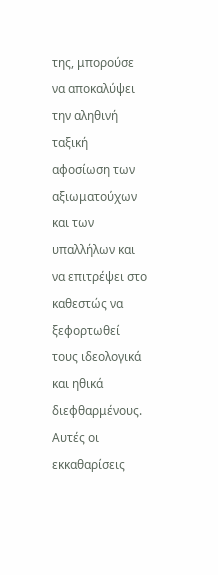της, μπορούσε να αποκαλύψει την αληθινή ταξική αφοσίωση των αξιωματούχων και των υπαλλήλων και να επιτρέψει στο καθεστώς να ξεφορτωθεί τους ιδεολογικά και ηθικά διεφθαρμένους. Αυτές οι εκκαθαρίσεις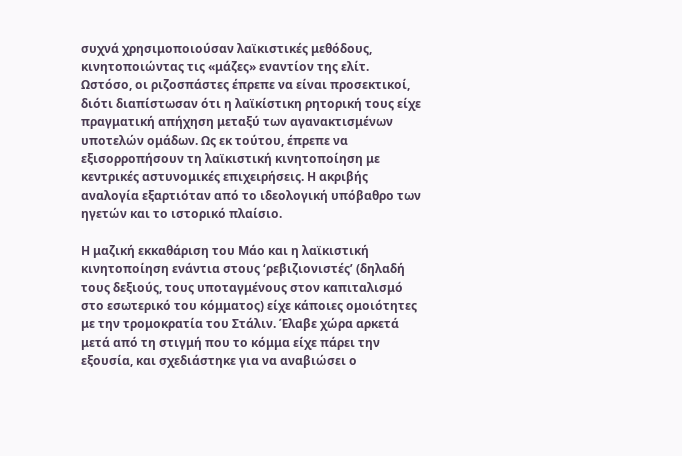συχνά χρησιμοποιούσαν λαϊκιστικές μεθόδους, κινητοποιώντας τις «μάζες» εναντίον της ελίτ. Ωστόσο, οι ριζοσπάστες έπρεπε να είναι προσεκτικοί, διότι διαπίστωσαν ότι η λαϊκίστικη ρητορική τους είχε πραγματική απήχηση μεταξύ των αγανακτισμένων υποτελών ομάδων. Ως εκ τούτου, έπρεπε να εξισορροπήσουν τη λαϊκιστική κινητοποίηση με κεντρικές αστυνομικές επιχειρήσεις. Η ακριβής αναλογία εξαρτιόταν από το ιδεολογική υπόβαθρο των ηγετών και το ιστορικό πλαίσιο.

Η μαζική εκκαθάριση του Μάο και η λαϊκιστική κινητοποίηση ενάντια στους ‘ρεβιζιονιστές’ (δηλαδή τους δεξιούς, τους υποταγμένους στον καπιταλισμό στο εσωτερικό του κόμματος) είχε κάποιες ομοιότητες με την τρομοκρατία του Στάλιν. Έλαβε χώρα αρκετά μετά από τη στιγμή που το κόμμα είχε πάρει την εξουσία, και σχεδιάστηκε για να αναβιώσει ο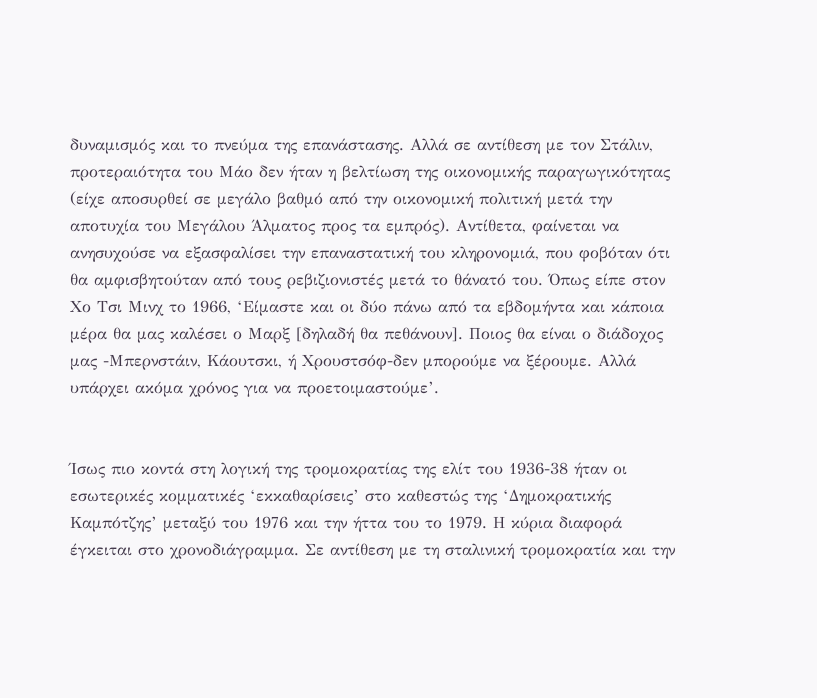δυναμισμός και το πνεύμα της επανάστασης. Αλλά σε αντίθεση με τον Στάλιν, προτεραιότητα του Μάο δεν ήταν η βελτίωση της οικονομικής παραγωγικότητας (είχε αποσυρθεί σε μεγάλο βαθμό από την οικονομική πολιτική μετά την αποτυχία του Μεγάλου Άλματος προς τα εμπρός). Αντίθετα, φαίνεται να ανησυχούσε να εξασφαλίσει την επαναστατική του κληρονομιά, που φοβόταν ότι θα αμφισβητούταν από τους ρεβιζιονιστές μετά το θάνατό του. Όπως είπε στον Χο Τσι Μινχ το 1966, ‘Είμαστε και οι δύο πάνω από τα εβδομήντα και κάποια μέρα θα μας καλέσει ο Μαρξ [δηλαδή θα πεθάνουν]. Ποιος θα είναι ο διάδοχος μας -Μπερνστάιν, Κάουτσκι, ή Χρουστσόφ-δεν μπορούμε να ξέρουμε. Αλλά υπάρχει ακόμα χρόνος για να προετοιμαστούμε’.


Ίσως πιο κοντά στη λογική της τρομοκρατίας της ελίτ του 1936-38 ήταν οι εσωτερικές κομματικές ‘εκκαθαρίσεις’ στο καθεστώς της ‘Δημοκρατικής Καμπότζης’ μεταξύ του 1976 και την ήττα του το 1979. Η κύρια διαφορά έγκειται στο χρονοδιάγραμμα. Σε αντίθεση με τη σταλινική τρομοκρατία και την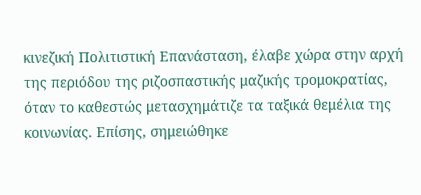κινεζική Πολιτιστική Επανάσταση, έλαβε χώρα στην αρχή της περιόδου της ριζοσπαστικής μαζικής τρομοκρατίας, όταν το καθεστώς μετασχημάτιζε τα ταξικά θεμέλια της κοινωνίας. Επίσης, σημειώθηκε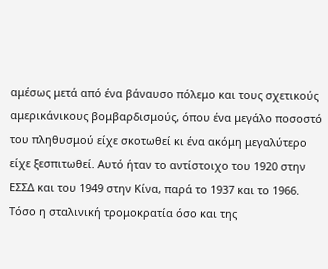αμέσως μετά από ένα βάναυσο πόλεμο και τους σχετικούς αμερικάνικους βομβαρδισμούς, όπου ένα μεγάλο ποσοστό του πληθυσμού είχε σκοτωθεί κι ένα ακόμη μεγαλύτερο είχε ξεσπιτωθεί. Αυτό ήταν το αντίστοιχο του 1920 στην ΕΣΣΔ και του 1949 στην Κίνα, παρά το 1937 και το 1966. Τόσο η σταλινική τρομοκρατία όσο και της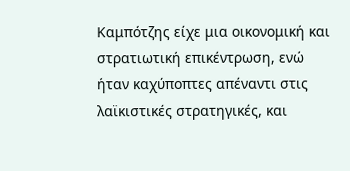Καμπότζης είχε μια οικονομική και στρατιωτική επικέντρωση, ενώ ήταν καχύποπτες απέναντι στις λαϊκιστικές στρατηγικές, και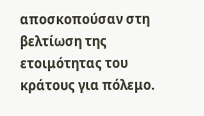αποσκοπούσαν στη βελτίωση της ετοιμότητας του κράτους για πόλεμο.